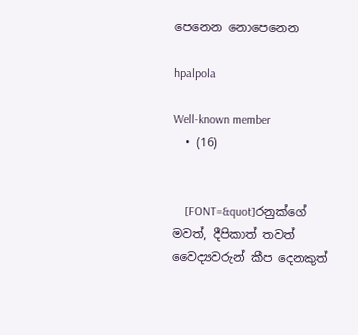පෙනෙන නොපෙනෙන

hpalpola

Well-known member
  • (16)


    [FONT=&quot]රනුක්ගේ මවත්, දීපිකාත් තවත් වෛද්‍යවරුන් කීප දෙනකුත්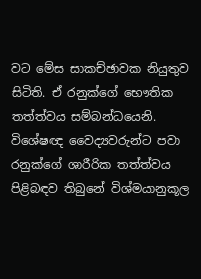වට මේස සාකච්ඡාවක නියුතුව සිටිති. ඒ රනුක්ගේ භෞතික තත්ත්වය සම්බන්ධයෙනි. විශේෂඥ වෛද්‍යවරුන්ට පවා රනුක්ගේ ශාරීරික තත්ත්වය පිළිබඳව තිබුනේ විශ්මයානුකූල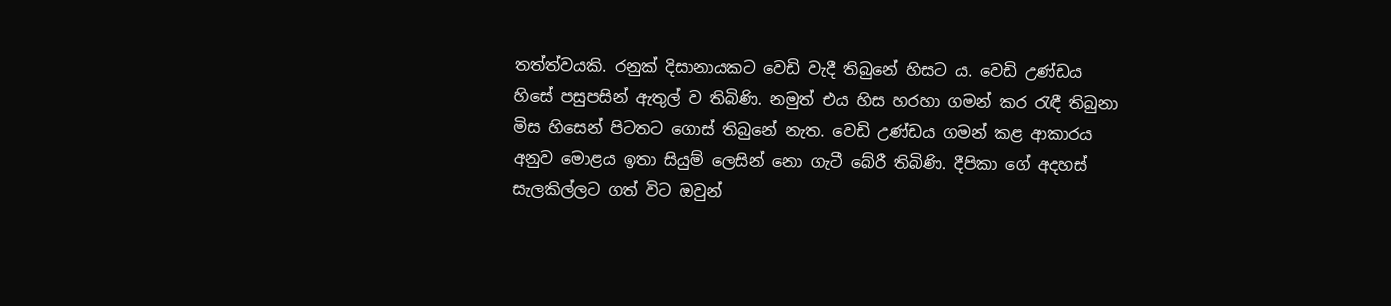තත්ත්වයකි. රනුක් දිසානායකට වෙඩි වැදී තිබුනේ හිසට ය. වෙඩි උණ්ඩය හිසේ පසුපසින් ඇතුල් ව තිබිණි. නමුත් එය හිස හරහා ගමන් කර රැඳී තිබුනා මිස හිසෙන් පිටතට ගොස් තිබුනේ නැත. වෙඩි උණ්ඩය ගමන් කළ ආකාරය අනුව මොළය ඉතා සියුම් ලෙසින් නො ගැටී බේරී තිබිණි. දීපිකා ගේ අදහස් සැලකිල්ලට ගත් විට ඔවුන්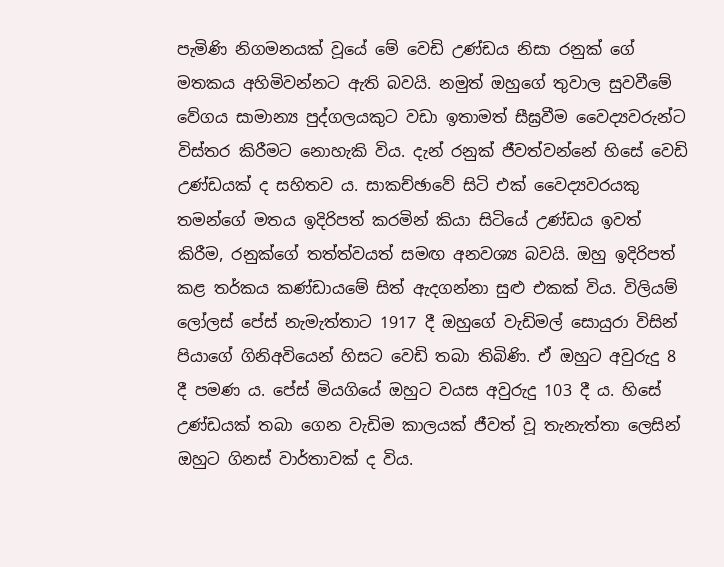පැමිණි නිගමනයක් වූයේ මේ වෙඩි උණ්ඩය නිසා රනුක් ගේ මතකය අහිමිවන්නට ඇති බවයි. නමුත් ඔහුගේ තුවාල සුවවීමේ වේගය සාමාන්‍ය පුද්ගලයකුට වඩා ඉතාමත් සීඝ්‍රවීම වෛද්‍යවරුන්ට විස්තර කිරීමට නොහැකි විය. දැන් රනුක් ජීවත්වන්නේ හිසේ වෙඩි උණ්ඩයක් ද සහිතව ය. සාකච්ඡාවේ සිටි එක් වෛද්‍යවරයකු තමන්ගේ මතය ඉදිරිපත් කරමින් කියා සිටියේ උණ්ඩය ඉවත් කිරීම, රනුක්ගේ තත්ත්වයත් සමඟ අනවශ්‍ය බවයි. ඔහු ඉදිරිපත් කළ තර්කය කණ්ඩායමේ සිත් ඇදගන්නා සුළු එකක් විය. විලියම් ලෝලස් පේස් නැමැත්තාට 1917 දී ඔහුගේ වැඩිමල් සොයුරා විසින් පියාගේ ගිනිඅවියෙන් හිසට වෙඩි තබා තිබිණි. ඒ ඔහුට අවුරුදු 8 දී පමණ ය. පේස් මියගියේ ඔහුට වයස අවුරුදු 103 දී ය. හිසේ උණ්ඩයක් තබා ගෙන වැඩිම කාලයක් ජීවත් වූ තැනැත්තා ලෙසින් ඔහුට ගිනස් වාර්තාවක් ද විය.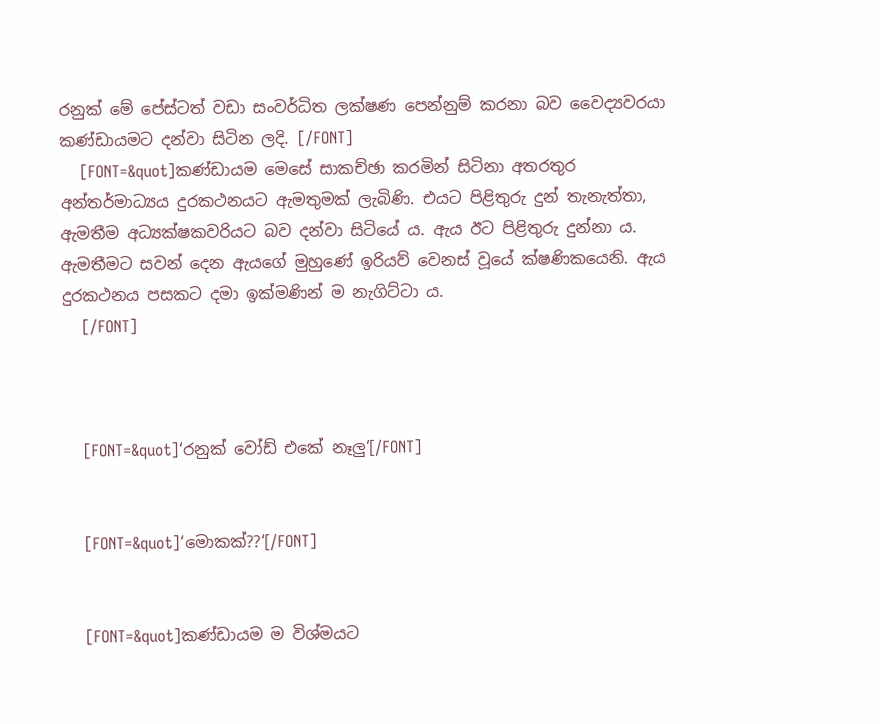රනුක් මේ පේස්ටත් වඩා සංවර්ධිත ලක්ෂණ පෙන්නුම් කරනා බව වෛද්‍යවරයා කණ්ඩායමට දන්වා සිටින ලදි. [/FONT]
    [FONT=&quot]කණ්ඩායම මෙසේ සාකච්ඡා කරමින් සිටිනා අතරතුර අන්තර්මාධ්‍යය දුරකථනයට ඇමතුමක් ලැබිණි. එයට පිළිතුරු දුන් තැනැත්තා, ඇමතීම අධ්‍යක්ෂකවරියට බව දන්වා සිටියේ ය. ඇය ඊට පිළිතුරු දුන්නා ය. ඇමතීමට සවන් දෙන ඇයගේ මුහුණේ ඉරියව් වෙනස් වූයේ ක්ෂණිකයෙනි. ඇය දුරකථනය පසකට දමා ඉක්මණින් ම නැගිට්ටා ය.
    [/FONT]



    [FONT=&quot]‘රනුක් වෝඩ් එකේ නෑලු‘[/FONT]


    [FONT=&quot]‘මොකක්??‘[/FONT]


    [FONT=&quot]කණ්ඩායම ම විශ්මයට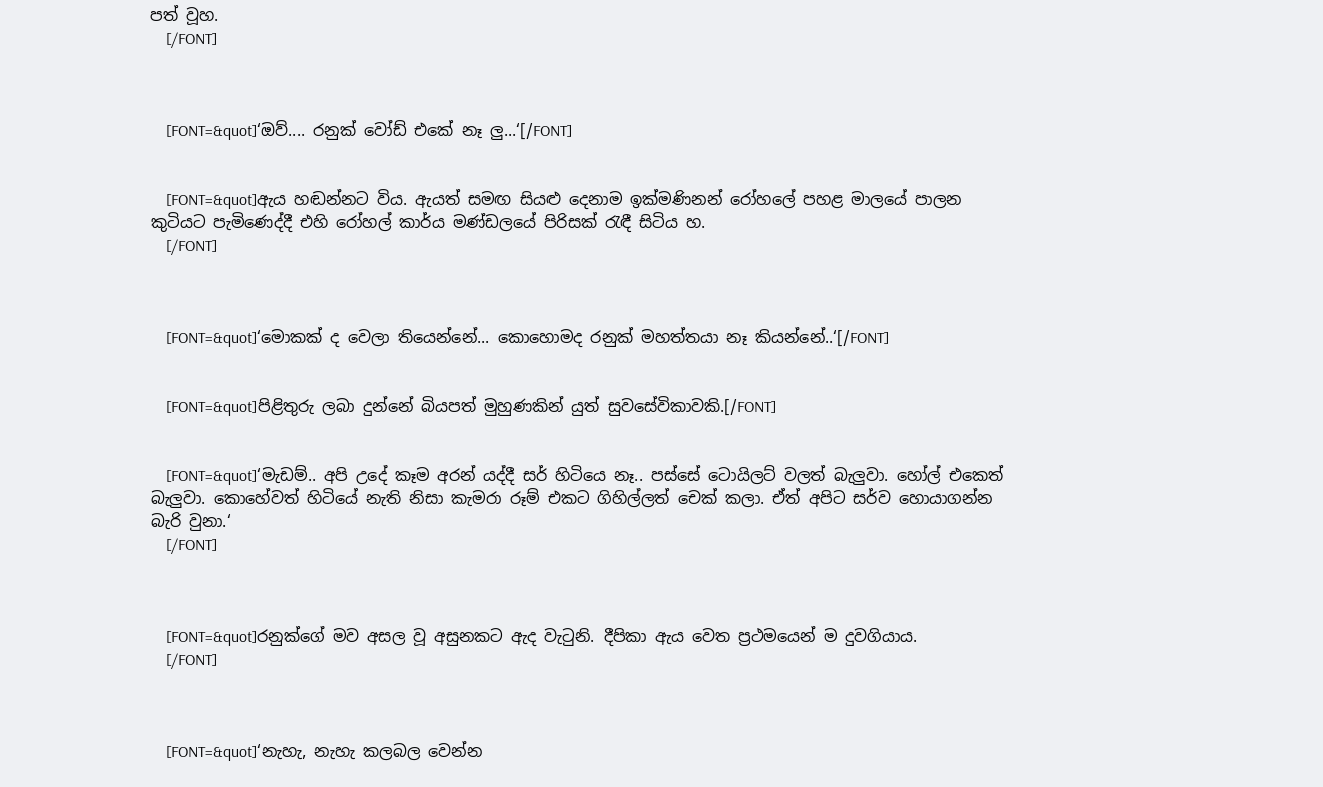පත් වූහ.
    [/FONT]



    [FONT=&quot]‘ඔව්.... රනුක් වෝඩ් එකේ නෑ ලු...‘[/FONT]


    [FONT=&quot]ඇය හඬන්නට විය. ඇයත් සමඟ සියළු දෙනාම ඉක්මණිනන් රෝහලේ පහළ මාලයේ පාලන කුටියට පැමිණෙද්දී එහි රෝහල් කාර්ය මණ්ඩලයේ පිරිසක් රැඳී සිටිය හ.
    [/FONT]



    [FONT=&quot]‘මොකක් ද වෙලා තියෙන්නේ... කොහොමද රනුක් මහත්තයා නෑ කියන්නේ..‘[/FONT]


    [FONT=&quot]පිළිතුරු ලබා දුන්නේ බියපත් මුහුණකින් යුත් සුවසේවිකාවකි.[/FONT]


    [FONT=&quot]‘මැඩම්.. අපි උදේ කෑම අරන් යද්දී සර් හිටියෙ නෑ.. පස්සේ ටොයිලට් වලත් බැලුවා. හෝල් එකෙත් බැලුවා. කොහේවත් හිටියේ නැති නිසා කැමරා රූම් එකට ගිහිල්ලත් චෙක් කලා. ඒත් අපිට සර්ව හොයාගන්න බැරි වුනා.‘
    [/FONT]



    [FONT=&quot]රනුක්ගේ මව අසල වූ අසුනකට ඇද වැටුනි. දීපිකා ඇය වෙත ප්‍රථමයෙන් ම දුවගියාය.
    [/FONT]



    [FONT=&quot]‘නැහැ, නැහැ කලබල වෙන්න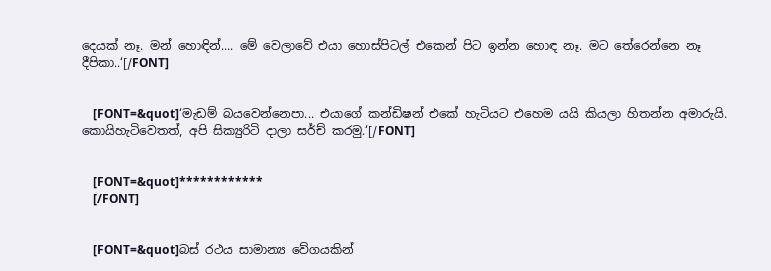දෙයක් නෑ. මන් හොඳින්.... මේ වෙලාවේ එයා හොස්පිටල් එකෙන් පිට ඉන්න හොඳ නෑ. මට තේරෙන්නෙ නෑ දීපිකා..‘[/FONT]


    [FONT=&quot]‘මැඩම් බයවෙන්නෙපා... එයාගේ කන්ඩිෂන් එකේ හැටියට එහෙම යයි කියලා හිතන්න අමාරුයි. කොයිහැටිවෙතත්, අපි සික්‍යුරිටි දාලා සර්ච් කරමු.‘[/FONT]


    [FONT=&quot]************
    [/FONT]


    [FONT=&quot]බස් රථය සාමාන්‍ය වේගයකින්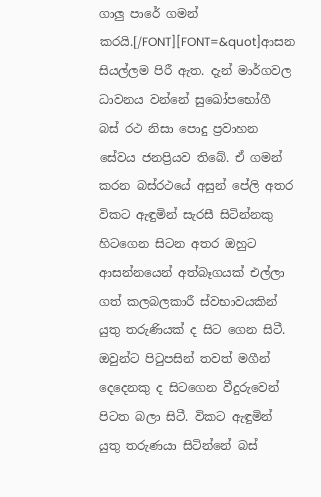ගාලු පාරේ ගමන් කරයි.[/FONT][FONT=&quot]ආසන සියල්ලම පිරී ඇත. දැන් මාර්ගවල ධාවනය වන්නේ සුඛෝපභෝගී බස් රථ නිසා පොදු ප්‍රවාහන සේවය ජනප්‍රියව තිබේ. ඒ ගමන් කරන බස්රථයේ අසුන් පේලි අතර විකට ඇඳුමින් සැරසී සිටින්නකු හිටගෙන සිටන අතර ඔහුට ආසන්නයෙන් අත්බෑගයක් එල්ලා ගත් කලබලකාරී ස්වභාවයකින් යුතු තරුණියක් ද සිට ගෙන සිටී. ඔවුන්ට පිටුපසින් තවත් මගීන් දෙදෙනකු ද සිටගෙන වීදුරුවෙන් පිටත බලා සිටී. විකට ඇඳුමින් යුතු තරුණයා සිටින්නේ බස්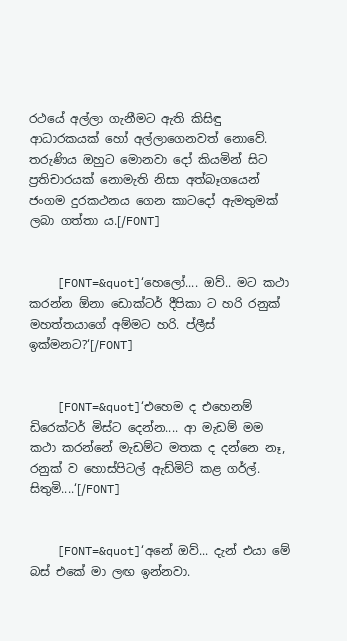රථයේ අල්ලා ගැනීමට ඇති කිසිඳු ආධාරකයක් හෝ අල්ලාගෙනවත් නොවේ. තරුණිය ඔහුට මොනවා දෝ කියමින් සිට ප්‍රතිචාරයක් නොමැති නිසා අත්බෑගයෙන් ජංගම දුරකථනය ගෙන කාටදෝ ඇමතුමක් ලබා ගත්තා ය.[/FONT]


    [FONT=&quot]‘හෙලෝ.... ඔව්.. මට කථා කරන්න ඕනා ඩොක්ටර් දීපිකා ට හරි රනුක් මහත්තයාගේ අම්මට හරි. ප්ලීස් ඉක්මනට?‘[/FONT]


    [FONT=&quot]‘එහෙම ද එහෙනම් ඩිරෙක්ටර් මිස්ට දෙන්න.... ආ මැඩම් මම කථා කරන්නේ මැඩම්ට මතක ද දන්නෙ නෑ, රනුක් ව හොස්පිටල් ඇඩ්මිට් කළ ගර්ල්. සිතුමි....‘[/FONT]


    [FONT=&quot]‘අනේ ඔව්... දැන් එයා මේ බස් එකේ මා ලඟ ඉන්නවා.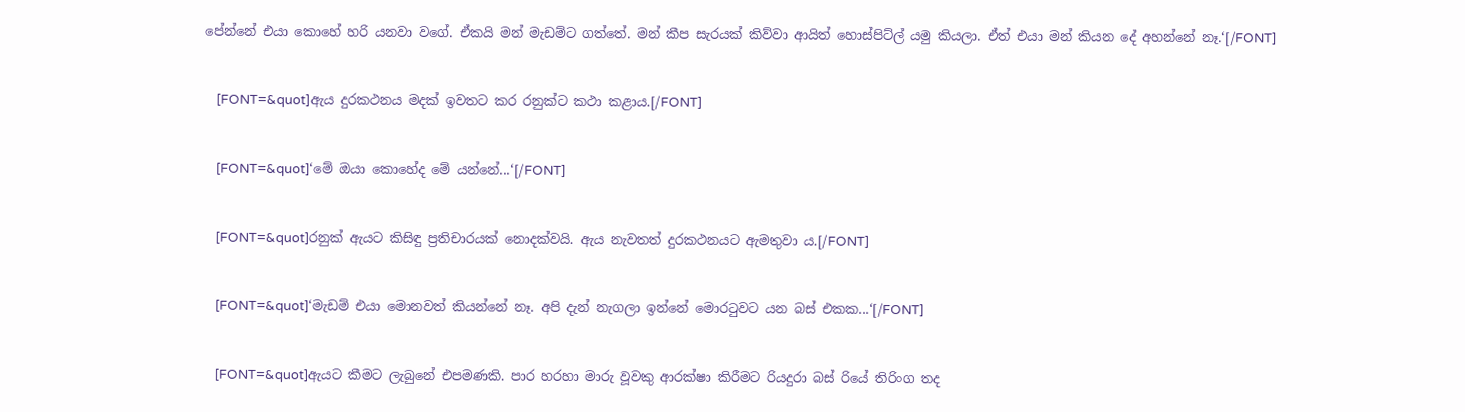පේන්නේ එයා කොහේ හරි යනවා වගේ. ඒකයි මන් මැඩම්ට ගත්තේ. මන් කීප සැරයක් කිව්වා ආයිත් හොස්පිට්ල් යමු කියලා. ඒත් එයා මන් කියන දේ අහන්නේ නෑ.‘[/FONT]


    [FONT=&quot]ඇය දුරකථනය මදක් ඉවතට කර රනුක්ට කථා කළාය.[/FONT]


    [FONT=&quot]‘මේ ඔයා කොහේද මේ යන්නේ...‘[/FONT]


    [FONT=&quot]රනුක් ඇයට කිසිඳු ප්‍රතිචාරයක් නොදක්වයි. ඇය නැවතත් දුරකථනයට ඇමතුවා ය.[/FONT]


    [FONT=&quot]‘මැඩම් එයා මොනවත් කියන්නේ නෑ. අපි දැන් නැගලා ඉන්නේ මොරටුවට යන බස් එකක...‘[/FONT]


    [FONT=&quot]ඇයට කීමට ලැබුනේ එපමණකි. පාර හරහා මාරු වූවකු ආරක්ෂා කිරීමට රියදුරා බස් රියේ තිරිංග තද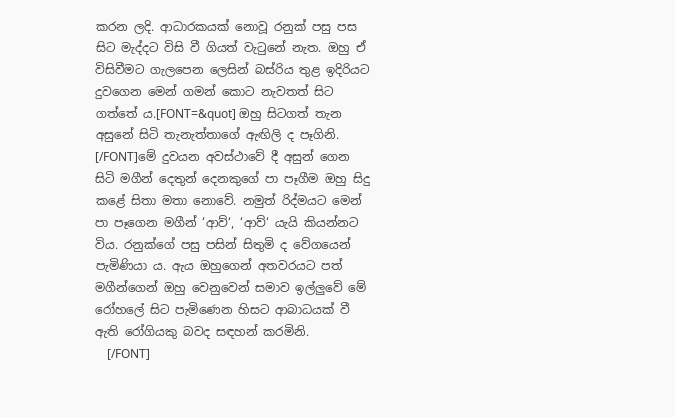කරන ලදි. ආධාරකයක් නොවූ රනුක් පසු පස සිට මැද්දට විසි වී ගියත් වැටුනේ නැත. ඔහු ඒ විසිවීමට ගැලපෙන ලෙසින් බස්රිය තුළ ඉදිරියට දුවගෙන මෙන් ගමන් කොට නැවතත් සිට ගත්තේ ය.[FONT=&quot] ඔහු සිටගත් තැන අසුනේ සිටි තැනැත්තාගේ ඇඟිලි ද පෑගිනි. [/FONT]මේ දුවයන අවස්ථාවේ දී අසුන් ගෙන සිටි මගීන් දෙතුන් දෙනකුගේ පා පෑගීම ඔහු සිදු කළේ සිතා මතා නොවේ. නමුත් රිද්මයට මෙන් පා පෑගෙන මගීන් ‘ආව්‘, ‘ආව්‘ යැයි කියන්නට විය. රනුක්ගේ පසු පසින් සිතුමි ද වේගයෙන් පැමිණියා ය. ඇය ඔහුගෙන් අතවරයට පත් මගීන්ගෙන් ඔහු වෙනුවෙන් සමාව ඉල්ලුවේ මේ රෝහලේ සිට පැමිණෙන හිසට ආබාධයක් වී ඇති රෝගියකු බවද සඳහන් කරමිනි.
    [/FONT]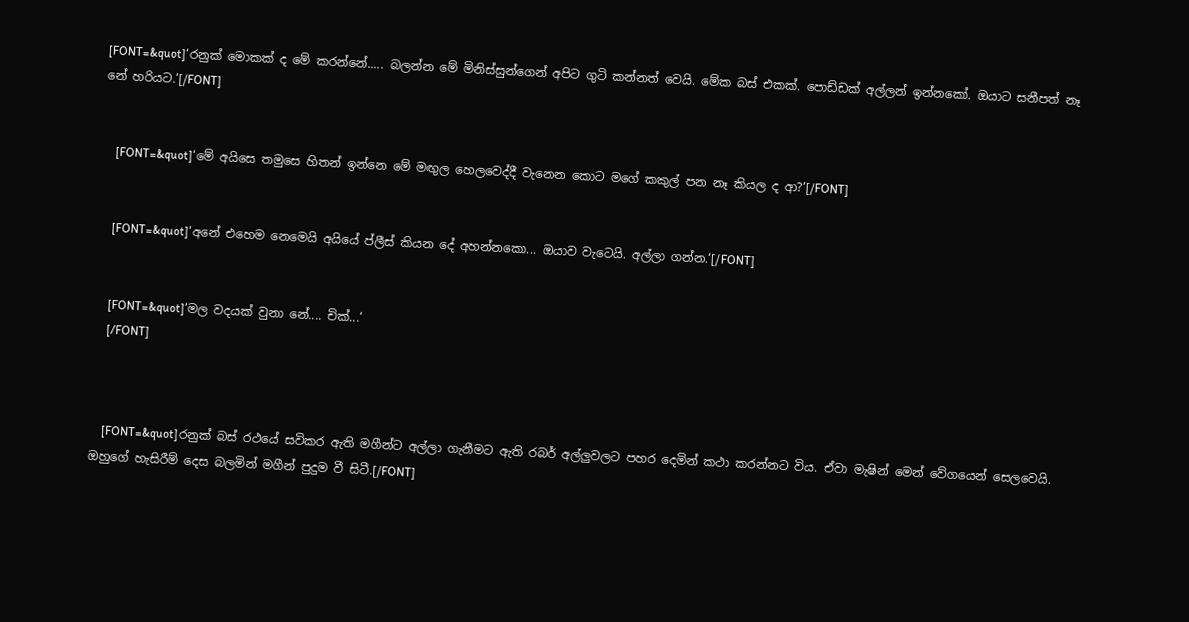[FONT=&quot]‘රනුක් මොකක් ද මේ කරන්නේ..... බලන්න මේ මිනිස්සුන්ගෙන් අපිට ගුටි කන්නත් වෙයි. මේක බස් එකක්. පොඩ්ඩක් අල්ලන් ඉන්නකෝ. ඔයාට සනීපත් නෑ නේ හරියට.‘[/FONT]


    [FONT=&quot]‘මේ අයිසෙ තමුසෙ හිතන් ඉන්නෙ මේ මඟුල හෙලවෙද්දී වැනෙන කොට මගේ කකුල් පන නෑ කියල ද ආ?‘[/FONT]


    [FONT=&quot]‘අනේ එහෙම නෙමෙයි අයියේ ප්ලීස් කියන දේ අහන්නකො... ඔයාව වැටෙයි. අල්ලා ගන්න.‘[/FONT]


    [FONT=&quot]‘මල වදයක් වුනා නේ.... චික්...‘
    [/FONT]



    [FONT=&quot]රනුක් බස් රථයේ සවිකර ඇති මගීන්ට අල්ලා ගැනීමට ඇති රබර් අල්ලුවලට පහර දෙමින් කථා කරන්නට විය. ඒවා මැෂින් මෙන් වේගයෙන් සෙලවෙයි. ඔහුගේ හැසිරීම් දෙස බලමින් මගීන් පුදුම වී සිටී.[/FONT]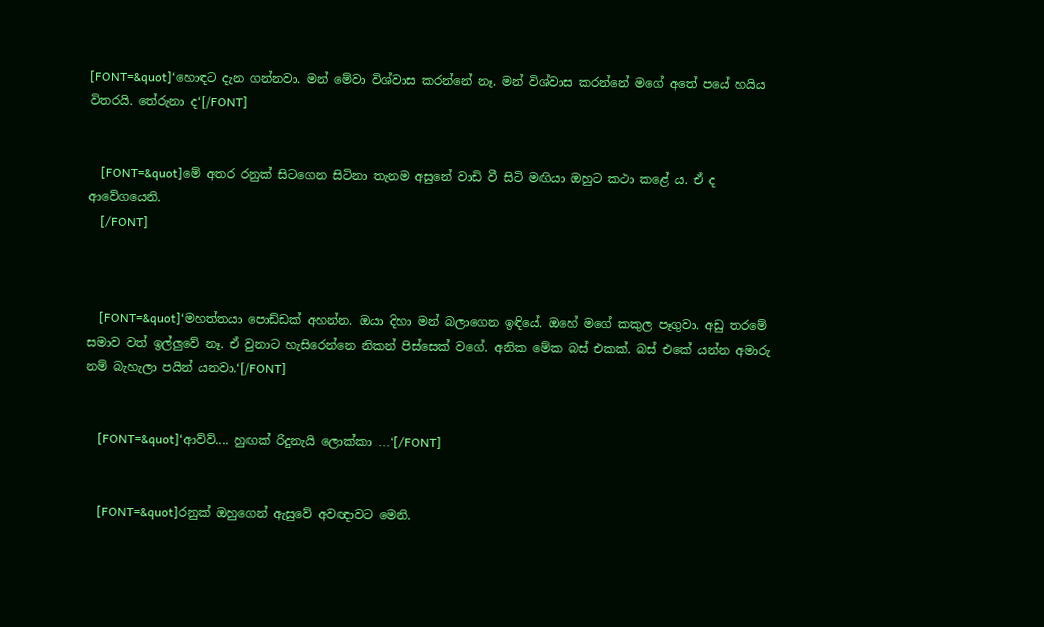[FONT=&quot]‘හොඳට දැන ගන්නවා. මන් මේවා විශ්වාස කරන්නේ නෑ. මන් විශ්වාස කරන්නේ මගේ අතේ පයේ හයිය විතරයි. තේරුනා ද‘[/FONT]


    [FONT=&quot]මේ අතර රනුක් සිටගෙන සිටිනා තැනම අසුනේ වාඩි වී සිටි මඟියා ඔහුට කථා කළේ ය. ඒ ද ආවේගයෙනි.
    [/FONT]



    [FONT=&quot]‘මහත්තයා පොඩ්ඩක් අහන්න. ඔයා දිහා මන් බලාගෙන ඉඳියේ. ඔහේ මගේ කකුල පෑගුවා. අඩු තරමේ සමාව වත් ඉල්ලුවේ නෑ. ඒ වුනාට හැසිරෙන්නෙ නිකන් පිස්සෙක් වගේ. අනික මේක බස් එකක්. බස් එකේ යන්න අමාරු නම් බැහැලා පයින් යනවා.‘[/FONT]


    [FONT=&quot]‘ආව්ව්.... හුඟක් රිදුනැයි ලොක්කා ...‘[/FONT]


    [FONT=&quot]රනුක් ඔහුගෙන් ඇසුවේ අවඥාවට මෙනි.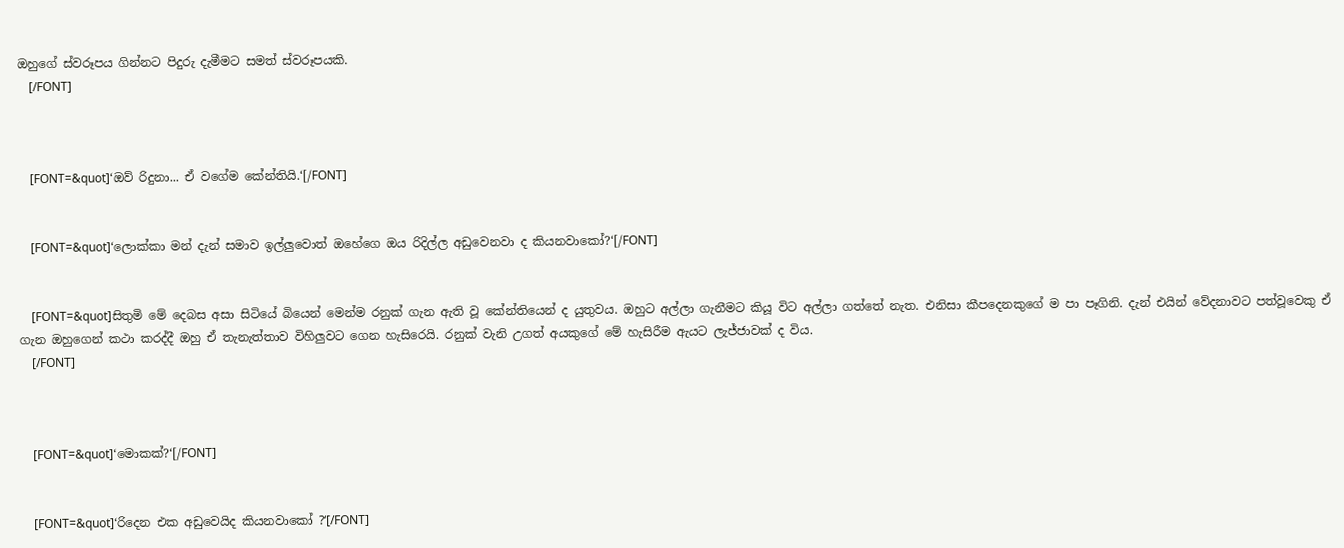ඔහුගේ ස්වරූපය ගින්නට පිදුරු දැමීමට සමත් ස්වරූපයකි.
    [/FONT]



    [FONT=&quot]‘ඔව් රිදුනා... ඒ වගේම කේන්තියි.‘[/FONT]


    [FONT=&quot]‘ලොක්කා මන් දැන් සමාව ඉල්ලුවොත් ඔහේගෙ ඔය රිදිල්ල අඩුවෙනවා ද කියනවාකෝ?‘[/FONT]


    [FONT=&quot]සිතුමි මේ දෙබස අසා සිටියේ බියෙන් මෙන්ම රනුක් ගැන ඇති වූ කේන්තියෙන් ද යුතුවය. ඔහුට අල්ලා ගැනීමට කියූ විට අල්ලා ගත්තේ නැත. එනිසා කීපදෙනකුගේ ම පා පෑගිනි. දැන් එයින් වේදනාවට පත්වූවෙකු ඒ ගැන ඔහුගෙන් කථා කරද්දී ඔහු ඒ තැනැත්තාව විහිලුවට ගෙන හැසිරෙයි. රනුක් වැනි උගත් අයකුගේ මේ හැසිරීම ඇයට ලැජ්ජාවක් ද විය.
    [/FONT]



    [FONT=&quot]‘මොකක්?‘[/FONT]


    [FONT=&quot]‘රිදෙන එක අඩුවෙයිද කියනවාකෝ ?‘[/FONT]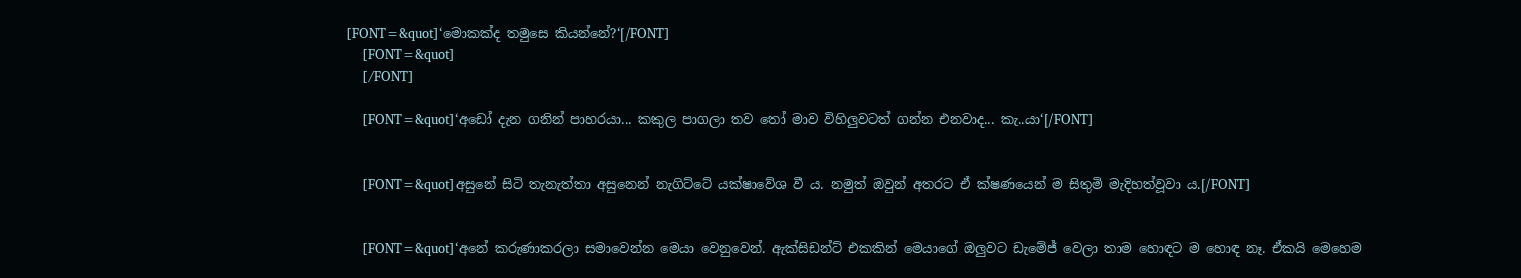[FONT=&quot]‘මොකක්ද තමුසෙ කියන්නේ?‘[/FONT]
    [FONT=&quot]
    [/FONT]

    [FONT=&quot]‘අඩෝ දැන ගනින් පාහරයා... කකුල පාගලා තව තෝ මාව විහිලුවටත් ගන්න එනවාද... කැ..යා‘[/FONT]


    [FONT=&quot]අසුනේ සිටි තැනැත්තා අසුනෙන් නැගිට්ටේ යක්ෂාවේශ වී ය. නමුත් ඔවුන් අතරට ඒ ක්ෂණයෙන් ම සිතුමි මැදිහත්වූවා ය.[/FONT]


    [FONT=&quot]‘අනේ කරුණාකරලා සමාවෙන්න මෙයා වෙනුවෙන්. ඇක්සිඩන්ට් එකකින් මෙයාගේ ඔලුවට ඩැමේජ් වෙලා තාම හොඳට ම හොඳ නෑ. ඒකයි මෙහෙම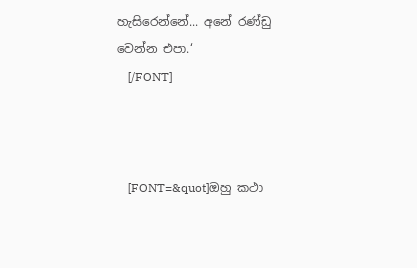හැසිරෙන්නේ... අනේ රණ්ඩු වෙන්න එපා.‘
    [/FONT]



    [FONT=&quot]ඔහු කථා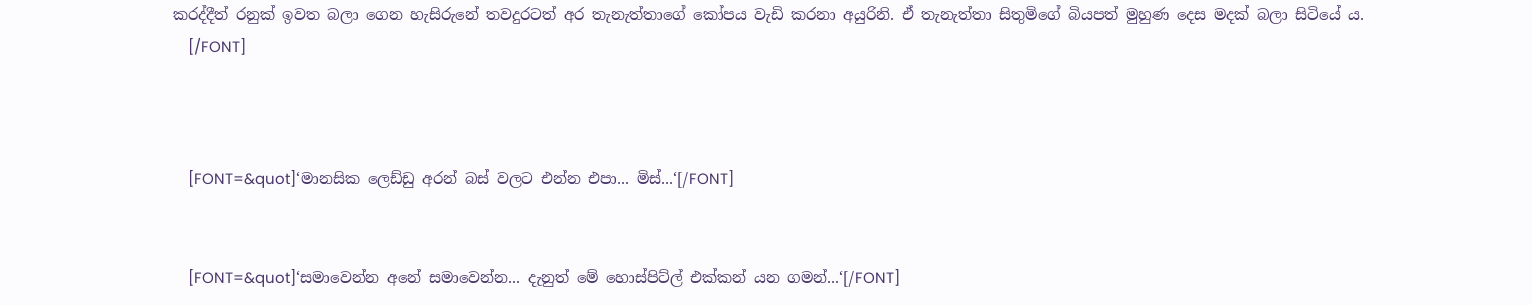කරද්දීත් රනුක් ඉවත බලා ගෙන හැසිරුනේ තවදුරටත් අර තැනැත්තාගේ කෝපය වැඩි කරනා අයුරිනි. ඒ තැනැත්තා සිතුමිගේ බියපත් මුහුණ දෙස මදක් බලා සිටියේ ය.
    [/FONT]



    [FONT=&quot]‘මානසික ලෙඩ්ඩු අරන් බස් වලට එන්න එපා... මිස්...‘[/FONT]


    [FONT=&quot]‘සමාවෙන්න අනේ සමාවෙන්න... දැනුත් මේ හොස්පිට්ල් එක්කන් යන ගමන්...‘[/FONT]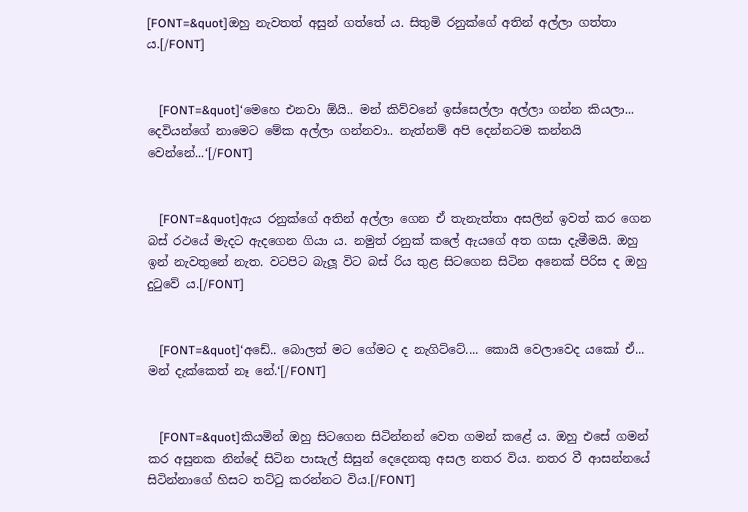[FONT=&quot]ඔහු නැවතත් අසුන් ගත්තේ ය. සිතුමි රනුක්ගේ අතින් අල්ලා ගත්තා ය.[/FONT]


    [FONT=&quot]‘මෙහෙ එනවා ඕයි.. මන් කිව්වනේ ඉස්සෙල්ලා අල්ලා ගන්න කියලා... දෙවියන්ගේ නාමෙට මේක අල්ලා ගන්නවා.. නැත්නම් අපි දෙන්නටම කන්නයි වෙන්නේ...‘[/FONT]


    [FONT=&quot]ඇය රනුක්ගේ අතින් අල්ලා ගෙන ඒ තැනැත්තා අසලින් ඉවත් කර ගෙන බස් රථයේ මැදට ඇදගෙන ගියා ය. නමුත් රනුක් කලේ ඇයගේ අත ගසා දැමීමයි. ඔහු ඉන් නැවතුනේ නැත. වටපිට බැලූ විට බස් රිය තුළ සිටගෙන සිටින අනෙක් පිරිස ද ඔහු දුටුවේ ය.[/FONT]


    [FONT=&quot]‘අඩේ.. බොලත් මට ගේමට ද නැගිට්ටේ.... කොයි වෙලාවෙද යකෝ ඒ... මන් දැක්කෙත් නෑ නේ.‘[/FONT]


    [FONT=&quot]කියමින් ඔහු සිටගෙන සිටින්නන් වෙත ගමන් කළේ ය. ඔහු එසේ ගමන් කර අසුනක නින්දේ සිටින පාසැල් සිසුන් දෙදෙනකු අසල නතර විය. නතර වී ආසන්නයේ සිටින්නාගේ හිසට තට්ටු කරන්නට විය.[/FONT]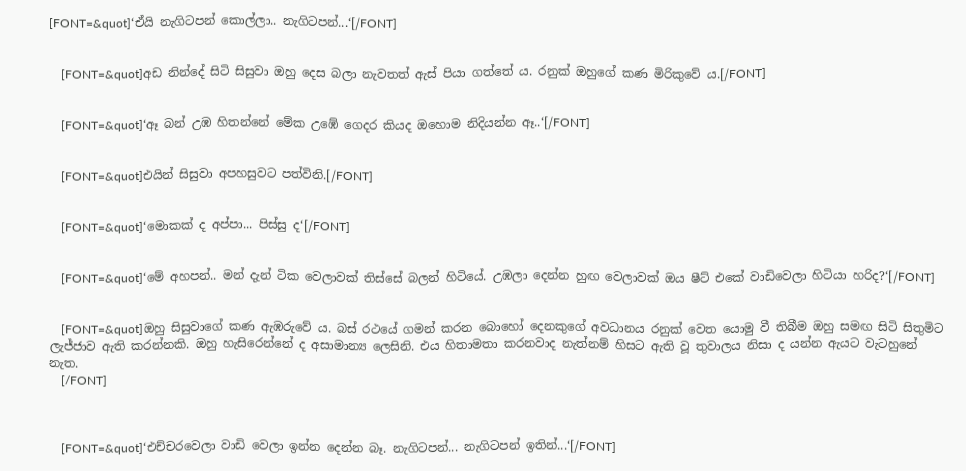[FONT=&quot]‘ඒයි නැගිටපන් කොල්ලා.. නැගිටපන්...‘[/FONT]


    [FONT=&quot]අඩ නින්දේ සිටි සිසුවා ඔහු දෙස බලා නැවතත් ඇස් පියා ගත්තේ ය. රනුක් ඔහුගේ කණ මිරිකුවේ ය.[/FONT]


    [FONT=&quot]‘ඈ බන් උඹ හිතන්නේ මේක උඹේ ගෙදර කියද ඔහොම නිදියන්න ඈ..‘[/FONT]


    [FONT=&quot]එයින් සිසුවා අපහසුවට පත්විනි.[/FONT]


    [FONT=&quot]‘මොකක් ද අප්පා... පිස්සු ද‘[/FONT]


    [FONT=&quot]‘මේ අහපන්.. මන් දැන් ටික වෙලාවක් තිස්සේ බලන් හිටියේ. උඹලා දෙන්න හුඟ වෙලාවක් ඔය ෂීට් එකේ වාඩිවෙලා හිටියා හරිද?‘[/FONT]


    [FONT=&quot]ඔහු සිසුවාගේ කණ ඇඹරුවේ ය. බස් රථයේ ගමන් කරන බොහෝ දෙනකුගේ අවධානය රනුක් වෙත යොමු වී තිබීම ඔහු සමඟ සිටි සිතුමිට ලැජ්ජාව ඇති කරන්නකි. ඔහු හැසිරෙන්නේ ද අසාමාන්‍ය ලෙසිනි. එය හිතාමතා කරනවාද නැත්නම් හිසට ඇති වූ තුවාලය නිසා ද යන්න ඇයට වැටහුනේ නැත.
    [/FONT]



    [FONT=&quot]‘එච්චරවෙලා වාඩි වෙලා ඉන්න දෙන්න බෑ. නැගිටපන්... නැගිටපන් ඉතින්...‘[/FONT]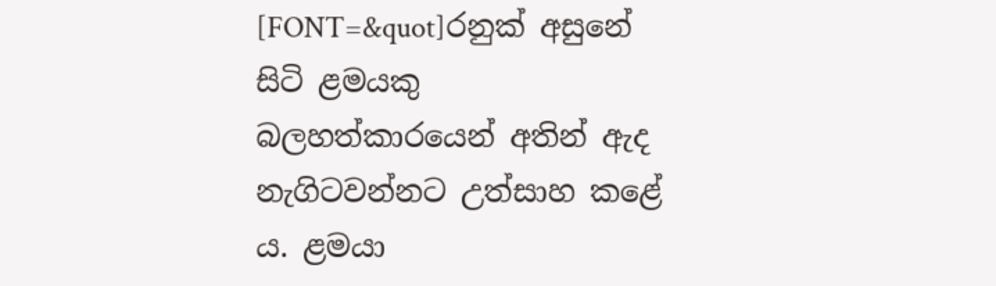[FONT=&quot]රනුක් අසුනේ සිටි ළමයකු බලහත්කාරයෙන් අතින් ඇද නැගිටවන්නට උත්සාහ කළේ ය. ළමයා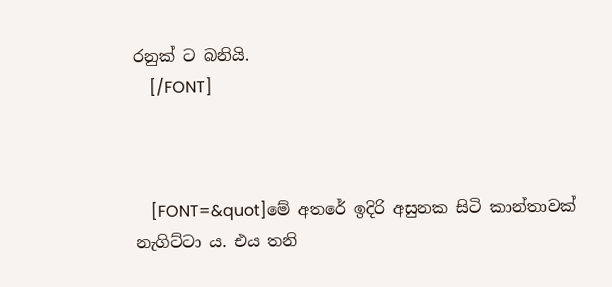රනුක් ට බනියි.
    [/FONT]



    [FONT=&quot]මේ අතරේ ඉදිරි අසුනක සිටි කාන්තාවක් නැගිට්ටා ය. එය තනි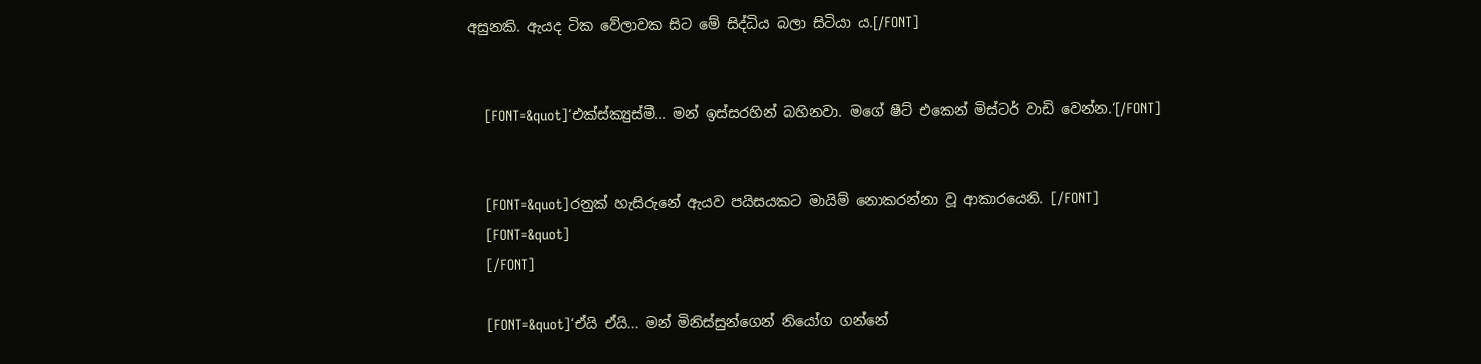අසුනකි. ඇයද ටික වේලාවක සිට මේ සිද්ධිය බලා සිටියා ය.[/FONT]


    [FONT=&quot]‘එක්ස්ක්‍යුස්මී... මන් ඉස්සරහින් බහිනවා. මගේ ෂීට් එකෙන් මිස්ටර් වාඩි වෙන්න.‘[/FONT]


    [FONT=&quot]රනුක් හැසිරුනේ ඇයව පයිසයකට මායිම් නොකරන්නා වූ ආකාරයෙනි. [/FONT]
    [FONT=&quot]
    [/FONT]

    [FONT=&quot]‘ඒයි ඒයි... මන් මිනිස්සුන්ගෙන් නියෝග ගන්නේ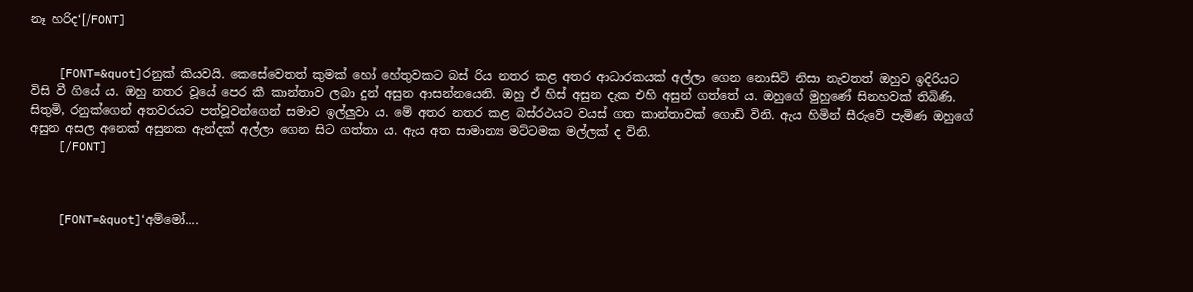නෑ හරිද‘[/FONT]


    [FONT=&quot]රනුක් කියවයි. කෙසේවෙතත් කුමක් හෝ හේතුවකට බස් රිය නතර කළ අතර ආධාරකයක් අල්ලා ගෙන නොසිටි නිසා නැවතත් ඔහුව ඉදිරියට විසි වී ගියේ ය. ඔහු නතර වූයේ පෙර කී කාන්තාව ලබා දුන් අසුන ආසන්නයෙනි. ඔහු ඒ හිස් අසුන දැක එහි අසුන් ගත්තේ ය. ඔහුගේ මුහුණේ සිනහවක් තිබිණි. සිතුමි, රනුක්ගෙන් අතවරයට පත්වූවන්ගෙන් සමාව ඉල්ලුවා ය. මේ අතර නතර කළ බස්රථයට වයස් ගත කාන්තාවක් ගොඩි විනි. ඇය හිමින් සීරුවේ පැමිණ ඔහුගේ අසුන අසල අනෙක් අසුනක ඇන්දක් අල්ලා ගෙන සිට ගත්තා ය. ඇය අත සාමාන්‍ය මට්ටමක මල්ලක් ද විනි.
    [/FONT]



    [FONT=&quot]‘අම්මෝ....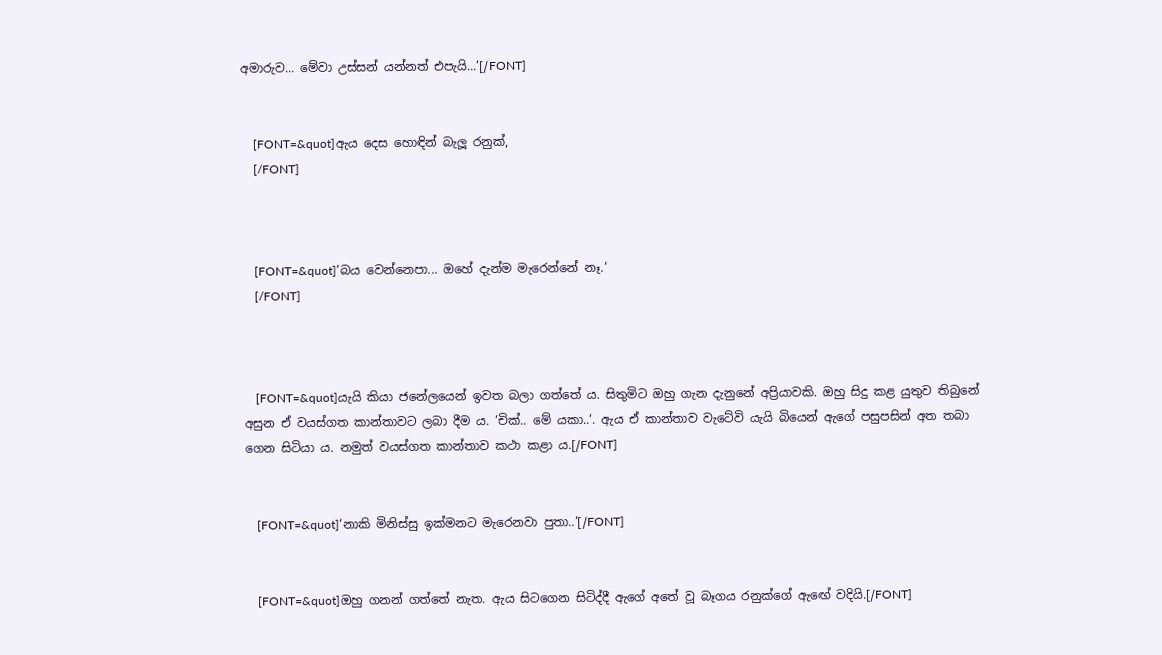අමාරුව... මේවා උස්සන් යන්නත් එපැයි...‘[/FONT]


    [FONT=&quot]ඇය දෙස හොඳින් බැලූ රනුක්,
    [/FONT]



    [FONT=&quot]‘බය වෙන්නෙපා... ඔහේ දැන්ම මැරෙන්නේ නෑ.‘
    [/FONT]



    [FONT=&quot]යැයි කියා ජනේලයෙන් ඉවත බලා ගත්තේ ය. සිතුමිට ඔහු ගැන දැනුනේ අප්‍රියාවකි. ඔහු සිදු කළ යුතුව තිබුනේ අසුන ඒ වයස්ගත කාන්තාවට ලබා දීම ය. ‘චික්.. මේ යකා..‘. ඇය ඒ කාන්තාව වැටේවි යැයි බියෙන් ඇගේ පසුපසින් අත තබා ගෙන සිටියා ය. නමුත් වයස්ගත කාන්තාව කථා කළා ය.[/FONT]


    [FONT=&quot]‘නාකි මිනිස්සු ඉක්මනට මැරෙනවා පුතා..‘[/FONT]


    [FONT=&quot]ඔහු ගනන් ගත්තේ නැත. ඇය සිටගෙන සිටිද්දී ඇගේ අතේ වූ බෑගය රනුක්ගේ ඇඟේ වදියි.[/FONT]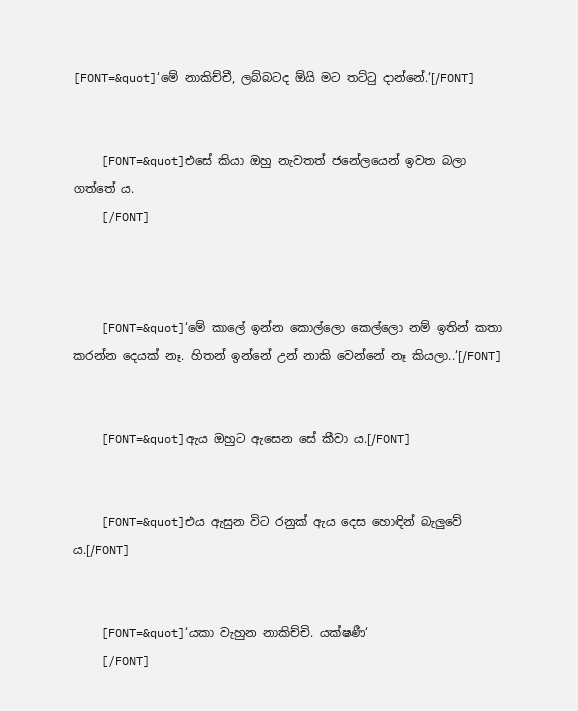[FONT=&quot]‘මේ නාකිච්චී, ලබ්බටද ඕයි මට තට්ටු දාන්නේ.‘[/FONT]


    [FONT=&quot]එසේ කියා ඔහු නැවතත් ජනේලයෙන් ඉවත බලා ගත්තේ ය.
    [/FONT]



    [FONT=&quot]‘මේ කාලේ ඉන්න කොල්ලො කෙල්ලො නම් ඉතින් කතා කරන්න දෙයක් නෑ. හිතන් ඉන්නේ උන් නාකි වෙන්නේ නෑ කියලා..‘[/FONT]


    [FONT=&quot]ඇය ඔහුට ඇසෙන සේ කීවා ය.[/FONT]


    [FONT=&quot]එය ඇසුන විට රනුක් ඇය දෙස හොඳින් බැලුවේ ය.[/FONT]


    [FONT=&quot]‘යකා වැහුන නාකිච්චි. යක්ෂණී‘
    [/FONT]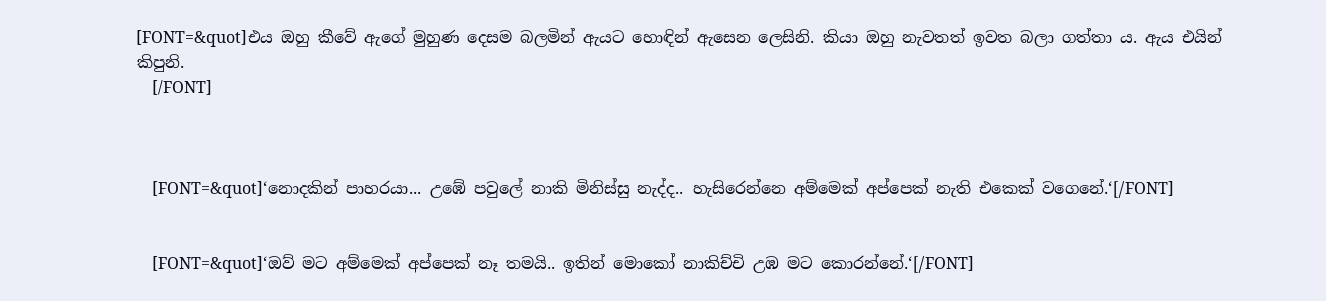[FONT=&quot]එය ඔහු කීවේ ඇගේ මුහුණ දෙසම බලමින් ඇයට හොඳින් ඇසෙන ලෙසිනි. කියා ඔහු නැවතත් ඉවත බලා ගත්තා ය. ඇය එයින් කිපුනි.
    [/FONT]



    [FONT=&quot]‘නොදකින් පාහරයා... උඹේ පවුලේ නාකි මිනිස්සු නැද්ද.. හැසිරෙන්නෙ අම්මෙක් අප්පෙක් නැති එකෙක් වගෙනේ.‘[/FONT]


    [FONT=&quot]‘ඔව් මට අම්මෙක් අප්පෙක් නෑ තමයි.. ඉතින් මොකෝ නාකිච්චි උඹ මට කොරන්නේ.‘[/FONT]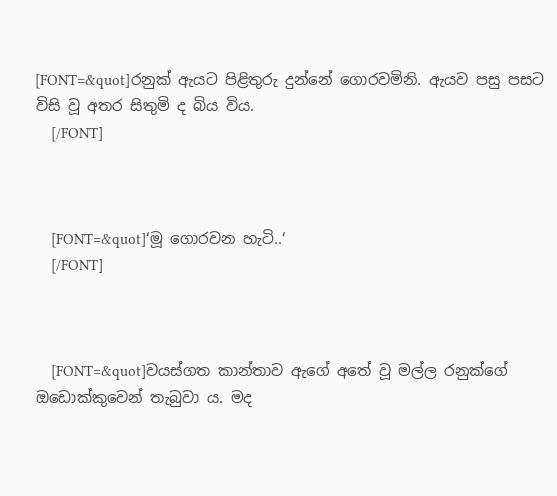[FONT=&quot]රනුක් ඇයට පිළිතුරු දුන්නේ ගොරවමිනි. ඇයව පසු පසට විසි වූ අතර සිතුමි ද බිය විය.
    [/FONT]



    [FONT=&quot]‘මූ ගොරවන හැටි..‘
    [/FONT]



    [FONT=&quot]වයස්ගත කාන්තාව ඇගේ අතේ වූ මල්ල රනුක්ගේ ඔඩොක්කුවෙන් තැබුවා ය. මද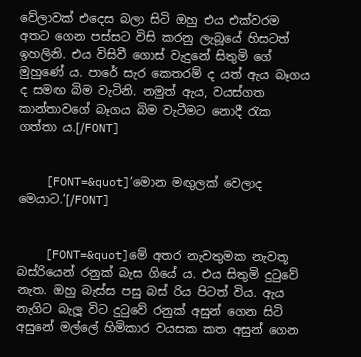වේලාවක් එදෙස බලා සිටි ඔහු එය එක්වරම අතට ගෙන පස්සට විසි කරනු ලැබූයේ හිසටත් ඉහලිනි. එය විසිවී ගොස් වැදුනේ සිතුමි ගේ මුහුණේ ය. පාරේ සැර කෙතරම් ද යත් ඇය බෑගය ද සමඟ බිම වැටිනි. නමුත් ඇය, වයස්ගත කාන්තාවගේ බෑගය බිම වැටීමට නොදී රැක ගත්තා ය.[/FONT]


    [FONT=&quot]‘මොන මඟුලක් වෙලාද මෙයාට.‘[/FONT]


    [FONT=&quot]මේ අතර නැවතුමක නැවතූ බස්රියෙන් රනුක් බැස ගියේ ය. එය සිතුමි දුටුවේ නැත. ඔහු බැස්ස පසු බස් රිය පිටත් විය. ඇය නැගිට බැලූ විට දුටුවේ රනුක් අසුන් ගෙන සිටි අසුනේ මල්ලේ හිමිකාර වයසක කත අසුන් ගෙන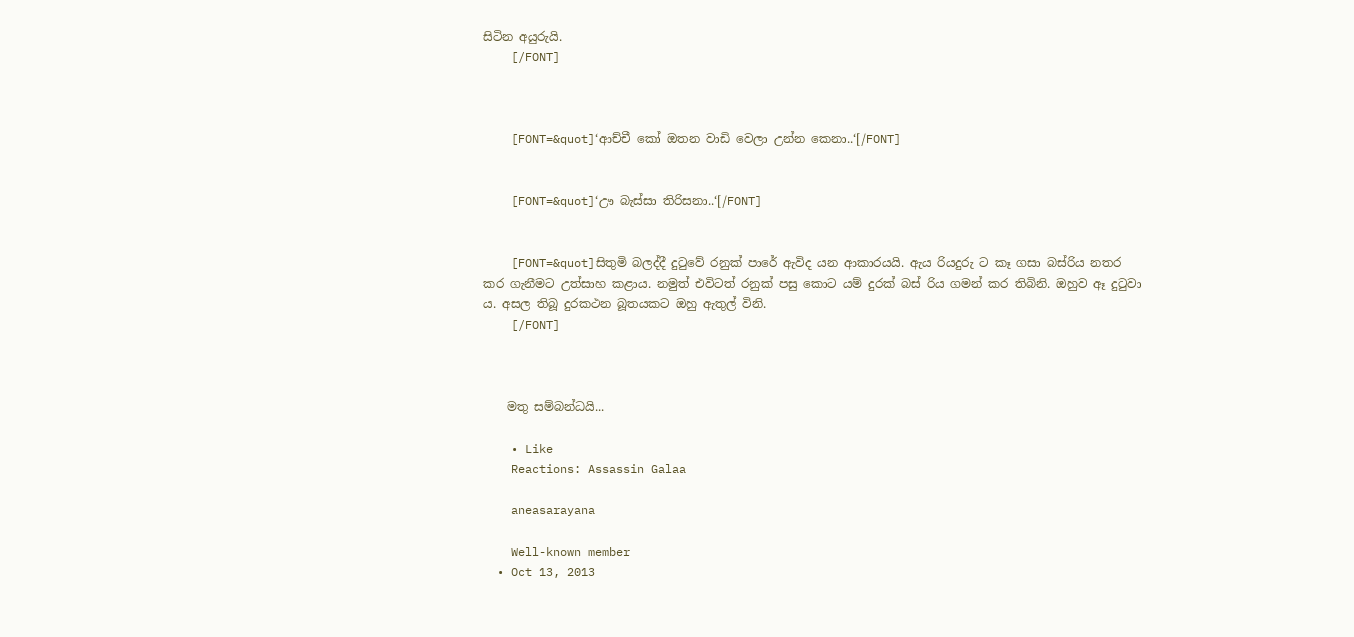සිටින අයුරුයි.
    [/FONT]



    [FONT=&quot]‘ආච්චී කෝ ඔතන වාඩි වෙලා උන්න කෙනා..‘[/FONT]


    [FONT=&quot]‘ඌ බැස්සා තිරිසනා..‘[/FONT]


    [FONT=&quot]සිතුමි බලද්දී දුටුවේ රනුක් පාරේ ඇවිද යන ආකාරයයි. ඇය රියදුරු ට කෑ ගසා බස්රිය නතර කර ගැනීමට උත්සාහ කළාය. නමුත් එවිටත් රනුක් පසු කොට යම් දුරක් බස් රිය ගමන් කර තිබිනි. ඔහුව ඈ දුටුවා ය. අසල තිබූ දුරකථන බූතයකට ඔහු ඇතුල් විනි.
    [/FONT]



    මතු සම්බන්ධයි...

    • Like
    Reactions: Assassin Galaa

    aneasarayana

    Well-known member
  • Oct 13, 2013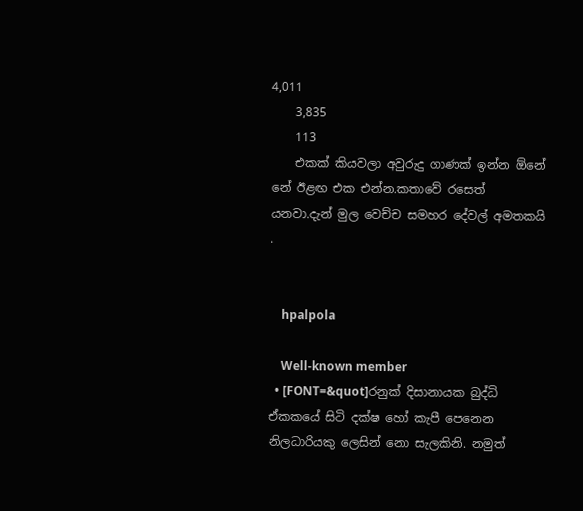4,011
    3,835
    113
    එකක් කියවලා අවුරුදු ගාණක් ඉන්න ඕනේ නේ ඊළඟ එක එන්න.කතාවේ රසෙත් යනවා.දැන් මුල වෙච්ච සමහර දේවල් අමතකයි .


    hpalpola

    Well-known member
  • [FONT=&quot]රනුක් දිසානායක බුද්ධි ඒකකයේ සිටි දක්ෂ හෝ කැපී පෙනෙන නිලධාරියකු ලෙසින් නො සැලකිනි. නමුත්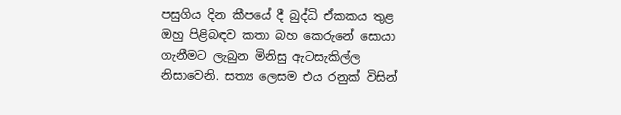පසුගිය දින කීපයේ දී බුද්ධි ඒකකය තුළ ඔහු පිළිබඳව කතා බහ කෙරුනේ සොයා ගැනීමට ලැබුන මිනිසු ඇටසැකිල්ල නිසාවෙනි. සත්‍ය ලෙසම එය රනුක් විසින්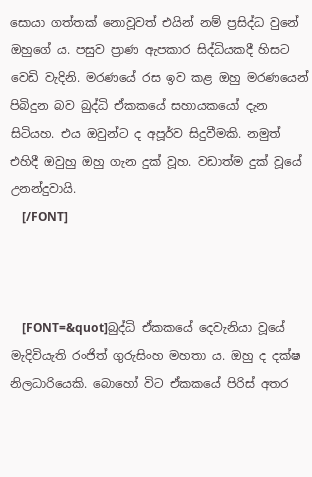සොයා ගත්තක් නොවූවත් එයින් නම් ප්‍රසිද්ධ වුනේ ඔහුගේ ය. පසුව ප්‍රාණ ඇපකාර සිද්ධියකදී හිසට වෙඩි වැදිනි. මරණයේ රස ඉව කළ ඔහු මරණයෙන් පිබිදුන බව බුද්ධි ඒකකයේ සහායකයෝ දැන සිටියහ. එය ඔවුන්ට ද අපූර්ව සිදුවීමකි. නමුත් එහිදී ඔවුහු ඔහු ගැන දුක් වූහ. වඩාත්ම දුක් වූයේ උනන්දුවායි.
    [/FONT]



    [FONT=&quot]බුද්ධි ඒකකයේ දෙවැනියා වූයේ මැදිවියැති රංජිත් ගුරුසිංහ මහතා ය. ඔහු ද දක්ෂ නිලධාරියෙකි. බොහෝ විට ඒකකයේ පිරිස් අතර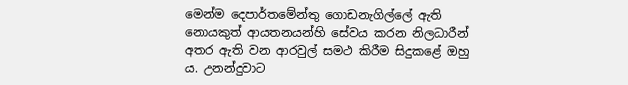මෙන්ම දෙපාර්තමේන්තු ගොඩනැගිල්ලේ ඇති නොයකුත් ආයතනයන්හි සේවය කරන නිලධාරීන් අතර ඇති වන ආරවුල් සමථ කිරීම සිදුකළේ ඔහු ය. උනන්දුවාට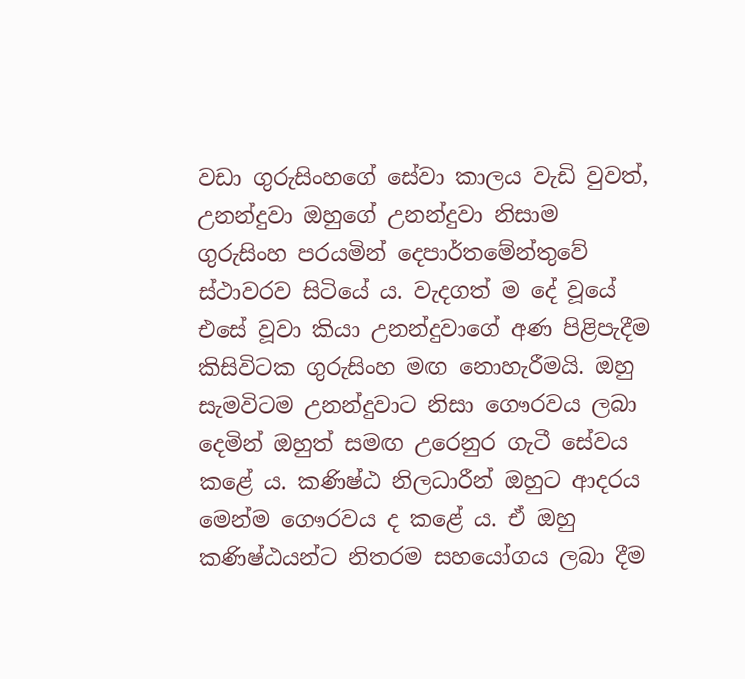වඩා ගුරුසිංහගේ සේවා කාලය වැඩි වුවත්, උනන්දුවා ඔහුගේ උනන්දුවා නිසාම ගුරුසිංහ පරයමින් දෙපාර්තමේන්තුවේ ස්ථාවරව සිටියේ ය. වැදගත් ම දේ වූයේ එසේ වූවා කියා උනන්දුවාගේ අණ පිළිපැදීම කිසිවිටක ගුරුසිංහ මඟ නොහැරීමයි. ඔහු සැමවිටම උනන්දුවාට නිසා ගෞරවය ලබා දෙමින් ඔහුත් සමඟ උරෙනුර ගැටී සේවය කළේ ය. කණිෂ්ඨ නිලධාරීන් ඔහුට ආදරය මෙන්ම ගෞරවය ද කළේ ය. ඒ ඔහු කණිෂ්ඨයන්ට නිතරම සහයෝගය ලබා දීම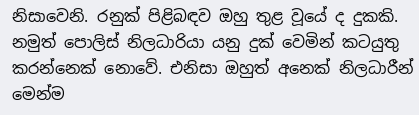නිසාවෙනි. රනුක් පිළිබඳව ඔහු තුළ වූයේ ද දුකකි. නමුත් පොලිස් නිලධාරියා යනු දුක් වෙමින් කටයුතු කරන්නෙක් නොවේ. එනිසා ඔහුත් අනෙක් නිලධාරීන් මෙන්ම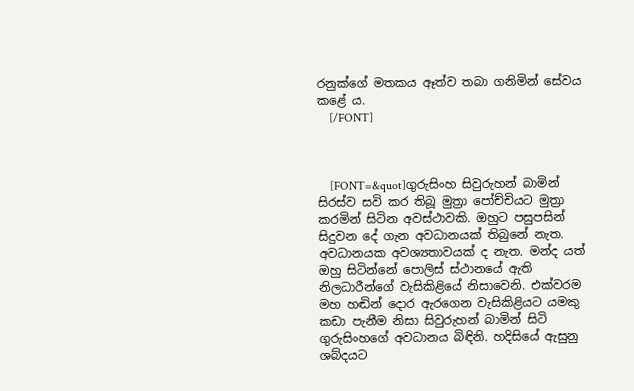රනුක්ගේ මතකය ඈත්ව තබා ගනිමින් සේවය කළේ ය.
    [/FONT]



    [FONT=&quot]ගුරුසිංහ සිවුරුහන් බාමින් සිරස්ව සවි කර තිබූ මුත්‍රා පෝච්චියට මුත්‍රා කරමින් සිටින අවස්ථාවකි. ඔහුට පසුපසින් සිදුවන දේ ගැන අවධානයක් තිබුනේ නැත. අවධානයක අවශ්‍යතාවයක් ද නැත. මන්ද යත් ඔහු සිටින්නේ පොලිස් ස්ථානයේ ඇති නිලධාරීන්ගේ වැසිකිළියේ නිසාවෙනි. එක්වරම මහ හඬින් දොර ඇරගෙන වැසිකිළියට යමකු කඩා පැනීම නිසා සිවුරුහන් බාමින් සිටි ගුරුසිංහගේ අවධානය බිඳිනි. හදිසියේ ඇසුනු ශබ්දයට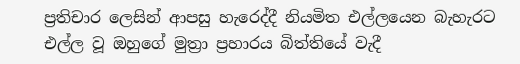ප්‍රතිචාර ලෙසින් ආපසු හැරෙද්දී නියමිත එල්ලයෙන බැහැරට එල්ල වූ ඔහුගේ මුත්‍රා ප්‍රහාරය බිත්තියේ වැදී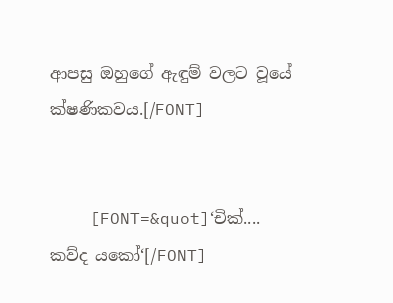ආපසු ඔහුගේ ඇඳුම් වලට වූයේ ක්ෂණිකවය.[/FONT]


    [FONT=&quot]‘චික්.... කව්ද යකෝ‘[/FONT]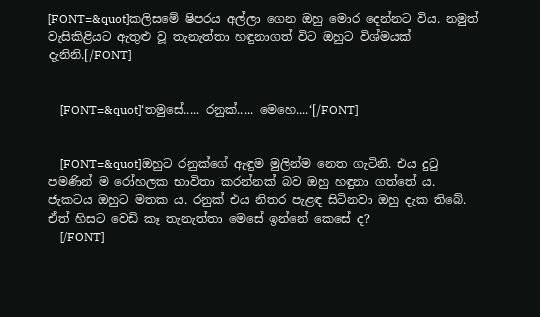[FONT=&quot]කලිසමේ ෂිපරය අල්ලා ගෙන ඔහු මොර දෙන්නට විය. නමුත් වැසිකිළියට ඇතුළු වූ තැනැත්තා හඳුනාගත් විට ඔහුට විශ්මයක් දැනිනි.[/FONT]


    [FONT=&quot]‘තමුසේ..... රනුක්..... මෙහෙ....‘[/FONT]


    [FONT=&quot]ඔහුට රනුක්ගේ ඇඳුම මුලින්ම නෙත ගැටිනි. එය දුටු පමණින් ම රෝහලක භාවිතා කරන්නක් බව ඔහු හඳුනා ගත්තේ ය. ජැකටය ඔහුට මතක ය. රනුක් එය නිතර පැළඳ සිටිනවා ඔහු දැක තිබේ. ඒත් හිසට වෙඩි කෑ තැනැත්තා මෙසේ ඉන්නේ කෙසේ ද?
    [/FONT]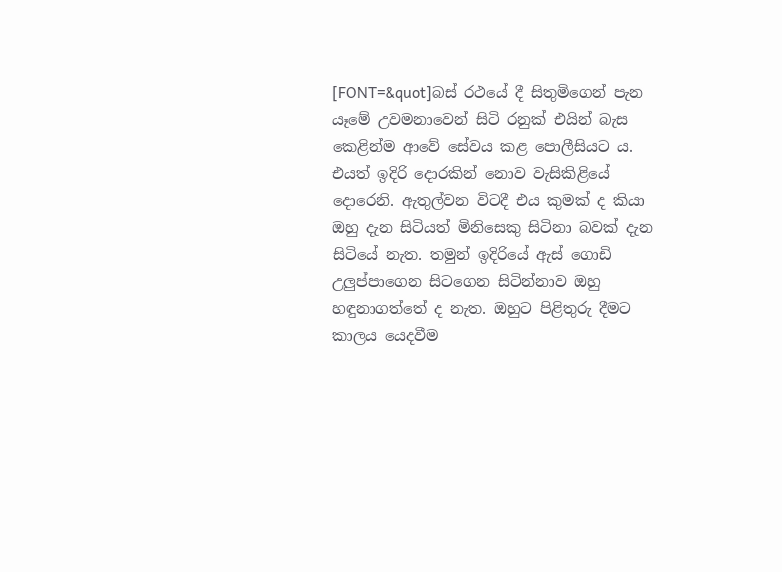[FONT=&quot]බස් රථයේ දී සිතුමිගෙන් පැන යෑමේ උවමනාවෙන් සිටි රනුක් එයින් බැස කෙළින්ම ආවේ සේවය කළ පොලීසියට ය. එයත් ඉදිරි දොරකින් නොව වැසිකිළියේ දොරෙනි. ඇතුල්වන විටදී එය කුමක් ද කියා ඔහු දැන සිටියත් මිනිසෙකු සිටිනා බවක් දැන සිටියේ නැත. තමුන් ඉදිරියේ ඇස් ගොඩි උලුප්පාගෙන සිටගෙන සිටින්නාව ඔහු හඳුනාගත්තේ ද නැත. ඔහුට පිළිතුරු දීමට කාලය යෙදවීම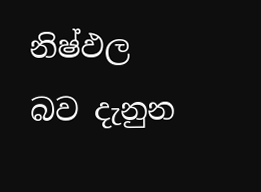නිෂ්ඵල බව දැනුන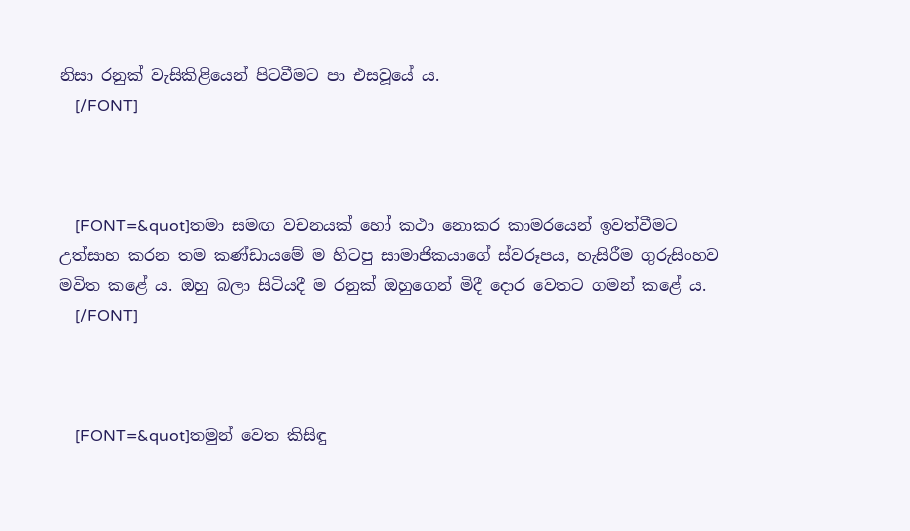නිසා රනුක් වැසිකිළියෙන් පිටවීමට පා එසවූයේ ය.
    [/FONT]



    [FONT=&quot]තමා සමඟ වචනයක් හෝ කථා නොකර කාමරයෙන් ඉවත්වීමට උත්සාහ කරන තම කණ්ඩායමේ ම හිටපු සාමාජිකයාගේ ස්වරූපය, හැසිරීම ගුරුසිංහව මවිත කළේ ය. ඔහු බලා සිටියදී ම රනුක් ඔහුගෙන් මිදී දොර වෙතට ගමන් කළේ ය.
    [/FONT]



    [FONT=&quot]තමුන් වෙත කිසිඳු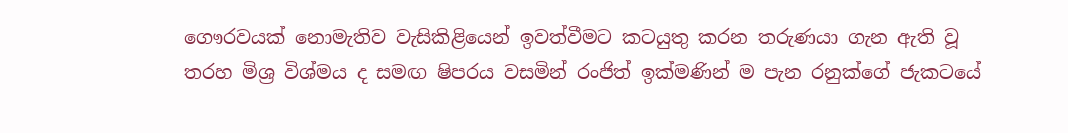ගෞරවයක් නොමැතිව වැසිකිළියෙන් ඉවත්වීමට කටයුතු කරන තරුණයා ගැන ඇති වූ තරහ මිශ්‍ර විශ්මය ද සමඟ ෂිපරය වසමින් රංජිත් ඉක්මණින් ම පැන රනුක්ගේ ජැකටයේ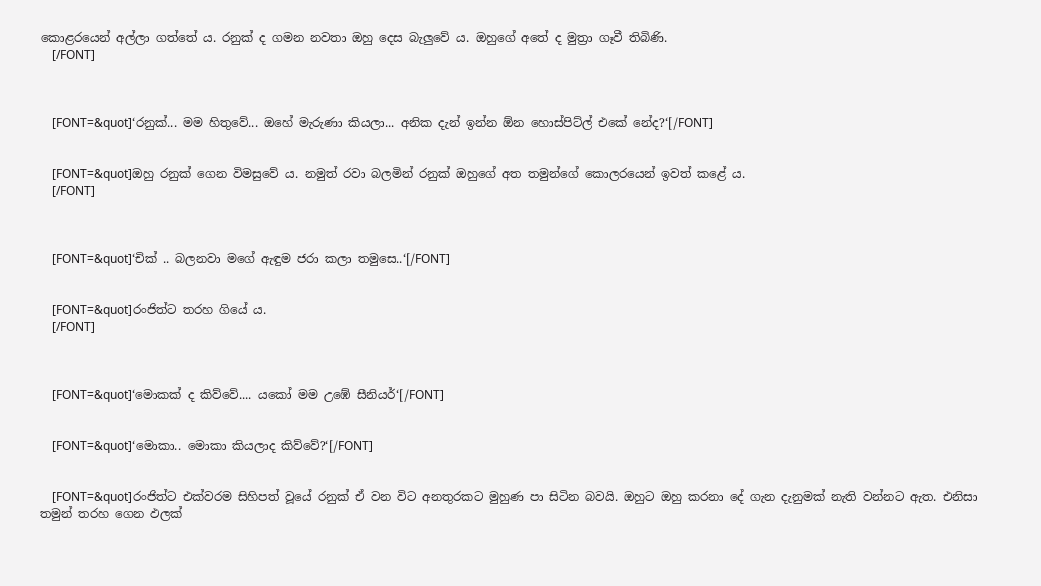කොළරයෙන් අල්ලා ගත්තේ ය. රනුක් ද ගමන නවතා ඔහු දෙස බැලුවේ ය. ඔහුගේ අතේ ද මුත්‍රා ගෑවී තිබිණි.
    [/FONT]



    [FONT=&quot]‘රනුක්... මම හිතුවේ... ඔහේ මැරුණා කියලා... අනික දැන් ඉන්න ඕන හොස්පිට්ල් එකේ නේද?‘[/FONT]


    [FONT=&quot]ඔහු රනුක් ගෙන විමසුවේ ය. නමුත් රවා බලමින් රනුක් ඔහුගේ අත තමුන්ගේ කොලරයෙන් ඉවත් කළේ ය.
    [/FONT]



    [FONT=&quot]‘චික් .. බලනවා මගේ ඇඳුම ජරා කලා තමුසෙ..‘[/FONT]


    [FONT=&quot]රංජිත්ට තරහ ගියේ ය.
    [/FONT]



    [FONT=&quot]‘මොකක් ද කිව්වේ.... යකෝ මම උඹේ සීනියර්‘[/FONT]


    [FONT=&quot]‘මොකා.. මොකා කියලාද කිව්වේ?‘[/FONT]


    [FONT=&quot]රංජිත්ට එක්වරම සිහිපත් වූයේ රනුක් ඒ වන විට අනතුරකට මුහුණ පා සිටින බවයි. ඔහුට ඔහු කරනා දේ ගැන දැනුමක් නැති වන්නට ඇත. එනිසා තමුන් තරහ ගෙන ඵලක්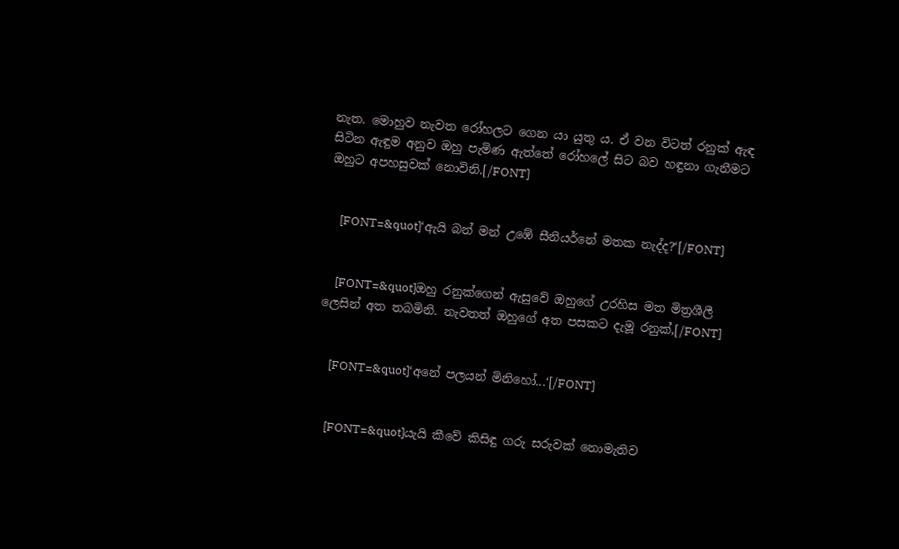නැත. මොහුව නැවත රෝහලට ගෙන යා යුතු ය. ඒ වන විටත් රනුක් ඇඳ සිටින ඇඳුම අනුව ඔහු පැමිණ ඇත්තේ රෝහලේ සිට බව හඳුනා ගැනීමට ඔහුට අපහසුවක් නොවිනි.[/FONT]


    [FONT=&quot]‘ඇයි බන් මන් උඹේ සීනියර්නේ මතක නැද්ද?‘[/FONT]


    [FONT=&quot]ඔහු රනුක්ගෙන් ඇසුවේ ඔහුගේ උරහිස මත මිත්‍රශීලී ලෙසින් අත තබමිනි. නැවතත් ඔහුගේ අත පසකට දැමූ රනුක්,[/FONT]


    [FONT=&quot]‘අනේ පලයන් මිනිහෝ...‘[/FONT]


    [FONT=&quot]යැයි කීවේ කිසිඳු ගරු සරුවක් නොමැතිව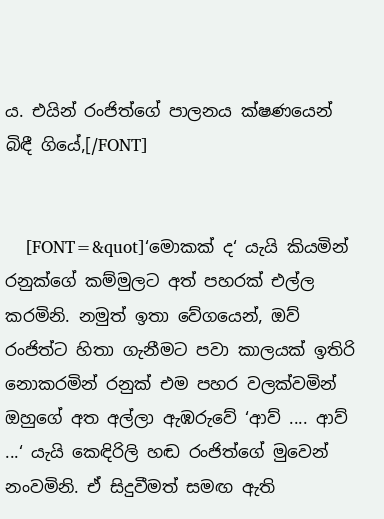ය. එයින් රංජිත්ගේ පාලනය ක්ෂණයෙන් බිඳී ගියේ,[/FONT]


    [FONT=&quot]‘මොකක් ද‘ යැයි කියමින් රනුක්ගේ කම්මුලට අත් පහරක් එල්ල කරමිනි. නමුත් ඉතා වේගයෙන්, ඔව් රංජිත්ට හිතා ගැනීමට පවා කාලයක් ඉතිරි නොකරමින් රනුක් එම පහර වලක්වමින් ඔහුගේ අත අල්ලා ඇඹරුවේ ‘ආව් .... ආව් ...‘ යැයි කෙඳිරිලි හඬ රංජිත්ගේ මුවෙන් නංවමිනි. ඒ සිදුවීමත් සමඟ ඇති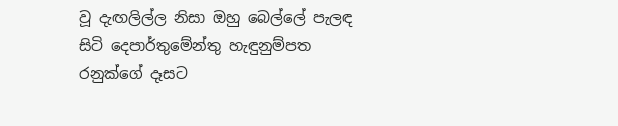වූ දැඟලිල්ල නිසා ඔහු බෙල්ලේ පැලඳ සිටි දෙපාර්තුමේන්තු හැඳුනුම්පත රනුක්ගේ දෑසට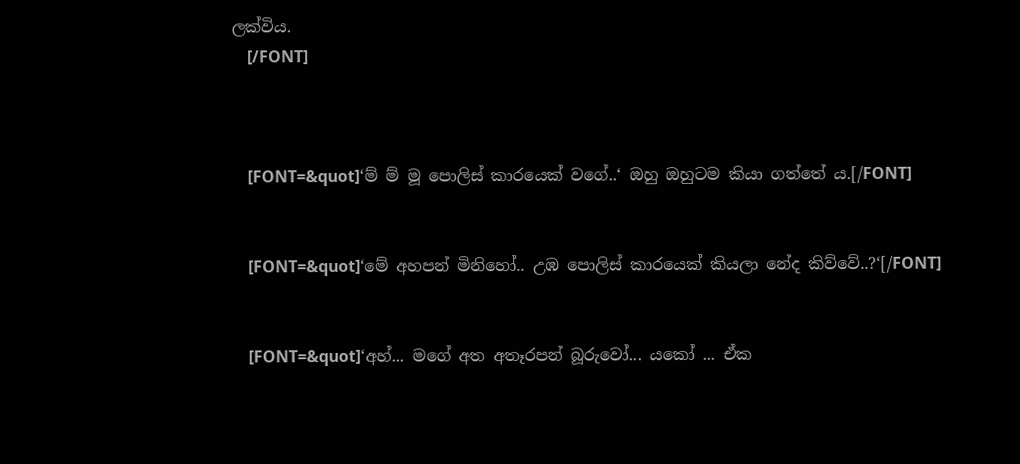ලක්විය.
    [/FONT]



    [FONT=&quot]‘ම් ම් මූ පොලිස් කාරයෙක් වගේ..‘ ඔහු ඔහුටම කියා ගත්තේ ය.[/FONT]


    [FONT=&quot]‘මේ අහපන් මිනිහෝ.. උඹ පොලිස් කාරයෙක් කියලා නේද කිව්වේ..?‘[/FONT]


    [FONT=&quot]‘අහ්... මගේ අත අතෑරපන් බූරුවෝ... යකෝ ... ඒක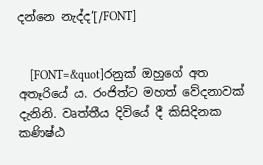දන්නෙ නැද්ද‘[/FONT]


    [FONT=&quot]රනුක් ඔහුගේ අත අතෑරියේ ය. රංජිත්ට මහත් වේදනාවක් දැනිනි. වෘත්තීය දිවියේ දී කිසිදිනක කණිෂ්ඨ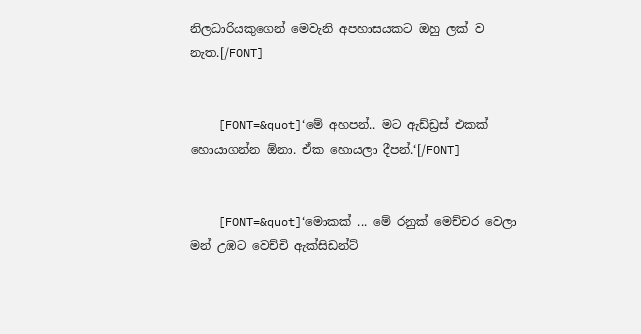නිලධාරියකුගෙන් මෙවැනි අපහාසයකට ඔහු ලක් ව නැත.[/FONT]


    [FONT=&quot]‘මේ අහපන්.. මට ඇඩ්ඩ්‍රස් එකක් හොයාගන්න ඕනා. ඒක හොයලා දීපන්.‘[/FONT]


    [FONT=&quot]‘මොකක් ... මේ රනුක් මෙච්චර වෙලා මන් උඹට වෙච්චි ඇක්සිඩන්ට්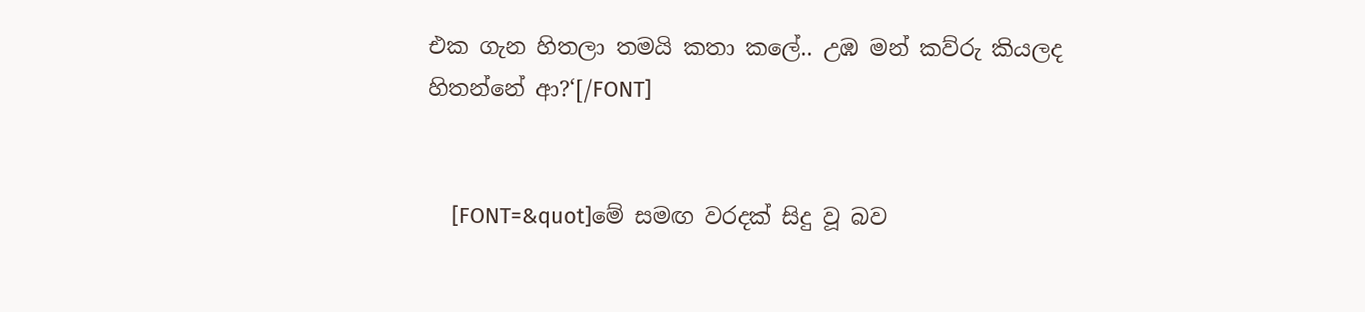එක ගැන හිතලා තමයි කතා කලේ.. උඹ මන් කව්රු කියලද හිතන්නේ ආ?‘[/FONT]


    [FONT=&quot]මේ සමඟ වරදක් සිදු වූ බව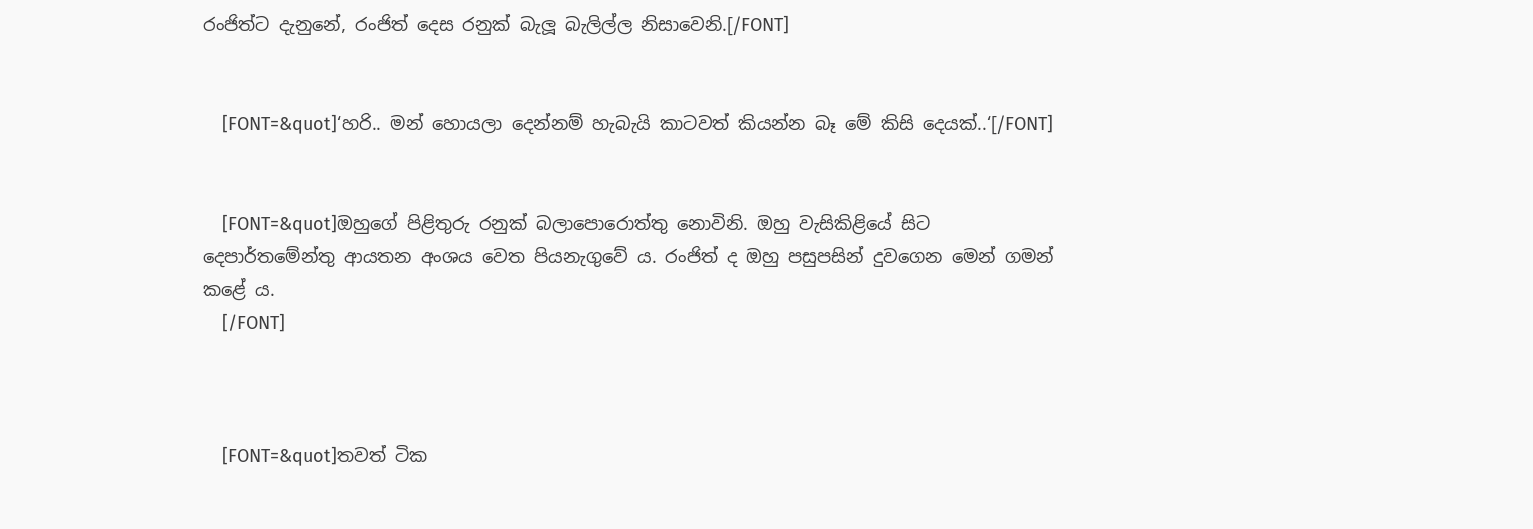රංජිත්ට දැනුනේ, රංජිත් දෙස රනුක් බැලූ බැලිල්ල නිසාවෙනි.[/FONT]


    [FONT=&quot]‘හරි.. මන් හොයලා දෙන්නම් හැබැයි කාටවත් කියන්න බෑ මේ කිසි දෙයක්..‘[/FONT]


    [FONT=&quot]ඔහුගේ පිළිතුරු රනුක් බලාපොරොත්තු නොවිනි. ඔහු වැසිකිළියේ සිට දෙපාර්තමේන්තු ආයතන අංශය වෙත පියනැගුවේ ය. රංජිත් ද ඔහු පසුපසින් දුවගෙන මෙන් ගමන් කළේ ය.
    [/FONT]



    [FONT=&quot]තවත් ටික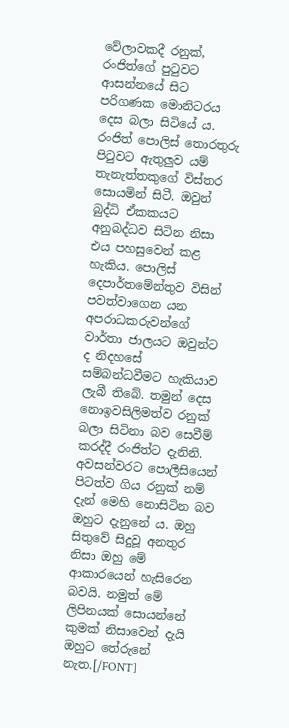වේලාවකදී රනුක්, රංජිත්ගේ පුටුවට ආසන්නයේ සිට පරිගණක මොනිටරය දෙස බලා සිටියේ ය. රංජිත් පොලිස් තොරතුරු පිටුවට ඇතුලුව යම් තැනැත්තකුගේ විස්තර සොයමින් සිටී. ඔවුන් බුද්ධි ඒකකයට අනුබද්ධව සිටින නිසා එය පහසුවෙන් කළ හැකිය. පොලිස් දෙපාර්තමේන්තුව විසින් පවත්වාගෙන යන අපරාධකරුවන්ගේ වාර්තා ජාලයට ඔවුන්ට ද නිදහසේ සම්බන්ධවීමට හැකියාව ලැබී තිබේ. තමුන් දෙස නොඉවසිලිමත්ව රනුක් බලා සිටිනා බව සෙවීම් කරද්දී රංජිත්ට දැනිනි. අවසන්වරට පොලීසියෙන් පිටත්ව ගිය රනුක් නම් දැන් මෙහි නොසිටින බව ඔහුට දැනුනේ ය. ඔහු සිතුවේ සිදුවූ අනතුර නිසා ඔහු මේ ආකාරයෙන් හැසිරෙන බවයි. නමුත් මේ ලිපිනයක් සොයන්නේ කුමක් නිසාවෙන් දැයි ඔහුට තේරුනේ නැත.[/FONT]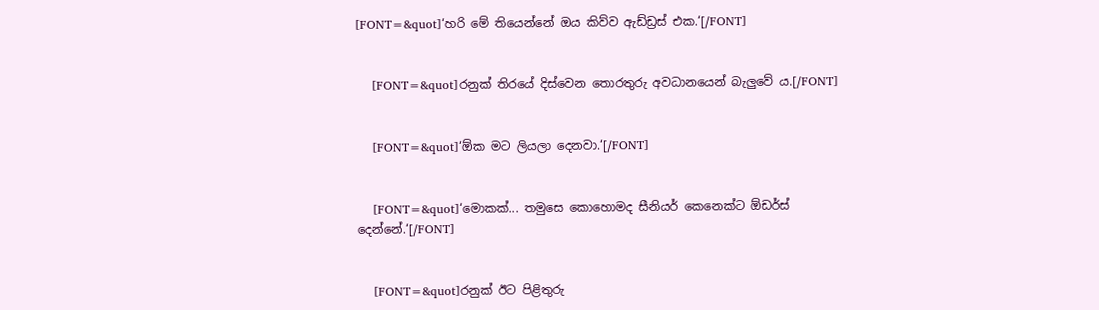[FONT=&quot]‘හරි මේ තියෙන්නේ ඔය කිව්ව ඇඩ්ඩ්‍රස් එක.‘[/FONT]


    [FONT=&quot]රනුක් තිරයේ දිස්වෙන තොරතුරු අවධානයෙන් බැලුවේ ය.[/FONT]


    [FONT=&quot]‘ඕක මට ලියලා දෙනවා.‘[/FONT]


    [FONT=&quot]‘මොකක්... තමුසෙ කොහොමද සීනියර් කෙනෙක්ට ඕඩර්ස් දෙන්නේ.‘[/FONT]


    [FONT=&quot]රනුක් ඊට පිළිතුරු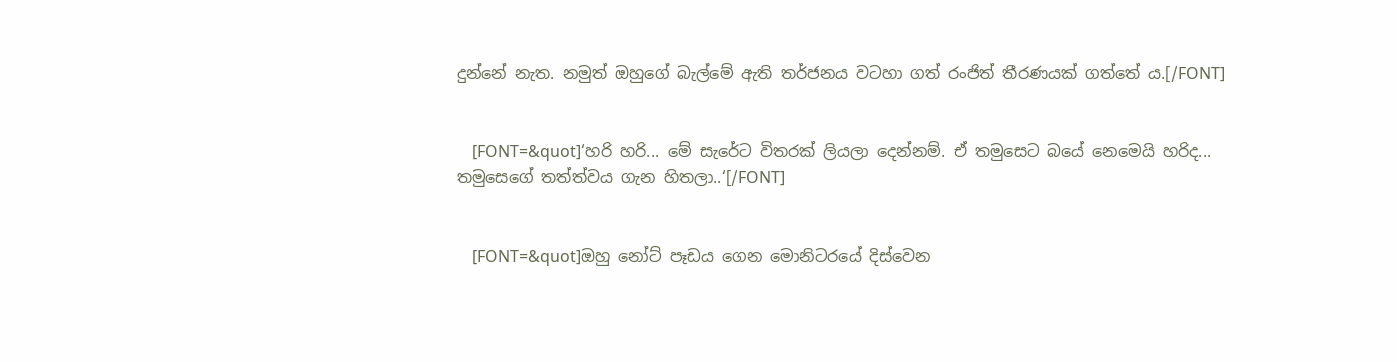දුන්නේ නැත. නමුත් ඔහුගේ බැල්මේ ඇති තර්ජනය වටහා ගත් රංජිත් තීරණයක් ගත්තේ ය.[/FONT]


    [FONT=&quot]‘හරි හරි... මේ සැරේට විතරක් ලියලා දෙන්නම්. ඒ තමුසෙට බයේ නෙමෙයි හරිද... තමුසෙගේ තත්ත්වය ගැන හිතලා..‘[/FONT]


    [FONT=&quot]ඔහු නෝට් පෑඩය ගෙන මොනිටරයේ දිස්වෙන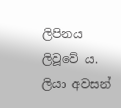ලිපිනය ලිවූවේ ය. ලියා අවසන්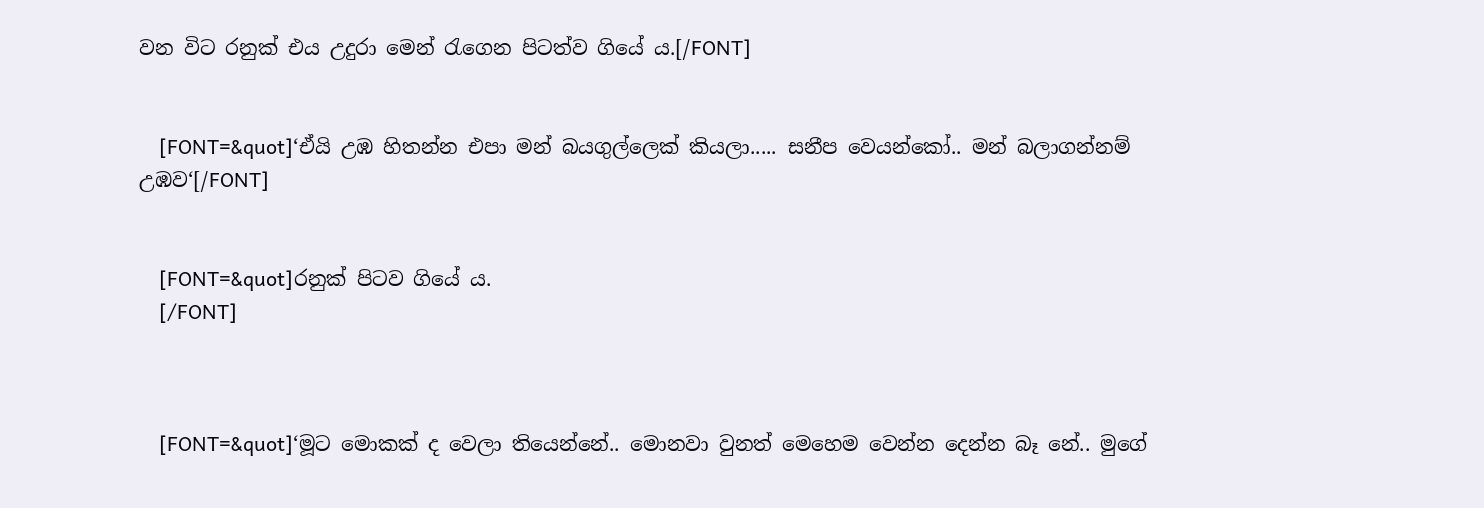වන විට රනුක් එය උදුරා මෙන් රැගෙන පිටත්ව ගියේ ය.[/FONT]


    [FONT=&quot]‘ඒයි උඹ හිතන්න එපා මන් බයගුල්ලෙක් කියලා..... සනීප වෙයන්කෝ.. මන් බලාගන්නම් උඹව‘[/FONT]


    [FONT=&quot]රනුක් පිටව ගියේ ය.
    [/FONT]



    [FONT=&quot]‘මූට මොකක් ද වෙලා තියෙන්නේ.. මොනවා වුනත් මෙහෙම වෙන්න දෙන්න බෑ නේ.. මුගේ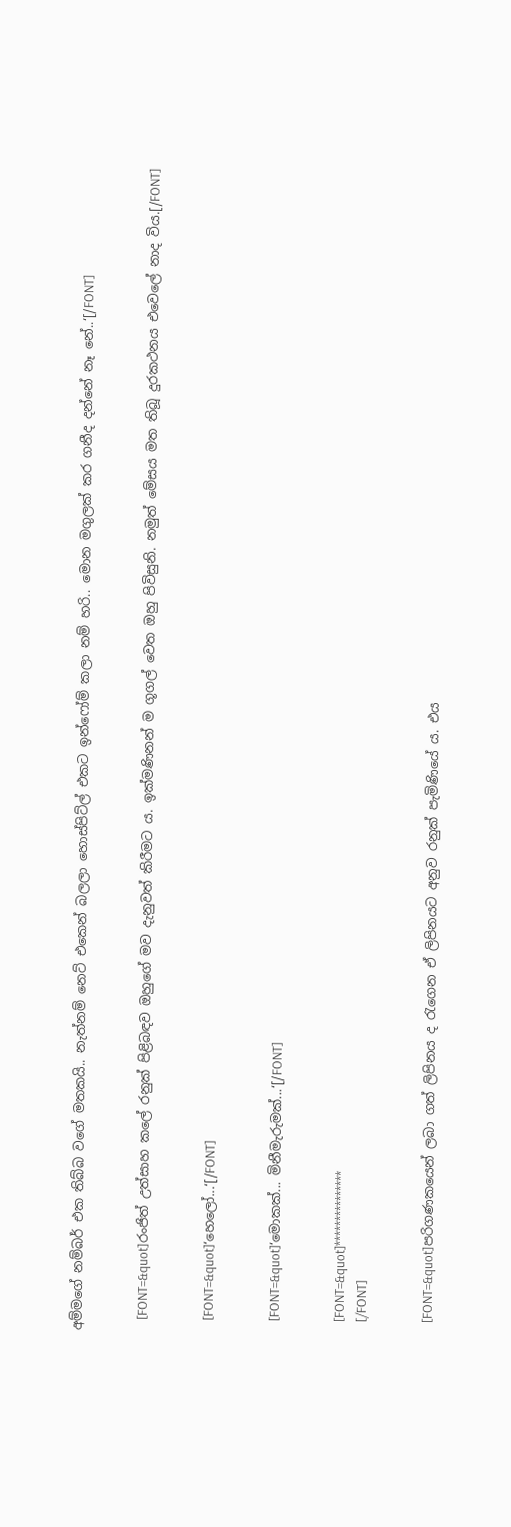අම්මගේ නම්බර් එක තිබ්බ වගේ මතකයි.. නැත්නම් නෙට් එකෙන් බලලා හොස්පිට්ල් එකට ඉන්ෆෝම් කලා නම් හරි.. මොන මගුලක් කර ගනීද දන්නේ නෑ නේ..‘[/FONT]


    [FONT=&quot]රංජිත් උත්සාහ කලේ රනුක් පිළිබඳව ඔහුගේ මව දැනුවත් කිරීමට ය. ඉක්මණිනන් ම ගූගල් වෙත ඔහු පිවිසුනි. නමුත් මේසය මත තිබූ දුරකථනය එවෙලේ නාද විය.[/FONT]


    [FONT=&quot]‘හෙලෝ...‘[/FONT]


    [FONT=&quot]‘මොකක්... මිනීමැරුමක්...‘[/FONT]


    [FONT=&quot]***************
    [/FONT]


    [FONT=&quot]පරිගණකයෙන් ලබා ගත් ලිපිනය ද රැගෙන ඒ ලිපිනයට අනුව රනුක් පැමිණියේ ය. එය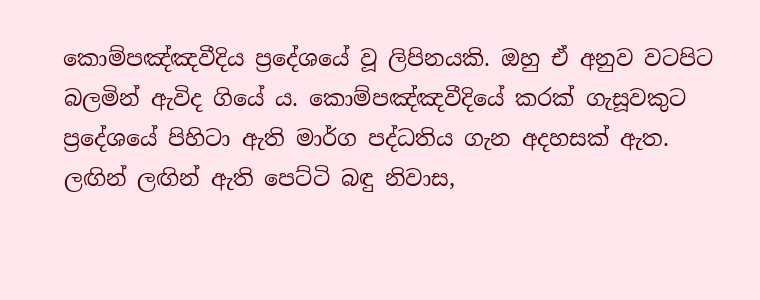කොම්පඤ්ඤවීදිය ප්‍රදේශයේ වූ ලිපිනයකි. ඔහු ඒ අනුව වටපිට බලමින් ඇවිද ගියේ ය. කොම්පඤ්ඤවීදියේ කරක් ගැසූවකුට ප්‍රදේශයේ පිහිටා ඇති මාර්ග පද්ධතිය ගැන අදහසක් ඇත. ලඟින් ලඟින් ඇති පෙට්ටි බඳු නිවාස,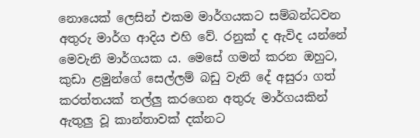නොයෙක් ලෙසින් එකම මාර්ගයකට සම්බන්ධවන අතුරු මාර්ග ආදිය එහි වේ. රනුක් ද ඇවිද යන්නේ මෙවැනි මාර්ගයක ය. මෙසේ ගමන් කරන ඔහුට, කුඩා ළමුන්ගේ සෙල්ලම් බඩු වැනි දේ අසුරා ගත් කරත්තයක් තල්ලු කරගෙන අතුරු මාර්ගයකින් ඇතුලු වූ කාන්තාවක් දක්නට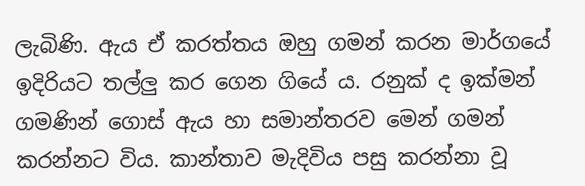ලැබිණි. ඇය ඒ කරත්තය ඔහු ගමන් කරන මාර්ගයේ ඉදිරියට තල්ලු කර ගෙන ගියේ ය. රනුක් ද ඉක්මන් ගමණින් ගොස් ඇය හා සමාන්තරව මෙන් ගමන් කරන්නට විය. කාන්තාව මැදිවිය පසු කරන්නා වූ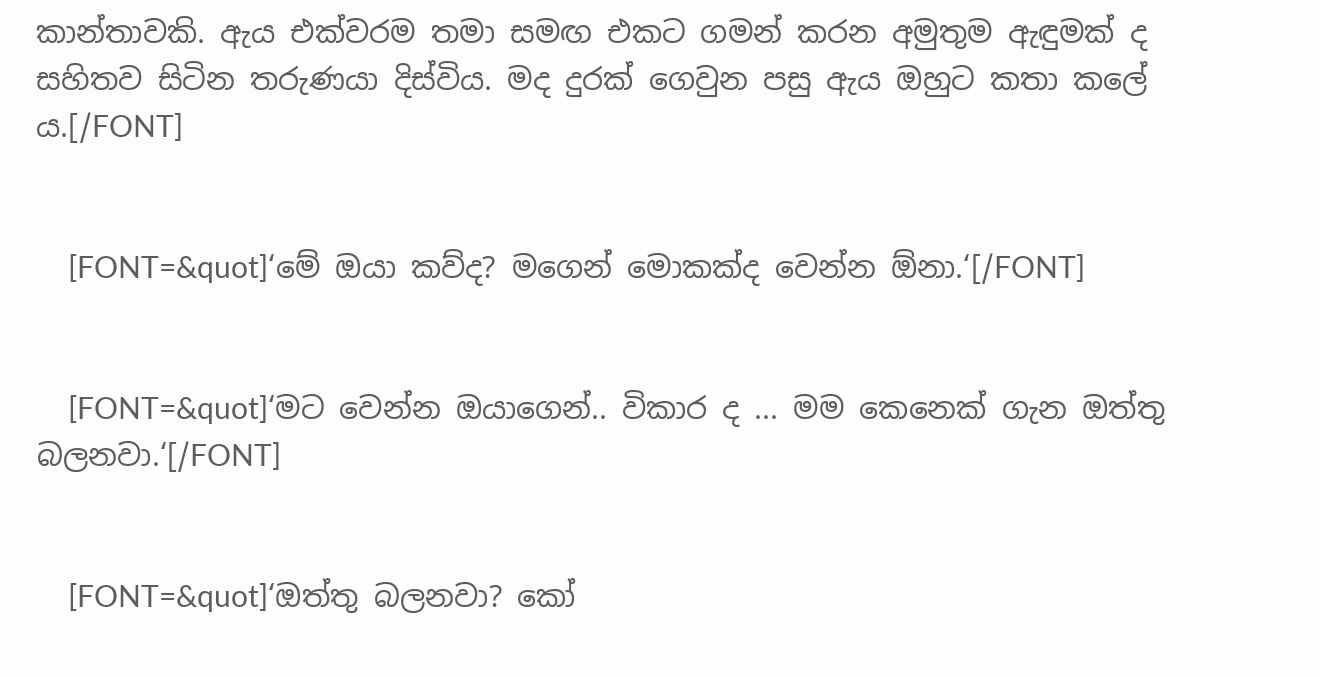කාන්තාවකි. ඇය එක්වරම තමා සමඟ එකට ගමන් කරන අමුතුම ඇඳුමක් ද සහිතව සිටින තරුණයා දිස්විය. මද දුරක් ගෙවුන පසු ඇය ඔහුට කතා කලේ ය.[/FONT]


    [FONT=&quot]‘මේ ඔයා කව්ද? මගෙන් මොකක්ද වෙන්න ඕනා.‘[/FONT]


    [FONT=&quot]‘මට වෙන්න ඔයාගෙන්.. විකාර ද ... මම කෙනෙක් ගැන ඔත්තු බලනවා.‘[/FONT]


    [FONT=&quot]‘ඔත්තු බලනවා? කෝ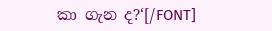කා ගැන ද?‘[/FONT]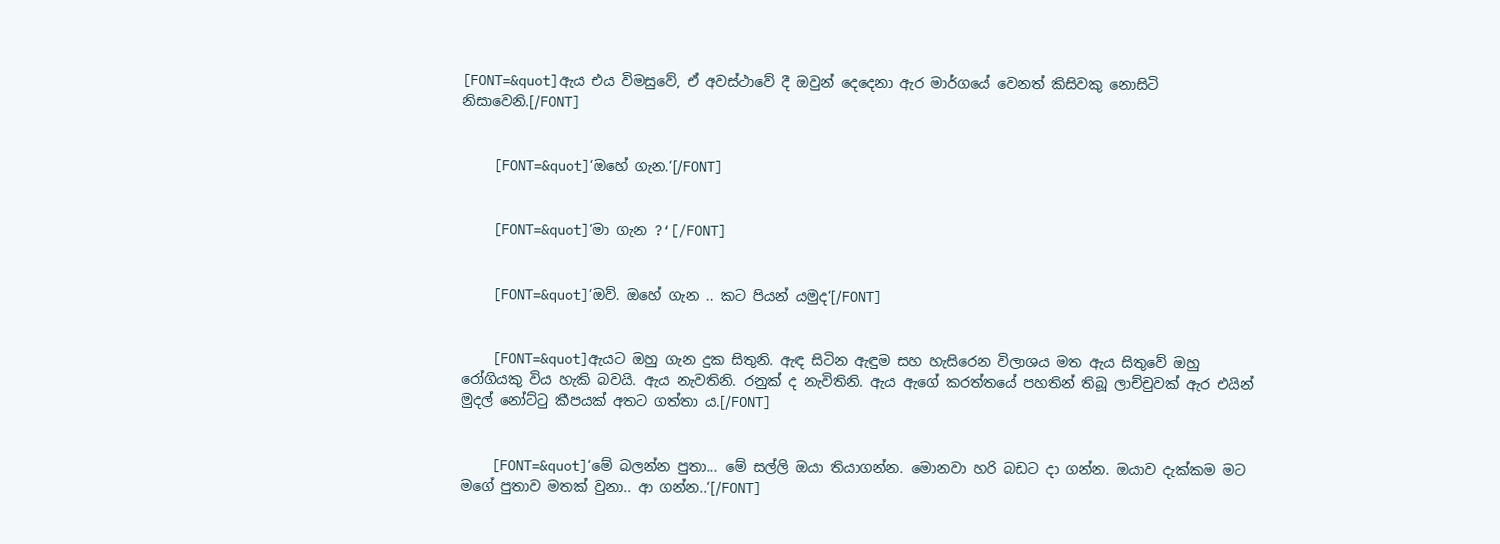[FONT=&quot]ඇය එය විමසුවේ, ඒ අවස්ථාවේ දී ඔවුන් දෙදෙනා ඇර මාර්ගයේ වෙනත් කිසිවකු නොසිටි නිසාවෙනි.[/FONT]


    [FONT=&quot]‘ඔහේ ගැන.‘[/FONT]


    [FONT=&quot]‘මා ගැන ?‘[/FONT]


    [FONT=&quot]‘ඔව්. ඔහේ ගැන .. කට පියන් යමුද‘[/FONT]


    [FONT=&quot]ඇයට ඔහු ගැන දුක සිතුනි. ඇඳ සිටින ඇඳුම සහ හැසිරෙන විලාශය මත ඇය සිතුවේ ඔහු රෝගියකු විය හැකි බවයි. ඇය නැවතිනි. රනුක් ද නැවිතිනි. ඇය ඇගේ කරත්තයේ පහතින් තිබූ ලාච්චුවක් ඇර එයින් මුදල් නෝට්ටු කීපයක් අතට ගත්තා ය.[/FONT]


    [FONT=&quot]‘මේ බලන්න පුතා... මේ සල්ලි ඔයා තියාගන්න. මොනවා හරි බඩට දා ගන්න. ඔයාව දැක්කම මට මගේ පුතාව මතක් වුනා.. ආ ගන්න..‘[/FONT]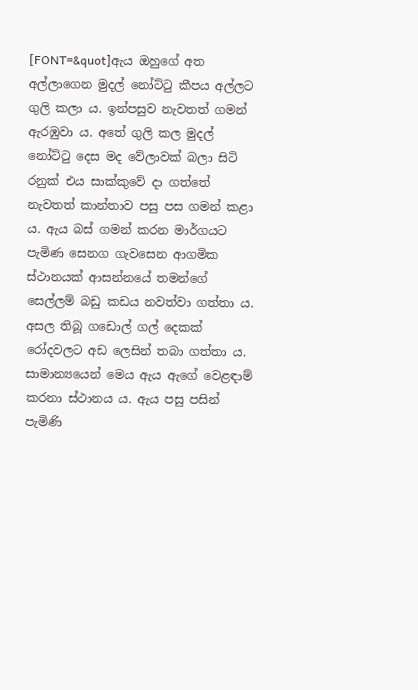[FONT=&quot]ඇය ඔහුගේ අත අල්ලාගෙන මුදල් නෝට්ටු කීපය අල්ලට ගුලි කලා ය. ඉන්පසුව නැවතත් ගමන් ඇරඹුවා ය. අතේ ගුලි කල මුදල් නෝට්ටු දෙස මද වේලාවක් බලා සිටි රනුක් එය සාක්කුවේ දා ගත්තේ නැවතත් කාන්තාව පසු පස ගමන් කළා ය. ඇය බස් ගමන් කරන මාර්ගයට පැමිණ සෙනග ගැවසෙන ආගමික ස්ථානයක් ආසන්නයේ තමන්ගේ සෙල්ලම් බඩු කඩය නවත්වා ගත්තා ය. අසල තිබූ ගඩොල් ගල් දෙකක් රෝදවලට අඩ ලෙසින් තබා ගත්තා ය. සාමාන්‍යයෙන් මෙය ඇය ඇගේ වෙළඳාම් කරනා ස්ථානය ය. ඇය පසු පසින් පැමිණි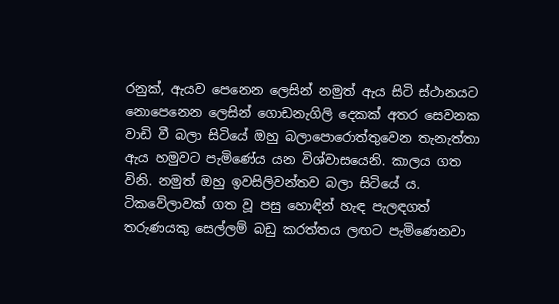රනුක්, ඇයව පෙනෙන ලෙසින් නමුත් ඇය සිටි ස්ථානයට නොපෙනෙන ලෙසින් ගොඩනැගිලි දෙකක් අතර සෙවනක වාඩි වී බලා සිටියේ ඔහු බලාපොරොත්තුවෙන තැනැත්තා ඇය හමුවට පැමිණේය යන විශ්වාසයෙනි. කාලය ගත විනි. නමුත් ඔහු ඉවසිලිවන්තව බලා සිටියේ ය. ටිකවේලාවක් ගත වූ පසු හොඳින් හැඳ පැලඳගත් තරුණයකු සෙල්ලම් බඩු කරත්තය ලඟට පැමිණෙනවා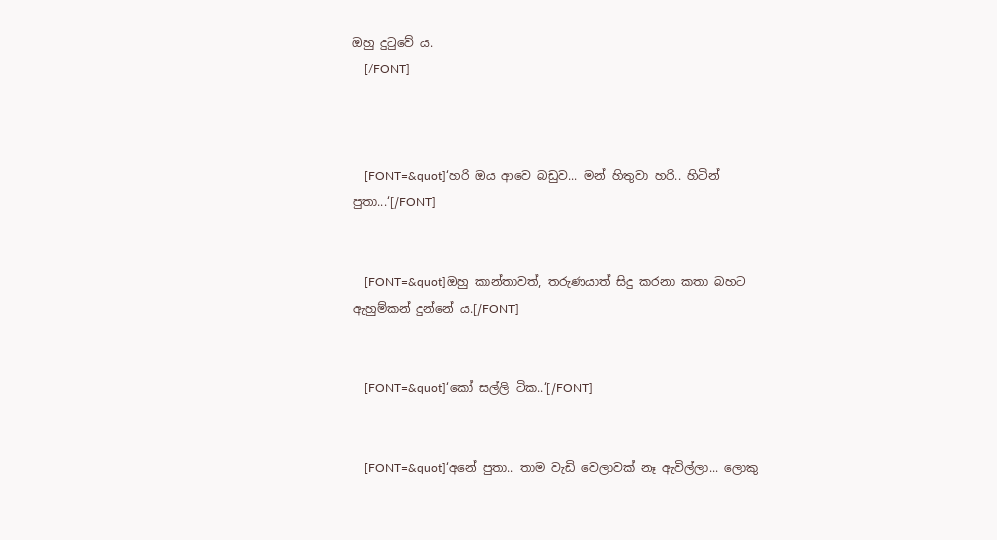ඔහු දුටුවේ ය.
    [/FONT]



    [FONT=&quot]‘හරි ඔය ආවෙ බඩුව... මන් හිතුවා හරි.. හිටින් පුතා...‘[/FONT]


    [FONT=&quot]ඔහු කාන්තාවත්, තරුණයාත් සිදු කරනා කතා බහට ඇහුම්කන් දුන්නේ ය.[/FONT]


    [FONT=&quot]‘කෝ සල්ලි ටික..‘[/FONT]


    [FONT=&quot]‘අනේ පුතා.. තාම වැඩි වෙලාවක් නෑ ඇවිල්ලා... ලොකු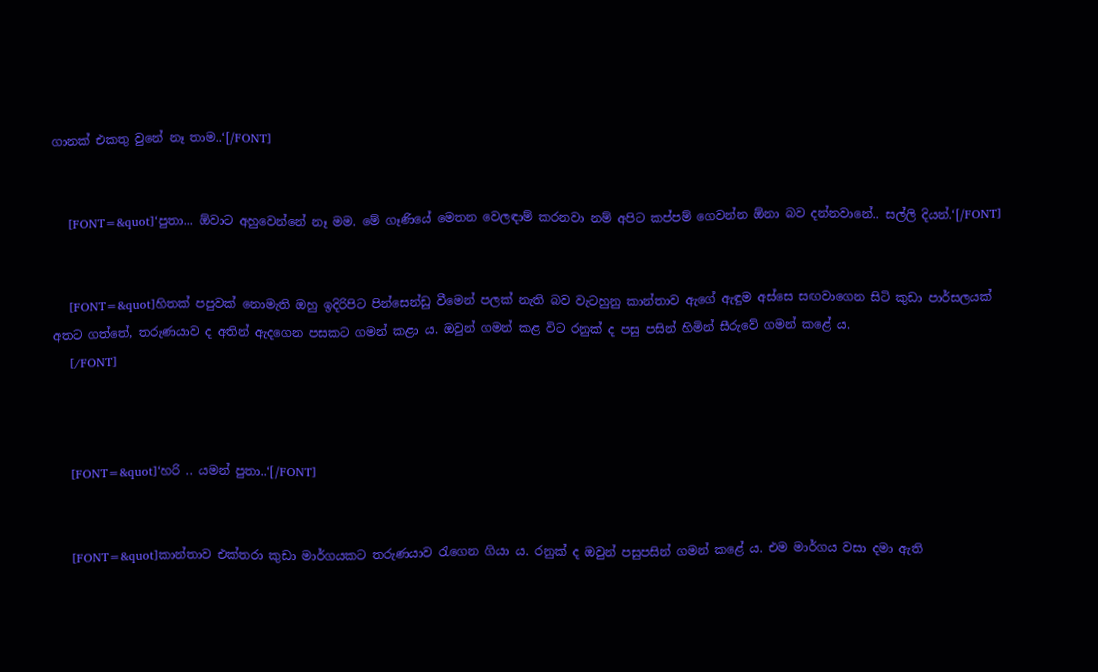ගානක් එකතු වුනේ නෑ තාම..‘[/FONT]


    [FONT=&quot]‘පුතා... ඕවාට අහුවෙන්නේ නෑ මම. මේ ගෑණියේ මෙතන වෙලඳාම් කරනවා නම් අපිට කප්පම් ගෙවන්න ඕනා බව දන්නවානේ.. සල්ලි දියන්.‘[/FONT]


    [FONT=&quot]හිතක් පපුවක් නොමැති ඔහු ඉදිරිපිට පින්සෙන්ඩු වීමෙන් පලක් නැති බව වැටහුනු කාන්තාව ඇගේ ඇඳුම අස්සෙ සඟවාගෙන සිටි කුඩා පාර්සලයක් අතට ගත්තේ, තරුණයාව ද අතින් ඇදගෙන පසකට ගමන් කළා ය. ඔවුන් ගමන් කළ විට රනුක් ද පසු පසින් හිමින් සීරුවේ ගමන් කළේ ය.
    [/FONT]



    [FONT=&quot]‘හරි .. යමන් පුතා..‘[/FONT]


    [FONT=&quot]කාන්තාව එක්තරා කුඩා මාර්ගයකට තරුණයාව රැගෙන ගියා ය. රනුක් ද ඔවුන් පසුපසින් ගමන් කළේ ය. එම මාර්ගය වසා දමා ඇති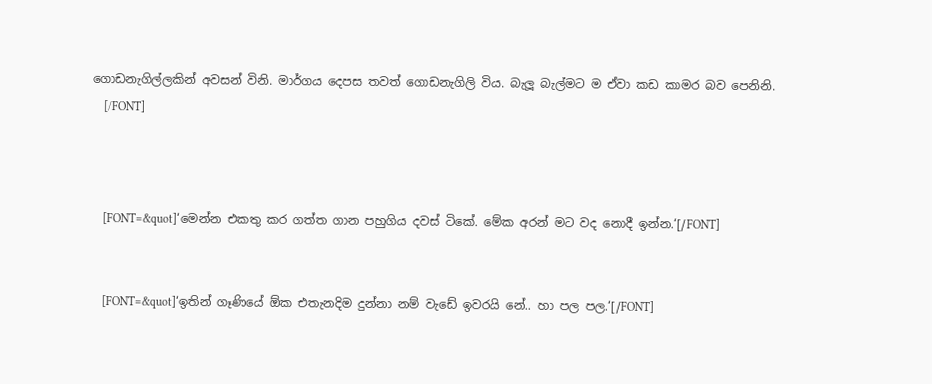ගොඩනැගිල්ලකින් අවසන් විනි. මාර්ගය දෙපස තවත් ගොඩනැගිලි විය. බැලූ බැල්මට ම ඒවා කඩ කාමර බව පෙනිනි.
    [/FONT]



    [FONT=&quot]‘මෙන්න එකතු කර ගත්ත ගාන පහුගිය දවස් ටිකේ. මේක අරන් මට වද නොදී ඉන්න.‘[/FONT]


    [FONT=&quot]‘ඉතින් ගෑණියේ ඕක එතැනදිම දුන්නා නම් වැඩේ ඉවරයි නේ.. හා පල පල.‘[/FONT]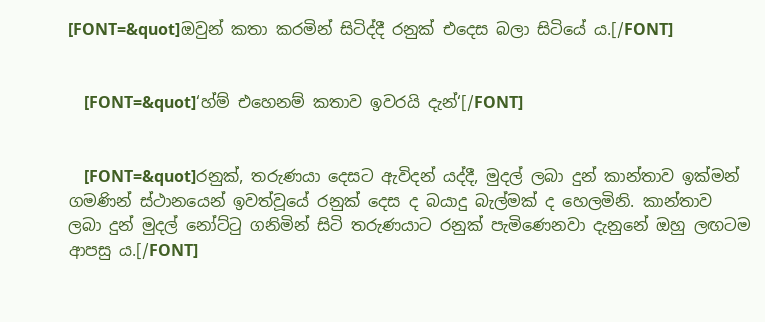[FONT=&quot]ඔවුන් කතා කරමින් සිටිද්දී රනුක් එදෙස බලා සිටියේ ය.[/FONT]


    [FONT=&quot]‘හ්ම් එහෙනම් කතාව ඉවරයි දැන්‘[/FONT]


    [FONT=&quot]රනුක්, තරුණයා දෙසට ඇවිදන් යද්දී, මුදල් ලබා දුන් කාන්තාව ඉක්මන් ගමණින් ස්ථානයෙන් ඉවත්වූයේ රනුක් දෙස ද බයාදු බැල්මක් ද හෙලමිනි. කාන්තාව ලබා දුන් මුදල් නෝට්ටු ගනිමින් සිටි තරුණයාට රනුක් පැමිණෙනවා දැනුනේ ඔහු ලඟටම ආපසු ය.[/FONT]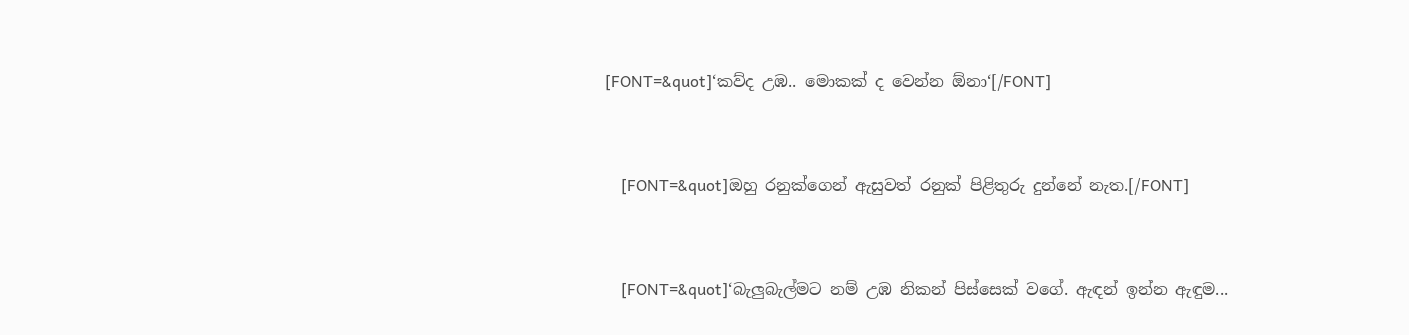[FONT=&quot]‘කව්ද උඹ.. මොකක් ද වෙන්න ඕනා‘[/FONT]


    [FONT=&quot]ඔහු රනුක්ගෙන් ඇසුවත් රනුක් පිළිතුරු දුන්නේ නැත.[/FONT]


    [FONT=&quot]‘බැලුබැල්මට නම් උඹ නිකන් පිස්සෙක් වගේ. ඇඳන් ඉන්න ඇඳුම...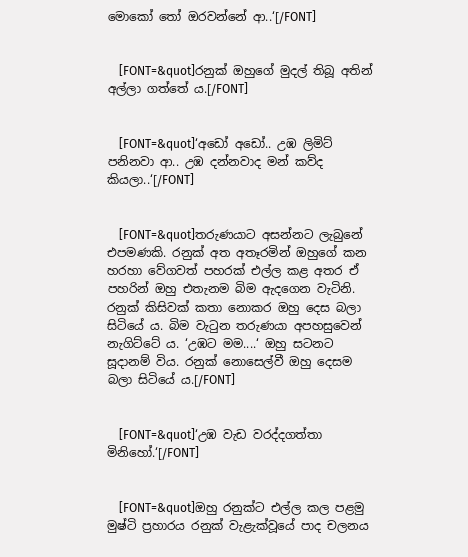මොකෝ තෝ ඔරවන්නේ ආ..‘[/FONT]


    [FONT=&quot]රනුක් ඔහුගේ මුදල් තිබූ අතින් අල්ලා ගත්තේ ය.[/FONT]


    [FONT=&quot]‘අඩෝ අඩෝ.. උඹ ලිමිට් පනිනවා ආ.. උඹ දන්නවාද මන් කව්ද කියලා..‘[/FONT]


    [FONT=&quot]තරුණයාට අසන්නට ලැබුනේ එපමණකි. රනුක් අත අතෑරමින් ඔහුගේ කන හරහා වේගවත් පහරක් එල්ල කළ අතර ඒ පහරින් ඔහු එතැනම බිම ඇදගෙන වැටිනි. රනුක් කිසිවක් කතා නොකර ඔහු දෙස බලා සිටියේ ය. බිම වැටුන තරුණයා අපහසුවෙන් නැගිට්ටේ ය. ‘උඹට මම....‘ ඔහු සටනට සූදානම් විය. රනුක් නොසෙල්වී ඔහු දෙසම බලා සිටියේ ය.[/FONT]


    [FONT=&quot]‘උඹ වැඩ වරද්දගත්තා මිනිහෝ.‘[/FONT]


    [FONT=&quot]ඔහු රනුක්ට එල්ල කල පළමු මුෂ්ටි ප්‍රහාරය රනුක් වැළැක්වූයේ පාද චලනය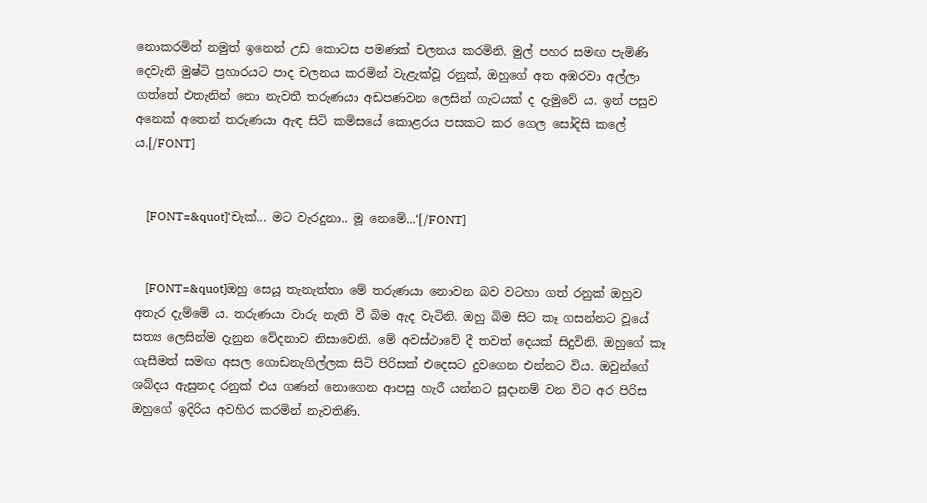නොකරමින් නමුත් ඉනෙන් උඩ කොටස පමණක් චලනය කරමිනි. මුල් පහර සමඟ පැමිණි දෙවැනි මුෂ්ටි ප්‍රහාරයට පාද චලනය කරමින් වැළැක්වූ රනුක්, ඔහුගේ අත අඹරවා අල්ලා ගත්තේ එතැනින් නො නැවතී තරුණයා අඩපණවන ලෙසින් ගැටයක් ද දැමුවේ ය. ඉන් පසුව අනෙක් අතෙන් තරුණයා ඇඳ සිටි කමිසයේ කොළරය පසකට කර ගෙල සෝදිසි කලේ ය.[/FONT]


    [FONT=&quot]‘චැක්... මට වැරදුනා.. මූ නෙමේ...‘[/FONT]


    [FONT=&quot]ඔහු සෙයූ තැනැත්තා මේ තරුණයා නොවන බව වටහා ගත් රනුක් ඔහුව අතැර දැම්මේ ය. තරුණයා වාරු නැති වී බිම ඇද වැටිනි. ඔහු බිම සිට කෑ ගසන්නට වූයේ සත්‍ය ලෙසින්ම දැනුන වේදනාව නිසාවෙනි. මේ අවස්ථාවේ දී තවත් දෙයක් සිදුවිනි. ඔහුගේ කෑ ගැසීමත් සමඟ අසල ගොඩනැගිල්ලක සිටි පිරිසක් එදෙසට දුවගෙන එන්නට විය. ඔවුන්ගේ ශබ්දය ඇසුනද රනුක් එය ගණන් නොගෙන ආපසු හැරී යන්නට සූදානම් වන විට අර පිරිස ඔහුගේ ඉදිරිය අවහිර කරමින් නැවතිණි.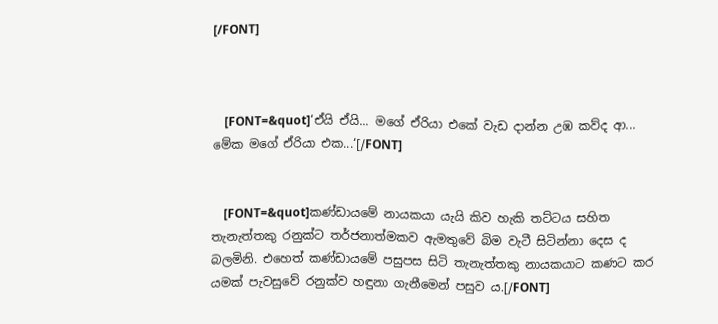[/FONT]



    [FONT=&quot]‘ඒයි ඒයි... මගේ ඒරියා එකේ වැඩ දාන්න උඹ කව්ද ආ... මේක මගේ ඒරියා එක...‘[/FONT]


    [FONT=&quot]කණ්ඩායමේ නායකයා යැයි කිව හැකි තට්ටය සහිත තැනැත්තකු රනුක්ට තර්ජනාත්මකව ඇමතුවේ බිම වැටී සිටින්නා දෙස ද බලමිනි. එහෙත් කණ්ඩායමේ පසුපස සිටි තැනැත්තකු නායකයාට කණට කර යමක් පැවසුවේ රනුක්ව හඳුනා ගැනීමෙන් පසුව ය.[/FONT]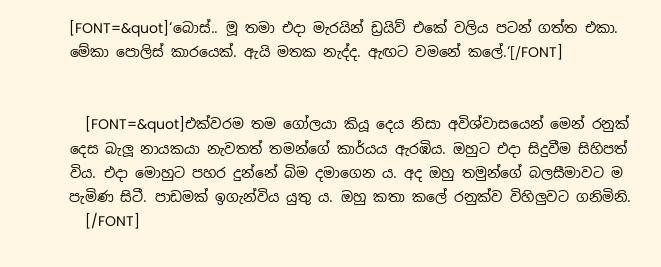[FONT=&quot]‘බොස්.. මූ තමා එදා මැරයින් ඩ්‍රයිව් එකේ වලිය පටන් ගත්ත එකා. මේකා පොලිස් කාරයෙක්. ඇයි මතක නැද්ද. ඇඟට වමනේ කලේ.‘[/FONT]


    [FONT=&quot]එක්වරම තම ගෝලයා කියූ දෙය නිසා අවිශ්වාසයෙන් මෙන් රනුක් දෙස බැලූ නායකයා නැවතත් තමන්ගේ කාර්යය ඇරඹිය. ඔහුට එදා සිදුවීම සිහිපත් විය. එදා මොහුට පහර දුන්නේ බිම දමාගෙන ය. අද ඔහු තමුන්ගේ බලසීමාවට ම පැමිණ සිටී. පාඩමක් ඉගැන්විය යුතු ය. ඔහු කතා කලේ රනුක්ව විහිලුවට ගනිමිනි.
    [/FONT]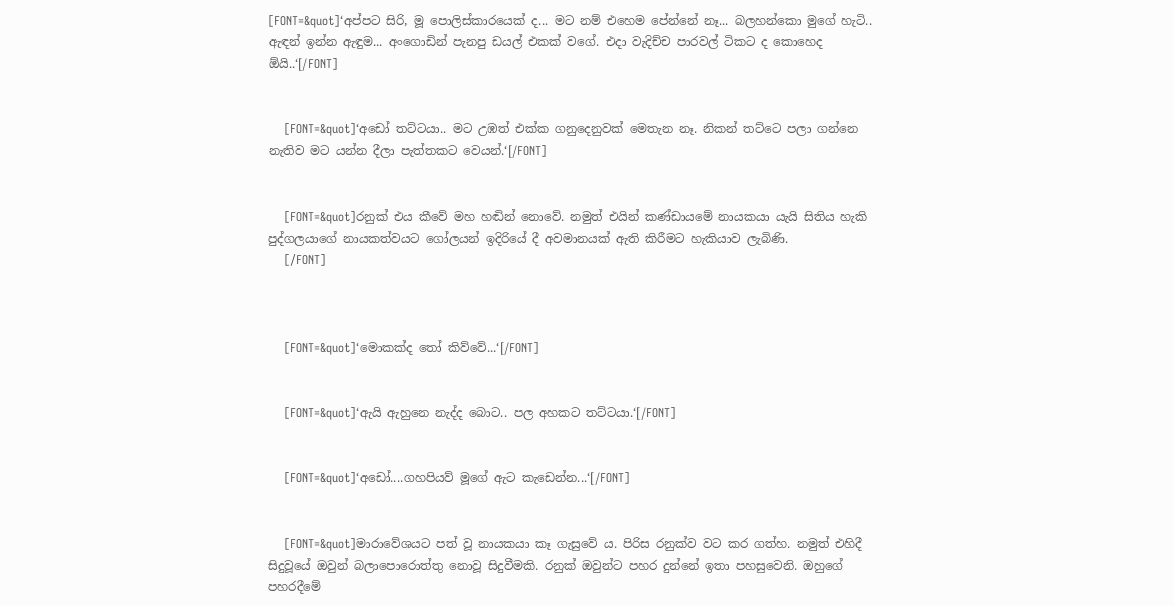[FONT=&quot]‘අප්පට සිරි, මූ පොලිස්කාරයෙක් ද... මට නම් එහෙම පේන්නේ නෑ... බලහන්කො මුගේ හැටි.. ඇඳන් ඉන්න ඇඳුම... අංගොඩින් පැනපු ඩයල් එකක් වගේ. එදා වැදිච්ච පාරවල් ටිකට ද කොහෙද ඕයි..‘[/FONT]


    [FONT=&quot]‘අඩෝ තට්ටයා.. මට උඹත් එක්ක ගනුදෙනුවක් මෙතැන නෑ. නිකන් තට්ටෙ පලා ගන්නෙ නැතිව මට යන්න දීලා පැත්තකට වෙයන්.‘[/FONT]


    [FONT=&quot]රනුක් එය කීවේ මහ හඬින් නොවේ. නමුත් එයින් කණ්ඩායමේ නායකයා යැයි සිතිය හැකි පුද්ගලයාගේ නායකත්වයට ගෝලයන් ඉදිරියේ දී අවමානයක් ඇති කිරීමට හැකියාව ලැබිණි.
    [/FONT]



    [FONT=&quot]‘මොකක්ද තෝ කිව්වේ...‘[/FONT]


    [FONT=&quot]‘ඇයි ඇහුනෙ නැද්ද බොට.. පල අහකට තට්ටයා.‘[/FONT]


    [FONT=&quot]‘අඩෝ....ගහපියව් මූගේ ඇට කැඩෙන්න...‘[/FONT]


    [FONT=&quot]මාරාවේශයට පත් වූ නායකයා කෑ ගැසුවේ ය. පිරිස රනුක්ව වට කර ගත්හ. නමුත් එහිදී සිදුවූයේ ඔවුන් බලාපොරොත්තු නොවූ සිදුවීමකි. රනුක් ඔවුන්ට පහර දුන්නේ ඉතා පහසුවෙනි. ඔහුගේ පහරදීමේ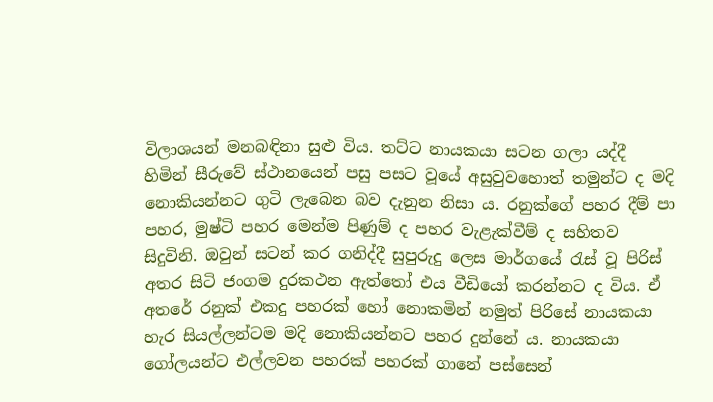විලාශයන් මනබඳිනා සුළු විය. තට්ට නායකයා සටන ගලා යද්දී හිමින් සීරුවේ ස්ථානයෙන් පසු පසට වූයේ අසුවුවහොත් තමුන්ට ද මදි නොකියන්නට ගුටි ලැබෙන බව දැනුන නිසා ය. රනුක්ගේ පහර දීම් පා පහර, මුෂ්ටි පහර මෙන්ම පිණුම් ද පහර වැළැක්වීම් ද සහිතව සිදුවිනි. ඔවුන් සටන් කර ගනිද්දී සුපුරුදු ලෙස මාර්ගයේ රැස් වූ පිරිස් අතර සිටි ජංගම දුරකථන ඇත්තෝ එය වීඩියෝ කරන්නට ද විය. ඒ අතරේ රනුක් එකදු පහරක් හෝ නොකමින් නමුත් පිරිසේ නායකයා හැර සියල්ලන්ටම මදි නොකියන්නට පහර දුන්නේ ය. නායකයා ගෝලයන්ට එල්ලවන පහරක් පහරක් ගානේ පස්සෙන්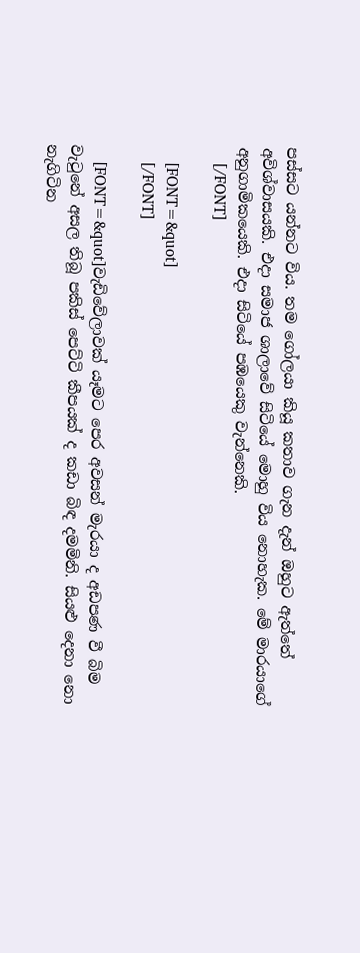පස්සට යන්නට විය. තම ගෝලයා කියූ කතාව ගැන දැන් ඔහුට ඇත්තේ අවිශ්වාසයකි. එදා සමාජ ශාලාවේ සිටියේ මොහු විය නොහැක. මේ මාරයාගේ අනුගාමිකයෙකි. එදා සිටියේ පඹයෙකු වැන්නෙකි.
    [/FONT]

    [FONT=&quot]
    [/FONT]

    [FONT=&quot]වැඩිවේලාවක් යෑමට පෙර අවසන් මැරයා ද අඩපණ වී බිම වැටුනේ අසල තිබූ පකිස් පෙට්ටි කීපයක් ද කඩා බිඳ දමමිනි. සියළු දෙනා නො නැගිටින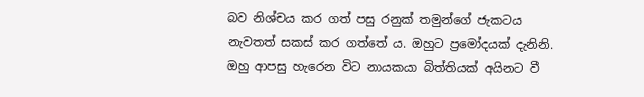බව නිශ්චය කර ගත් පසු රනුක් තමුන්ගේ ජැකටය නැවතත් සකස් කර ගත්තේ ය. ඔහුට ප්‍රමෝදයක් දැනිනි. ඔහු ආපසු හැරෙන විට නායකයා බිත්තියක් අයිනට වී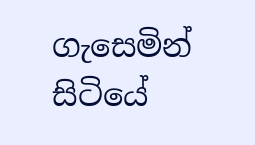ගැසෙමින් සිටියේ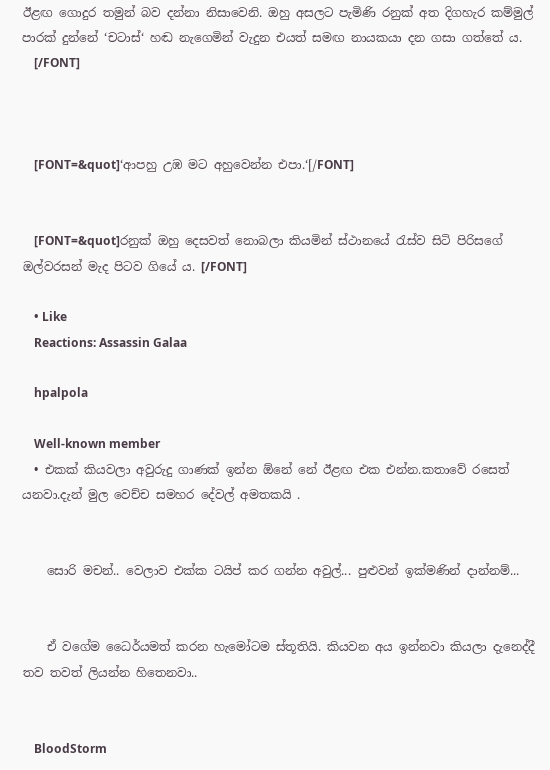ඊළඟ ගොදුර තමුන් බව දන්නා නිසාවෙනි. ඔහු අසලට පැමිණි රනුක් අත දිගහැර කම්මුල් පාරක් දුන්නේ ‘චටාස්‘ හඬ නැගෙමින් වැදුන එයත් සමඟ නායකයා දන ගසා ගත්තේ ය.
    [/FONT]



    [FONT=&quot]‘ආපහු උඹ මට අහුවෙන්න එපා.‘[/FONT]


    [FONT=&quot]රනුක් ඔහු දෙසවත් නොබලා කියමින් ස්ථානයේ රැස්ව සිටි පිරිසගේ ඔල්වරසන් මැද පිටව ගියේ ය. [/FONT]

    • Like
    Reactions: Assassin Galaa

    hpalpola

    Well-known member
  • එකක් කියවලා අවුරුදු ගාණක් ඉන්න ඕනේ නේ ඊළඟ එක එන්න.කතාවේ රසෙත් යනවා.දැන් මුල වෙච්ච සමහර දේවල් අමතකයි .


    සොරි මචන්.. වෙලාව එක්ක ටයිප් කර ගන්න අවුල්... පුළුවන් ඉක්මණින් දාන්නම්...


    ඒ වගේම ධෛර්යමත් කරන හැමෝටම ස්තූතියි. කියවන අය ඉන්නවා කියලා දැනෙද්දී තව තවත් ලියන්න හිතෙනවා..


    BloodStorm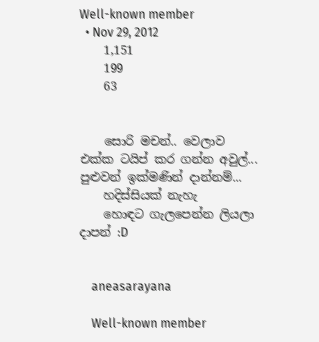Well-known member
  • Nov 29, 2012
    1,151
    199
    63


    සොරි මචන්.. වෙලාව එක්ක ටයිප් කර ගන්න අවුල්... පුළුවන් ඉක්මණින් දාන්නම්...
    හදිස්සියක් නැහැ
    හොඳට ගැලපෙන්න ලියලා දාපන් :D


    aneasarayana

    Well-known member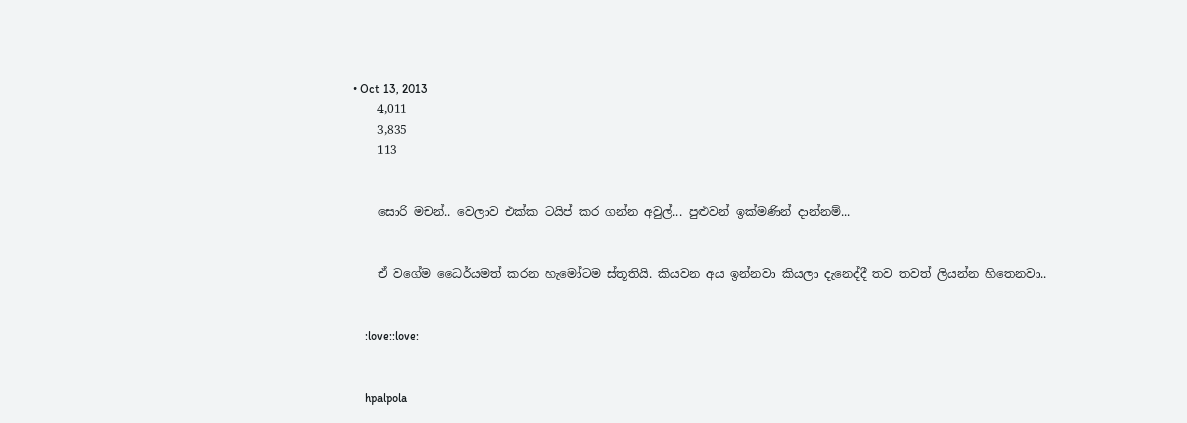• Oct 13, 2013
    4,011
    3,835
    113


    සොරි මචන්.. වෙලාව එක්ක ටයිප් කර ගන්න අවුල්... පුළුවන් ඉක්මණින් දාන්නම්...


    ඒ වගේම ධෛර්යමත් කරන හැමෝටම ස්තූතියි. කියවන අය ඉන්නවා කියලා දැනෙද්දී තව තවත් ලියන්න හිතෙනවා..


    :love::love:


    hpalpola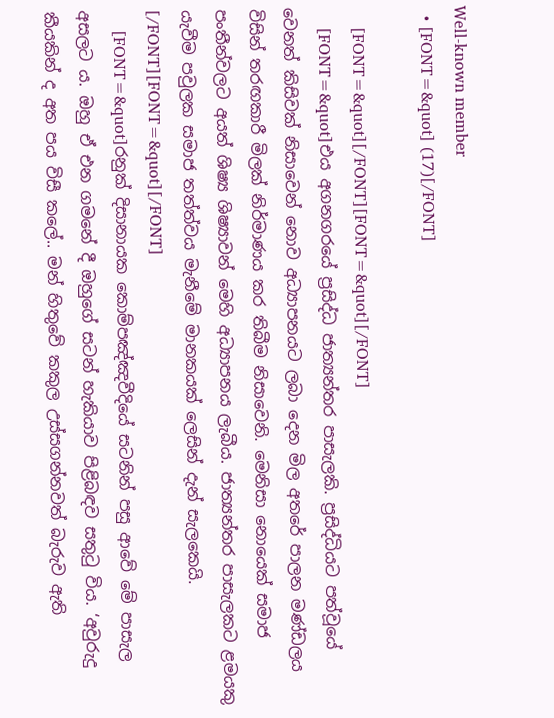Well-known member
  • [FONT=&quot] (17)[/FONT]

    [FONT=&quot][/FONT][FONT=&quot][/FONT]
    [FONT=&quot]එය අගනගරයේ ප්‍රසිද්ධ ජාත්‍යන්තර පාසැලකි. ප්‍රසිද්ධියට පත්වූයේ වෙනත් කිසිවක් නිසාවෙන් නොව අධ්‍යාපනයට ලබා දෙන මිල අතරේ පාලන මණ්ඩලය විසින් තරඟකාරී මිලක් නිර්මාණය කර තිබීම නිසාවෙනි. මෙනිසා නොයෙක් සමාජ පංතීන්වලට අයත් ශිෂ්‍ය ශිෂ්‍යාවන් මෙහි අධ්‍යාපනය ලැබීය. ජාත්‍යන්තර පාසැලකට ළමයකු යැවීම පවුලක සමාජ තත්ත්වය මැනීමේ මානකයක් ලෙසින් දැන් සැලකෙයි. [/FONT][FONT=&quot][/FONT]
    [FONT=&quot]රනුක් දිසානායක කොම්පඤ්ඤවීදියේ සටනින් පසු ආවේ මේ පාසැල අසලට ය. ඔහු ඒ එන ගමනේ දී ඔහුගේ සටන් හැකියාව පිළිබඳව සතුටු විය. ‘අවුරුදු කීයකින් ද අත පය විසී කලේ.. මන් හිතුවේ කකුල උස්සගන්නවත් බැරුව ඇති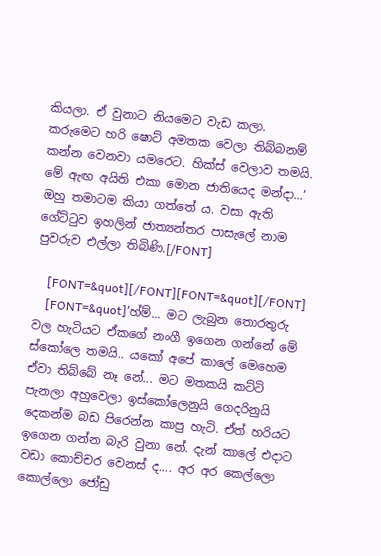කියලා. ඒ වුනාට නියමෙට වැඩ කලා. කරුමෙට හරි ෂොට් අමතක වෙලා තිබ්බනම් කන්න වෙනවා යමරෙට. හික්ස් වෙලාව තමයි. මේ ඇඟ අයිති එකා මොන ජාතියෙද මන්දා...‘ ඔහු තමාටම කියා ගත්තේ ය. වසා ඇති ගේට්ටුව ඉහලින් ජාත්‍යන්තර පාසැලේ නාම පුවරුව එල්ලා තිබිණි.[/FONT]

    [FONT=&quot][/FONT][FONT=&quot][/FONT]
    [FONT=&quot]‘හ්ම්... මට ලැබුන තොරතුරු වල හැටියට ඒකගේ නංගී ඉගෙන ගන්නේ මේ ස්කෝලෙ තමයි.. යකෝ අපේ කාලේ මෙහෙම ඒවා තිබ්බේ නෑ නේ... මට මතකයි කට්ටි පැනලා අහුවෙලා ඉස්කෝලෙනුයි ගෙදරිනුයි දෙකන්ම බඩ පිරෙන්න කාපු හැටි. ඒත් හරියට ඉගෙන ගන්න බැරි වුනා නේ. දැන් කාලේ එදාට වඩා කොච්චර වෙනස් ද.... අර අර කෙල්ලො කොල්ලො ජෝඩු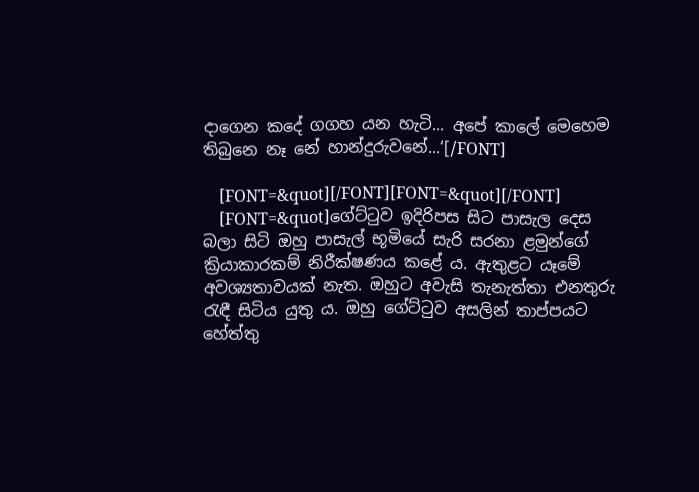දාගෙන කදේ ගගහ යන හැටි... අපේ කාලේ මෙහෙම තිබුනෙ නෑ නේ හාන්දුරුවනේ...‘[/FONT]

    [FONT=&quot][/FONT][FONT=&quot][/FONT]
    [FONT=&quot]ගේට්ටුව ඉදිරිපස සිට පාසැල දෙස බලා සිටි ඔහු පාසැල් භූමියේ සැරි සරනා ළමුන්ගේ ක්‍රියාකාරකම් නිරීක්ෂණය කළේ ය. ඇතුළට යෑමේ අවශ්‍යතාවයක් නැත. ඔහුට අවැසි තැනැත්තා එනතුරු රැඳී සිටිය යුතු ය. ඔහු ගේට්ටුව අසලින් තාප්පයට හේත්තු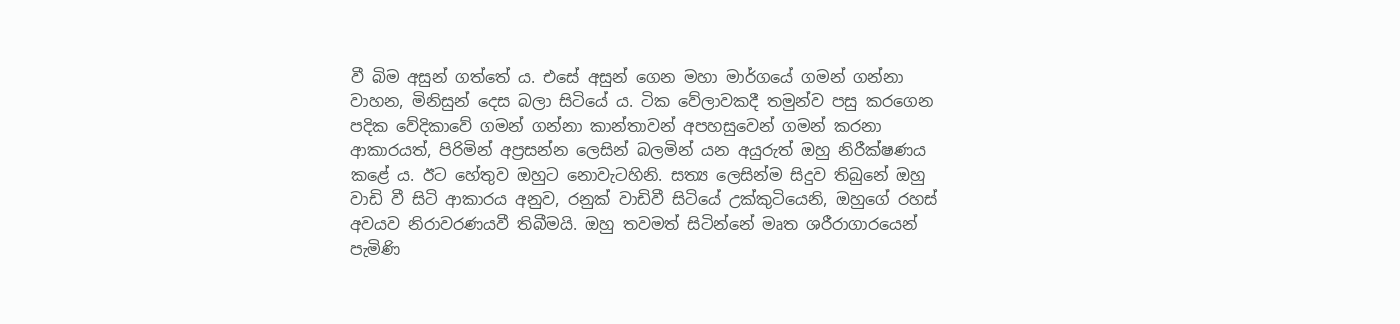වී බිම අසුන් ගත්තේ ය. එසේ අසුන් ගෙන මහා මාර්ගයේ ගමන් ගන්නා වාහන, මිනිසුන් දෙස බලා සිටියේ ය. ටික වේලාවකදී තමුන්ව පසු කරගෙන පදික වේදිකාවේ ගමන් ගන්නා කාන්තාවන් අපහසුවෙන් ගමන් කරනා ආකාරයත්, පිරිමින් අප්‍රසන්න ලෙසින් බලමින් යන අයුරුත් ඔහු නිරීක්ෂණය කළේ ය. ඊට හේතුව ඔහුට නොවැටහිනි. සත්‍ය ලෙසින්ම සිදුව තිබුනේ ඔහු වාඩි වී සිටි ආකාරය අනුව, රනුක් වාඩිවී සිටියේ උක්කුටියෙනි, ඔහුගේ රහස් අවයව නිරාවරණයවී තිබීමයි. ඔහු තවමත් සිටින්නේ මෘත ශරීරාගාරයෙන් පැමිණි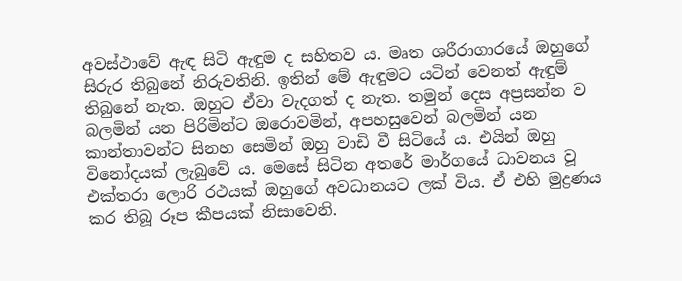අවස්ථාවේ ඇඳ සිටි ඇඳුම ද සහිතව ය. මෘත ශරීරාගාරයේ ඔහුගේ සිරුර තිබුනේ නිරුවතිනි. ඉතින් මේ ඇඳුමට යටින් වෙනත් ඇඳුම් තිබුනේ නැත. ඔහුට ඒවා වැදගත් ද නැත. තමුන් දෙස අප්‍රසන්න ව බලමින් යන පිරිමින්ට ඔරොවමින්, අපහසුවෙන් බලමින් යන කාන්තාවන්ට සිනහ සෙමින් ඔහු වාඩි වී සිටියේ ය. එයින් ඔහු විනෝදයක් ලැබුවේ ය. මෙසේ සිටින අතරේ මාර්ගයේ ධාවනය වූ එක්තරා ලොරි රථයක් ඔහුගේ අවධානයට ලක් විය. ඒ එහි මුද්‍රණය කර තිබූ රූප කීපයක් නිසාවෙනි.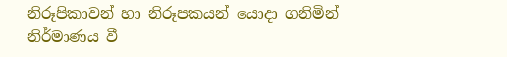නිරූපිකාවන් හා නිරූපකයන් යොදා ගනිමින් නිර්මාණය වී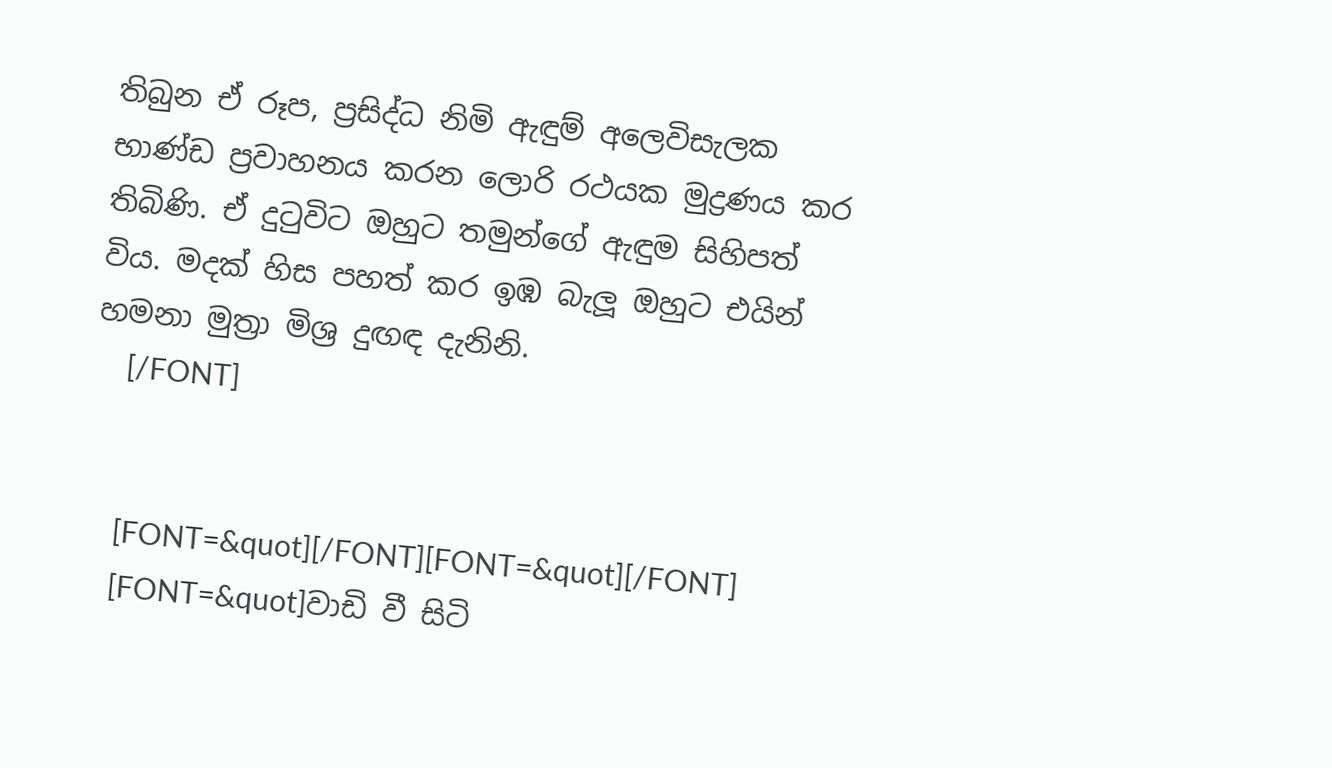තිබුන ඒ රූප, ප්‍රසිද්ධ නිමි ඇඳුම් අලෙවිසැලක භාණ්ඩ ප්‍රවාහනය කරන ලොරි රථයක මුද්‍රණය කර තිබිණි. ඒ දුටුවිට ඔහුට තමුන්ගේ ඇඳුම සිහිපත් විය. මදක් හිස පහත් කර ඉඹ බැලූ ඔහුට එයින් හමනා මුත්‍රා මිශ්‍ර දුඟඳ දැනිනි.
    [/FONT]


    [FONT=&quot][/FONT][FONT=&quot][/FONT]
    [FONT=&quot]වාඩි වී සිටි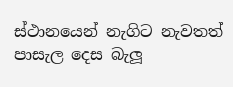ස්ථානයෙන් නැගිට නැවතත් පාසැල දෙස බැලූ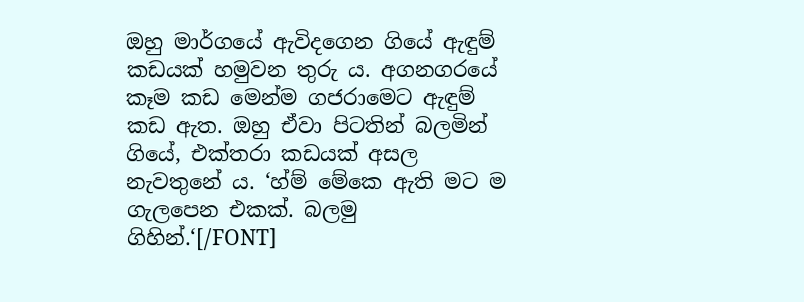ඔහු මාර්ගයේ ඇවිදගෙන ගියේ ඇඳුම් කඩයක් හමුවන තුරු ය. අගනගරයේ කෑම කඩ මෙන්ම ගජරාමෙට ඇඳුම් කඩ ඇත. ඔහු ඒවා පිටතින් බලමින් ගියේ, එක්තරා කඩයක් අසල නැවතුනේ ය. ‘හ්ම් මේකෙ ඇති මට ම ගැලපෙන එකක්. බලමු ගිහින්.‘[/FONT]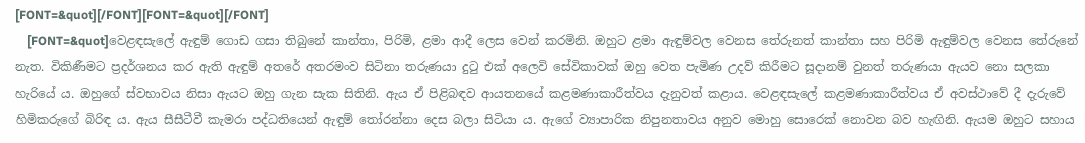[FONT=&quot][/FONT][FONT=&quot][/FONT]
    [FONT=&quot]වෙළඳසැලේ ඇඳුම් ගොඩ ගසා තිබුනේ කාන්තා, පිරිමි, ළමා ආදී ලෙස වෙන් කරමිනි. ඔහුට ළමා ඇඳුම්වල වෙනස තේරුනත් කාන්තා සහ පිරිමි ඇඳුම්වල වෙනස තේරුනේ නැත. විකිණීමට ප්‍රදර්ශනය කර ඇති ඇඳුම් අතරේ අතරමංව සිටිනා තරුණයා දුටු එක් අලෙවි සේවිකාවක් ඔහු වෙත පැමිණ උදව් කිරීමට සූදානම් වුනත් තරුණයා ඇයව නො සලකා හැරියේ ය. ඔහුගේ ස්වභාවය නිසා ඇයට ඔහු ගැන සැක සිතිනි. ඇය ඒ පිළිබඳව ආයතනයේ කළමණාකාරීත්වය දැනුවත් කළාය. වෙළඳසැලේ කළමණාකාරීත්වය ඒ අවස්ථාවේ දී දැරුවේ හිමිකරුගේ බිරිඳ ය. ඇය සීසීටීවී කැමරා පද්ධතියෙන් ඇඳුම් තෝරන්නා දෙස බලා සිටියා ය. ඇගේ ව්‍යාපාරික නිපුනතාවය අනුව මොහු සොරෙක් නොවන බව හැඟිනි. ඇයම ඔහුට සහාය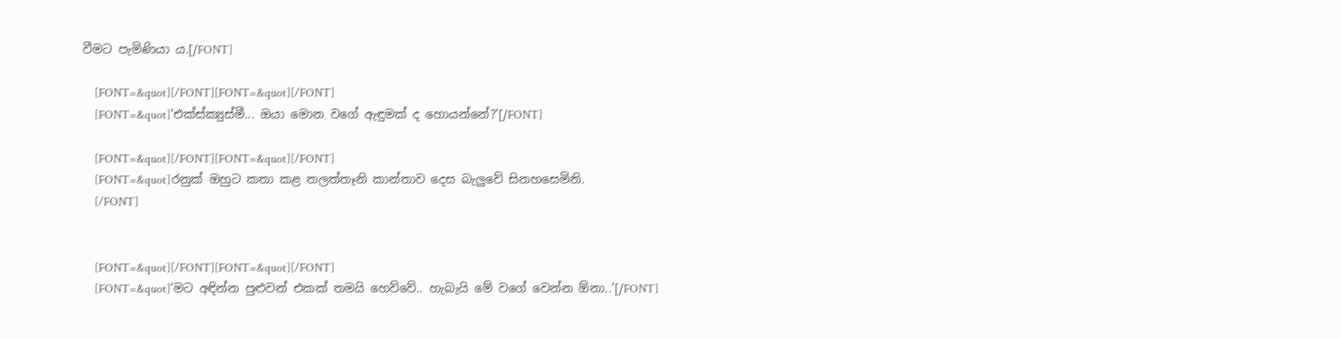වීමට පැමිණියා ය.[/FONT]

    [FONT=&quot][/FONT][FONT=&quot][/FONT]
    [FONT=&quot]‘එක්ස්ක්‍යුස්මී... ඔයා මොන වගේ ඇඳුමක් ද හොයන්නේ?‘[/FONT]

    [FONT=&quot][/FONT][FONT=&quot][/FONT]
    [FONT=&quot]රනුක් ඔහුට කතා කළ තලත්තෑනි කාන්තාව දෙස බැලුවේ සිනහසෙමිනි.
    [/FONT]


    [FONT=&quot][/FONT][FONT=&quot][/FONT]
    [FONT=&quot]‘මට අඳින්න පුළුවන් එකක් තමයි හෙව්වේ.. හැබැයි මේ වගේ වෙන්න ඕනා..‘[/FONT]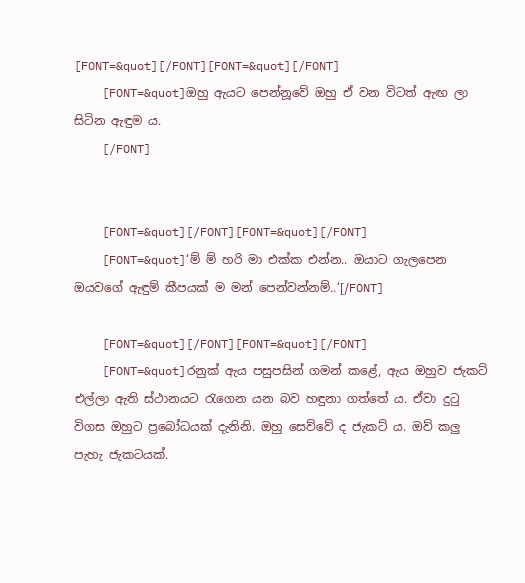[FONT=&quot][/FONT][FONT=&quot][/FONT]
    [FONT=&quot]ඔහු ඇයට පෙන්නූවේ ඔහු ඒ වන විටත් ඇඟ ලා සිටින ඇඳුම ය.
    [/FONT]


    [FONT=&quot][/FONT][FONT=&quot][/FONT]
    [FONT=&quot]‘ම් ම් හරි මා එක්ක එන්න.. ඔයාට ගැලපෙන ඔයවගේ ඇඳුම් කීපයක් ම මන් පෙන්වන්නම්..‘[/FONT]

    [FONT=&quot][/FONT][FONT=&quot][/FONT]
    [FONT=&quot]රනුක් ඇය පසුපසින් ගමන් කළේ, ඇය ඔහුව ජැකට් එල්ලා ඇති ස්ථානයට රැගෙන යන බව හඳුනා ගත්තේ ය. ඒවා දුටු විගස ඔහුට ප්‍රබෝධයක් දැනිනි. ඔහු සෙව්වේ ද ජැකට් ය. ඔව් කලු පැහැ ජැකටයක්.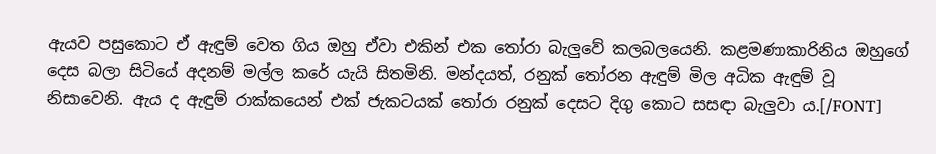ඇයව පසුකොට ඒ ඇඳුම් වෙත ගිය ඔහු ඒවා එකින් එක තෝරා බැලුවේ කලබලයෙනි. කළමණාකාරිනිය ඔහුගේ දෙස බලා සිටියේ අදනම් මල්ල කරේ යැයි සිතමිනි. මන්දයත්, රනුක් තෝරන ඇඳුම් මිල අධික ඇඳුම් වූ නිසාවෙනි. ඇය ද ඇඳුම් රාක්කයෙන් එක් ජැකටයක් තෝරා රනුක් දෙසට දිගු කොට සසඳා බැලුවා ය.[/FONT]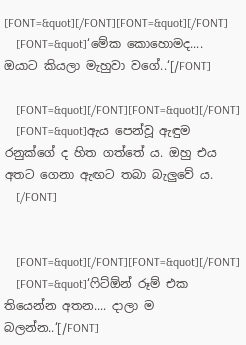[FONT=&quot][/FONT][FONT=&quot][/FONT]
    [FONT=&quot]‘මේක කොහොමද.... ඔයාට කියලා මැහුවා වගේ..‘[/FONT]

    [FONT=&quot][/FONT][FONT=&quot][/FONT]
    [FONT=&quot]ඇය පෙන්වූ ඇඳුම රනුක්ගේ ද හිත ගත්තේ ය. ඔහු එය අතට ගෙනා ඇඟට තබා බැලුවේ ය.
    [/FONT]


    [FONT=&quot][/FONT][FONT=&quot][/FONT]
    [FONT=&quot]‘ෆිට්ඕන් රූම් එක තියෙන්න අතන.... දාලා ම බලන්න..‘[/FONT]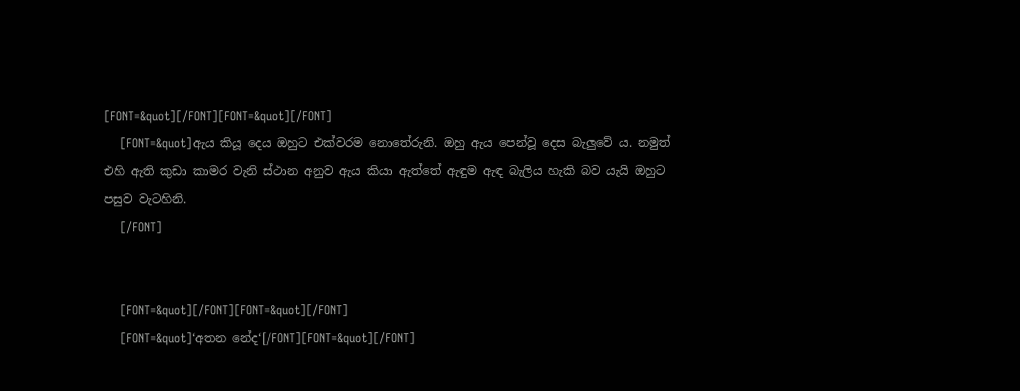[FONT=&quot][/FONT][FONT=&quot][/FONT]
    [FONT=&quot]ඇය කියූ දෙය ඔහුට එක්වරම නොතේරුනි. ඔහු ඇය පෙන්වූ දෙස බැලුවේ ය. නමුත් එහි ඇති කුඩා කාමර වැනි ස්ථාන අනුව ඇය කියා ඇත්තේ ඇඳුම ඇඳ බැලිය හැකි බව යැයි ඔහුට පසුව වැටහිනි.
    [/FONT]


    [FONT=&quot][/FONT][FONT=&quot][/FONT]
    [FONT=&quot]‘අතන නේද‘[/FONT][FONT=&quot][/FONT]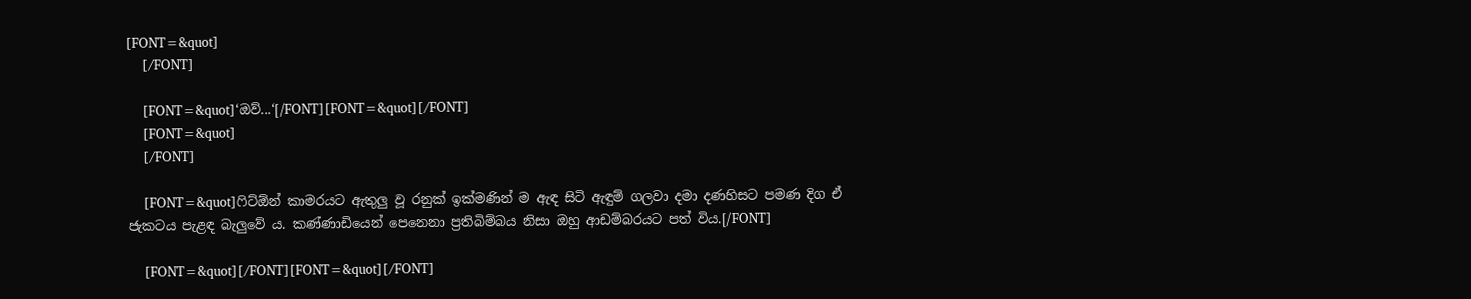[FONT=&quot]
    [/FONT]

    [FONT=&quot]‘ඔව්...‘[/FONT][FONT=&quot][/FONT]
    [FONT=&quot]
    [/FONT]

    [FONT=&quot]ෆිට්ඕන් කාමරයට ඇතුලු වූ රනුක් ඉක්මණින් ම ඇඳ සිටි ඇඳුම් ගලවා දමා දණහිසට පමණ දිග ඒ ජැකටය පැළඳ බැලුවේ ය. කණ්ණාඩියෙන් පෙනෙනා ප්‍රතිබිම්බය නිසා ඔහු ආඩම්බරයට පත් විය.[/FONT]

    [FONT=&quot][/FONT][FONT=&quot][/FONT]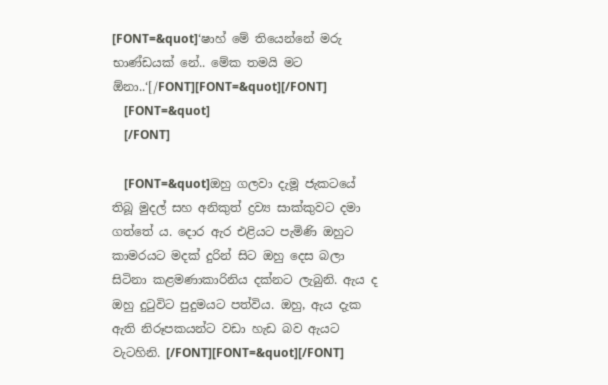[FONT=&quot]‘ෂාහ් මේ තියෙන්නේ මරු භාණ්ඩයක් නේ.. මේක තමයි මට ඕනා..‘[/FONT][FONT=&quot][/FONT]
    [FONT=&quot]
    [/FONT]

    [FONT=&quot]ඔහු ගලවා දැමූ ජැකටයේ තිබූ මුදල් සහ අනිකුත් ද්‍රව්‍ය සාක්කුවට දමා ගත්තේ ය. දොර ඇර එළියට පැමිණි ඔහුට කාමරයට මදක් දුරින් සිට ඔහු දෙස බලා සිටිනා කළමණාකාරිනිය දක්නට ලැබුනි. ඇය ද ඔහු දුටුවිට පුදුමයට පත්විය. ඔහු, ඇය දැක ඇති නිරූපකයන්ට වඩා හැඩ බව ඇයට වැටහිනි. [/FONT][FONT=&quot][/FONT]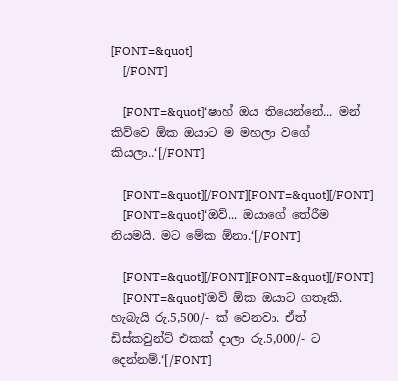[FONT=&quot]
    [/FONT]

    [FONT=&quot]‘ෂාහ් ඔය තියෙන්නේ... මන් කිව්වෙ ඕක ඔයාට ම මහලා වගේ කියලා..‘[/FONT]

    [FONT=&quot][/FONT][FONT=&quot][/FONT]
    [FONT=&quot]‘ඔව්... ඔයාගේ තේරීම නියමයි. මට මේක ඕනා.‘[/FONT]

    [FONT=&quot][/FONT][FONT=&quot][/FONT]
    [FONT=&quot]‘ඔව් ඕක ඔයාට ගතෑකි. හැබැයි රු.5,500/- ක් වෙනවා. ඒත් ඩිස්කවුන්ට් එකක් දාලා රු.5,000/- ට දෙන්නම්.‘[/FONT]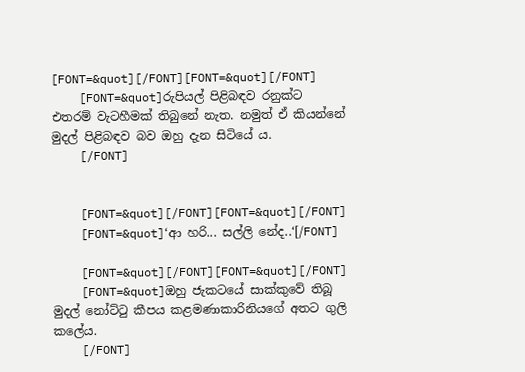[FONT=&quot][/FONT][FONT=&quot][/FONT]
    [FONT=&quot]රුපියල් පිළිබඳව රනුක්ට එතරම් වැටහීමක් තිබුනේ නැත. නමුත් ඒ කියන්නේ මුදල් පිළිබඳව බව ඔහු දැන සිටියේ ය.
    [/FONT]


    [FONT=&quot][/FONT][FONT=&quot][/FONT]
    [FONT=&quot]‘ආ හරි... සල්ලි නේද..‘[/FONT]

    [FONT=&quot][/FONT][FONT=&quot][/FONT]
    [FONT=&quot]ඔහු ජැකටයේ සාක්කුවේ තිබූ මුදල් නෝට්ටු කීපය කළමණාකාරිනියගේ අතට ගුලි කලේය.
    [/FONT]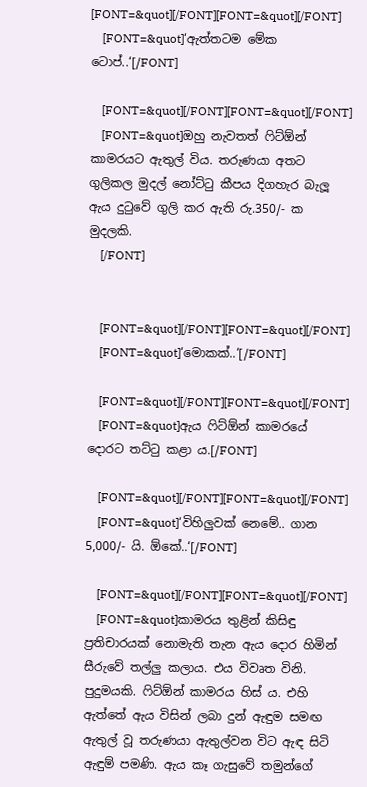[FONT=&quot][/FONT][FONT=&quot][/FONT]
    [FONT=&quot]‘ඇත්තටම මේක ටොප්..‘[/FONT]

    [FONT=&quot][/FONT][FONT=&quot][/FONT]
    [FONT=&quot]ඔහු නැවතත් ෆිට්ඕන් කාමරයට ඇතුල් විය. තරුණයා අතට ගුලිකල මුදල් නෝට්ටු කීපය දිගහැර බැලූ ඇය දුටුවේ ගුලි කර ඇති රු.350/- ක මුදලකි.
    [/FONT]


    [FONT=&quot][/FONT][FONT=&quot][/FONT]
    [FONT=&quot]‘මොකක්..‘[/FONT]

    [FONT=&quot][/FONT][FONT=&quot][/FONT]
    [FONT=&quot]ඇය ෆිට්ඕන් කාමරයේ දොරට තට්ටු කළා ය.[/FONT]

    [FONT=&quot][/FONT][FONT=&quot][/FONT]
    [FONT=&quot]‘විහිලුවක් නෙමේ.. ගාන 5,000/- යි. ඕකේ..‘[/FONT]

    [FONT=&quot][/FONT][FONT=&quot][/FONT]
    [FONT=&quot]කාමරය තුළින් කිසිඳු ප්‍රතිචාරයක් නොමැති තැන ඇය දොර හිමින් සීරුවේ තල්ලු කලාය. එය විවෘත විනි. පුදුමයකි. ෆිට්ඕන් කාමරය හිස් ය. එහි ඇත්තේ ඇය විසින් ලබා දුන් ඇඳුම සමඟ ඇතුල් වූ තරුණයා ඇතුල්වන විට ඇඳ සිටි ඇඳුම් පමණි. ඇය කෑ ගැසුවේ තමුන්ගේ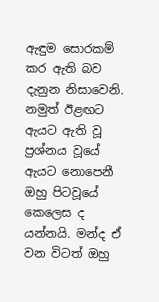ඇඳුම සොරකම් කර ඇති බව දැනුන නිසාවෙනි. නමුත් ඊළඟට ඇයට ඇති වූ ප්‍රශ්නය වූයේ ඇයට නොපෙනී ඔහු පිටවූයේ කෙලෙස ද යන්නයි. මන්ද ඒ වන විටත් ඔහු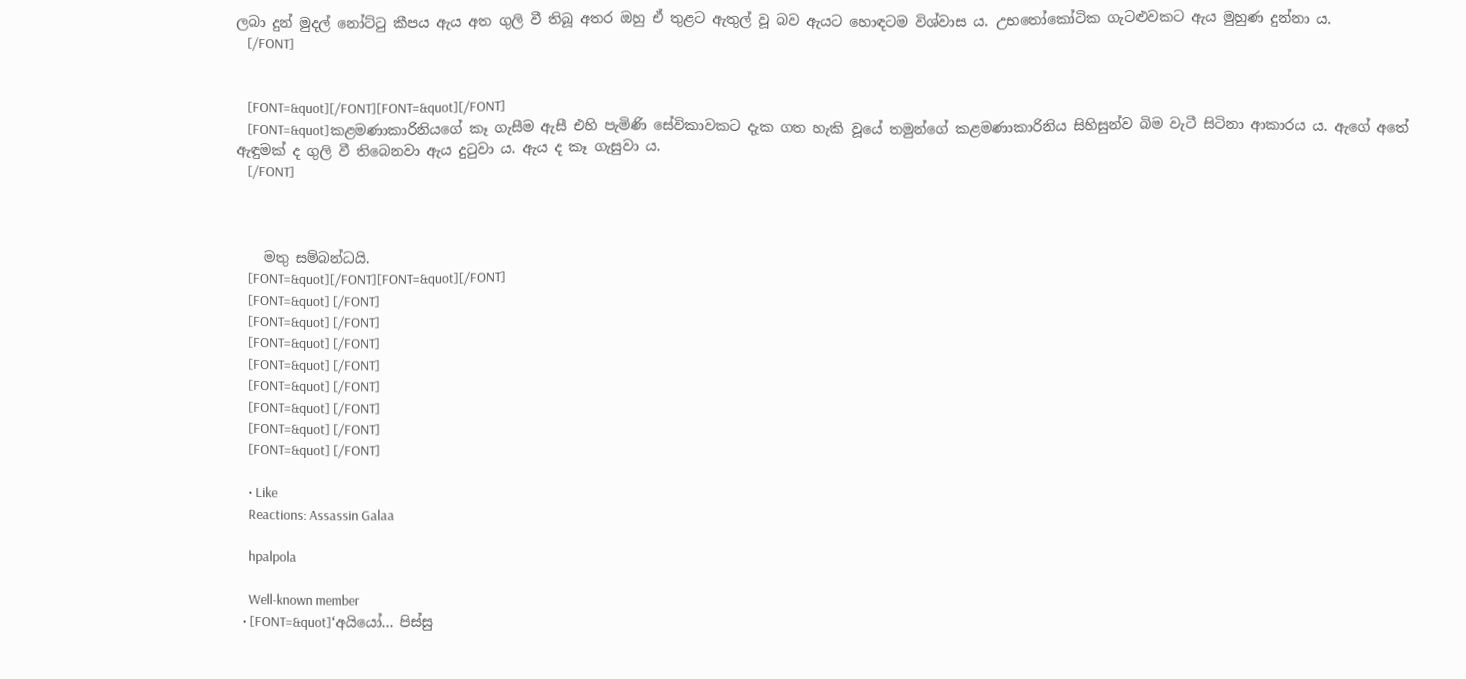ලබා දුන් මුදල් නෝට්ටු කීපය ඇය අත ගුලි වී තිබූ අතර ඔහු ඒ තුළට ඇතුල් වූ බව ඇයට හොඳටම විශ්වාස ය. උභතෝකෝටික ගැටළුවකට ඇය මුහුණ දුන්නා ය.
    [/FONT]


    [FONT=&quot][/FONT][FONT=&quot][/FONT]
    [FONT=&quot]කළමණාකාරිනියගේ කෑ ගැසීම ඇසී එහි පැමිණි සේවිකාවකට දැක ගත හැකි වූයේ තමුන්ගේ කළමණාකාරිනිය සිහිසුන්ව බිම වැටී සිටිනා ආකාරය ය. ඇගේ අතේ ඇඳුමක් ද ගුලි වී තිබෙනවා ඇය දුටුවා ය. ඇය ද කෑ ගැසුවා ය.
    [/FONT]



    මතු සම්බන්ධයි.
    [FONT=&quot][/FONT][FONT=&quot][/FONT]
    [FONT=&quot] [/FONT]
    [FONT=&quot] [/FONT]
    [FONT=&quot] [/FONT]
    [FONT=&quot] [/FONT]
    [FONT=&quot] [/FONT]
    [FONT=&quot] [/FONT]
    [FONT=&quot] [/FONT]
    [FONT=&quot] [/FONT]

    • Like
    Reactions: Assassin Galaa

    hpalpola

    Well-known member
  • [FONT=&quot]‘අයියෝ... පිස්සු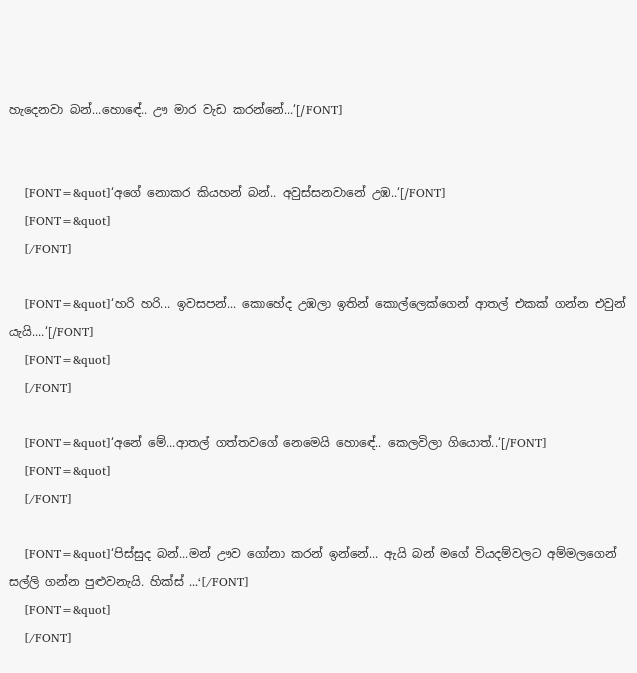හැදෙනවා බන්...හොඳේ.. ඌ මාර වැඩ කරන්නේ...‘[/FONT]


    [FONT=&quot]‘අගේ නොකර කියහන් බන්.. අවුස්සනවානේ උඹ..‘[/FONT]
    [FONT=&quot]
    [/FONT]

    [FONT=&quot]‘හරි හරි... ඉවසපන්... කොහේද උඹලා ඉතින් කොල්ලෙක්ගෙන් ආතල් එකක් ගන්න එවුන් යැයි....‘[/FONT]
    [FONT=&quot]
    [/FONT]

    [FONT=&quot]‘අනේ මේ...ආතල් ගත්තවගේ නෙමෙයි හොඳේ.. කෙලවිලා ගියොත්..‘[/FONT]
    [FONT=&quot]
    [/FONT]

    [FONT=&quot]‘පිස්සුද බන්...මන් ඌව ගෝනා කරන් ඉන්නේ... ඇයි බන් මගේ වියදම්වලට අම්මලගෙන් සල්ලි ගන්න පුළුවනැයි. හික්ස් ...‘[/FONT]
    [FONT=&quot]
    [/FONT]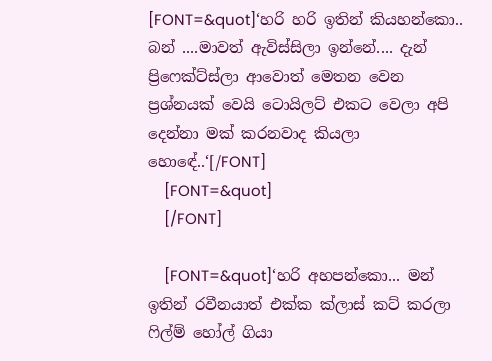[FONT=&quot]‘හරි හරි ඉතින් කියහන්කො.. බන් ....මාවත් ඇවිස්සිලා ඉන්නේ.... දැන් ප්‍රිෆෙක්ට්ස්ලා ආවොත් මෙතන වෙන ප්‍රශ්නයක් වෙයි ටොයිලට් එකට වෙලා අපි දෙන්නා මක් කරනවාද කියලා හොඳේ..‘[/FONT]
    [FONT=&quot]
    [/FONT]

    [FONT=&quot]‘හරි අහපන්කො... මන් ඉතින් රවීනයාත් එක්ක ක්ලාස් කට් කරලා ෆිල්ම් හෝල් ගියා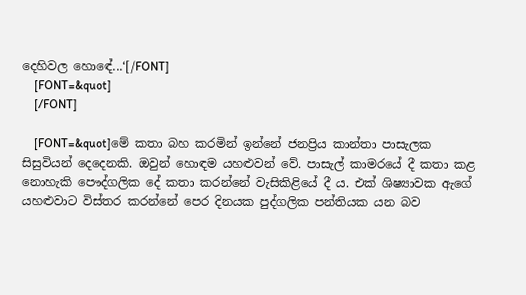දෙහිවල හොඳේ...‘[/FONT]
    [FONT=&quot]
    [/FONT]

    [FONT=&quot]මේ කතා බහ කරමින් ඉන්නේ ජනප්‍රිය කාන්තා පාසැලක සිසුවියන් දෙදෙනකි. ඔවුන් හොඳම යහළුවන් වේ. පාසැල් කාමරයේ දී කතා කළ නොහැකි පෞද්ගලික දේ කතා කරන්නේ වැසිකිළියේ දී ය. එක් ශිෂ්‍යාවක ඇගේ යහළුවාට විස්තර කරන්නේ පෙර දිනයක පුද්ගලික පන්තියක යන බව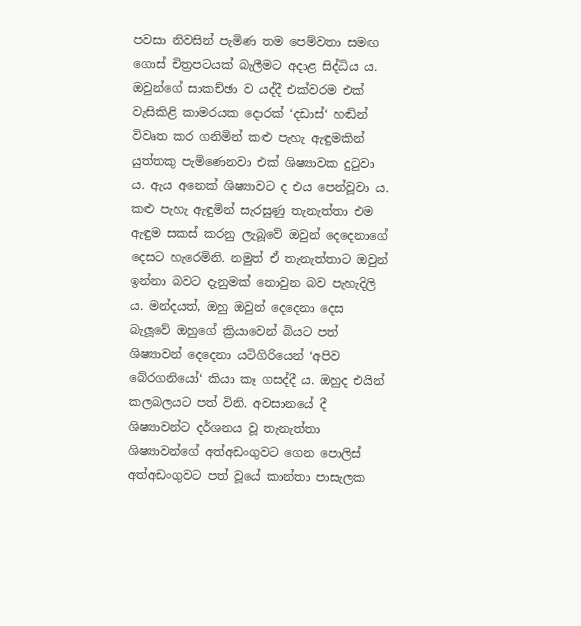පවසා නිවසින් පැමිණ තම පෙම්වතා සමඟ ගොස් චිත්‍රපටයක් බැලීමට අදාළ සිද්ධිය ය. ඔවුන්ගේ සාකච්ඡා ව යද්දී එක්වරම එක් වැසිකිළි කාමරයක දොරක් ‘දඩාස්‘ හඬින් විවෘත කර ගනිමින් කළු පැහැ ඇඳුමකින් යුත්තකු පැමිණෙනවා එක් ශිෂ්‍යාවක දුටුවා ය. ඇය අනෙක් ශිෂ්‍යාවට ද එය පෙන්වූවා ය. කළු පැහැ ඇඳුමින් සැරසුණු තැනැත්තා එම ඇඳුම සකස් කරනු ලැබූවේ ඔවුන් දෙදෙනාගේ දෙසට හැරෙමිනි. නමුත් ඒ තැනැත්තාට ඔවුන් ඉන්නා බවට දැනුමක් නොවුන බව පැහැදිලි ය. මන්දයත්, ඔහු ඔවුන් දෙදෙනා දෙස බැලූවේ ඔහුගේ ක්‍රියාවෙන් බියට පත් ශිෂ්‍යාවන් දෙදෙනා යටිගිරියෙන් ‘අපිව බේරගනියෝ‘ කියා කෑ ගසද්දී ය. ඔහුද එයින් කලබලයට පත් විනි. අවසානයේ දී ශිෂ්‍යාවන්ට දර්ශනය වූ තැනැත්තා ශිෂ්‍යාවන්ගේ අත්අඩංගුවට ගෙන පොලිස් අත්අඩංගුවට පත් වූයේ කාන්තා පාසැලක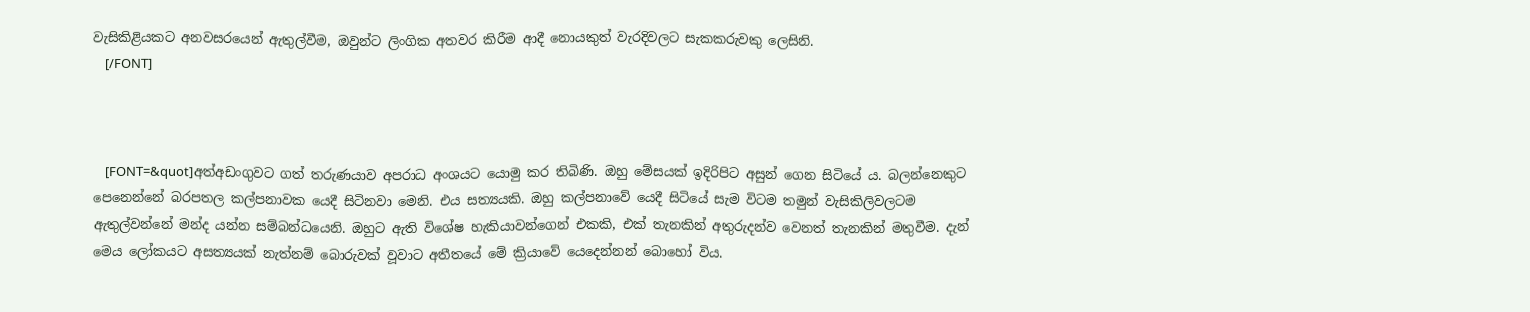වැසිකිළියකට අනවසරයෙන් ඇතුල්වීම, ඔවුන්ට ලිංගික අතවර කිරීම ආදී නොයකුත් වැරදිවලට සැකකරුවකු ලෙසිනි.
    [/FONT]



    [FONT=&quot]අත්අඩංගුවට ගත් තරුණයාව අපරාධ අංශයට යොමු කර තිබිණි. ඔහු මේසයක් ඉදිරිපිට අසුන් ගෙන සිටියේ ය. බලන්නෙකුට පෙනෙන්නේ බරපතල කල්පනාවක යෙදී සිටිනවා මෙනි. එය සත්‍යයකි. ඔහු කල්පනාවේ යෙදී සිටියේ සැම විටම තමුන් වැසිකිලිවලටම ඇතුල්වන්නේ මන්ද යන්න සම්බන්ධයෙනි. ඔහුට ඇති විශේෂ හැකියාවන්ගෙන් එකකි, එක් තැනකින් අතුරුදන්ව වෙනත් තැනකින් මතුවීම. දැන් මෙය ලෝකයට අසත්‍යයක් නැත්නම් බොරුවක් වූවාට අතීතයේ මේ ක්‍රියාවේ යෙදෙන්නන් බොහෝ විය.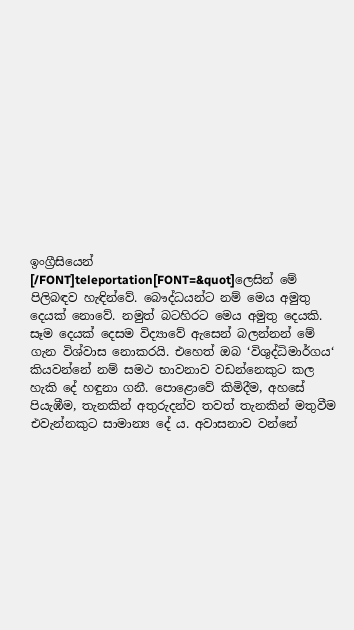ඉංග්‍රීසියෙන් [/FONT]teleportation[FONT=&quot]ලෙසින් මේ පිලිබඳව හැඳින්වේ. බෞද්ධයන්ට නම් මෙය අමුතු දෙයක් නොවේ. නමුත් බටහිරට මෙය අමුතු දෙයකි. සෑම දෙයක් දෙසම විද්‍යාවේ ඇසෙන් බලන්නන් මේ ගැන විශ්වාස නොකරයි. එහෙත් ඔබ ‘විශුද්ධිමාර්ගය‘ කියවන්නේ නම් සමථ භාවනාව වඩන්නෙකුට කල හැකි දේ හඳුනා ගනී. පොළොවේ කිමිදීම, අහසේ පියැඹීම, තැනකින් අතුරුදන්ව තවත් තැනකින් මතුවීම එවැන්නකුට සාමාන්‍ය දේ ය. අවාසනාව වන්නේ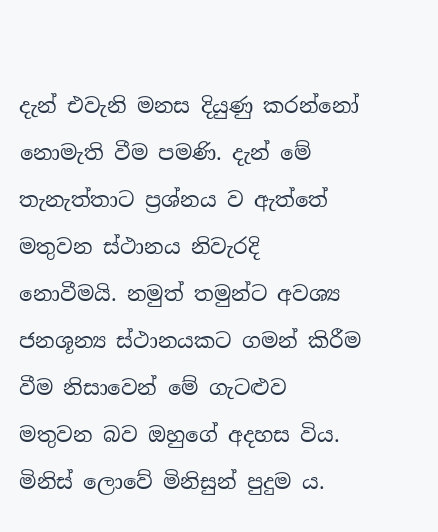දැන් එවැනි මනස දියුණු කරන්නෝ නොමැති වීම පමණි. දැන් මේ තැනැත්තාට ප්‍රශ්නය ව ඇත්තේ මතුවන ස්ථානය නිවැරදි නොවීමයි. නමුත් තමුන්ට අවශ්‍ය ජනශූන්‍ය ස්ථානයකට ගමන් කිරීම වීම නිසාවෙන් මේ ගැටළුව මතුවන බව ඔහුගේ අදහස විය. මිනිස් ලොවේ මිනිසුන් පුදුම ය.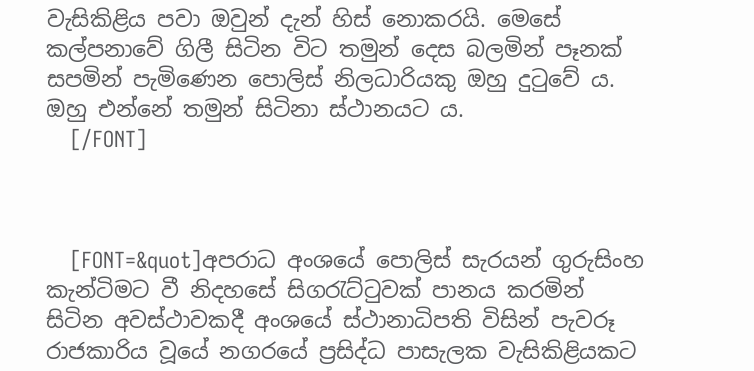වැසිකිළිය පවා ඔවුන් දැන් හිස් නොකරයි. මෙසේ කල්පනාවේ ගිලී සිටින විට තමුන් දෙස බලමින් පෑනක් සපමින් පැමිණෙන පොලිස් නිලධාරියකු ඔහු දුටුවේ ය. ඔහු එන්නේ තමුන් සිටිනා ස්ථානයට ය.
    [/FONT]



    [FONT=&quot]අපරාධ අංශයේ පොලිස් සැරයන් ගුරුසිංහ කැන්ටිමට වී නිදහසේ සිගරැට්ටුවක් පානය කරමින් සිටින අවස්ථාවකදී අංශයේ ස්ථානාධිපති විසින් පැවරූ රාජකාරිය වූයේ නගරයේ ප්‍රසිද්ධ පාසැලක වැසිකිළියකට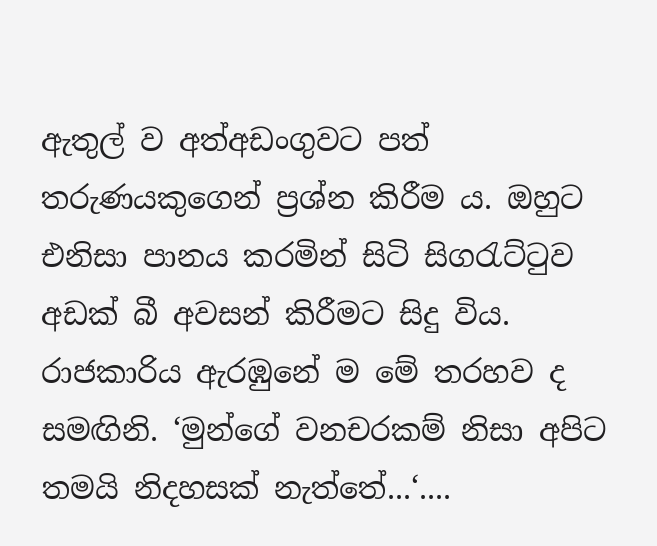ඇතුල් ව අත්අඩංගුවට පත් තරුණයකුගෙන් ප්‍රශ්න කිරීම ය. ඔහුට එනිසා පානය කරමින් සිටි සිගරැට්ටුව අඩක් බී අවසන් කිරීමට සිදු විය. රාජකාරිය ඇරඹුනේ ම මේ තරහව ද සමඟිනි. ‘මුන්ගේ වනචරකම් නිසා අපිට තමයි නිදහසක් නැත්තේ...‘....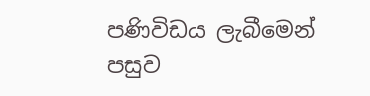පණිවිඩය ලැබීමෙන් පසුව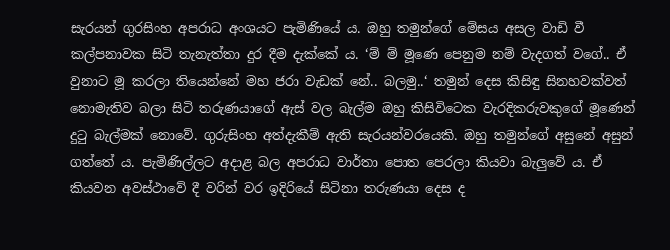සැරයන් ගුරසිංහ අපරාධ අංශයට පැමිණියේ ය. ඔහු තමුන්ගේ මේසය අසල වාඩි වී කල්පනාවක සිටි තැනැත්තා දුර දීම දැක්කේ ය. ‘ම් ම් මූණෙ පෙනුම නම් වැදගත් වගේ.. ඒ වුනාට මූ කරලා තියෙන්නේ මහ ජරා වැඩක් නේ.. බලමු..‘ තමුන් දෙස කිසිඳු සිනහවක්වත් නොමැතිව බලා සිටි තරුණයාගේ ඇස් වල බැල්ම ඔහු කිසිවිටෙක වැරදිකරුවකුගේ මූණෙන් දුටු බැල්මක් නොවේ. ගුරුසිංහ අත්දැකීම් ඇති සැරයන්වරයෙකි. ඔහු තමුන්ගේ අසුනේ අසුන් ගත්තේ ය. පැමිණිල්ලට අදාළ බල අපරාධ වාර්තා පොත පෙරලා කියවා බැලුවේ ය. ඒ කියවන අවස්ථාවේ දී වරින් වර ඉදිරියේ සිටිනා තරුණයා දෙස ද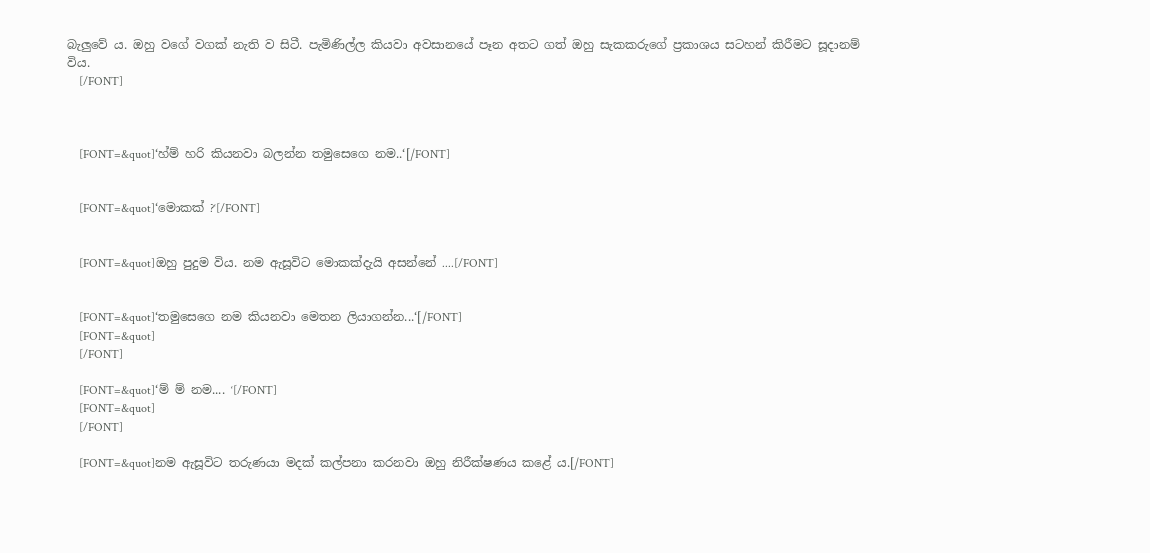බැලුවේ ය. ඔහු වගේ වගක් නැති ව සිටී. පැමිණිල්ල කියවා අවසානයේ පෑන අතට ගත් ඔහු සැකකරුගේ ප්‍රකාශය සටහන් කිරීමට සූදානම් විය.
    [/FONT]



    [FONT=&quot]‘හ්ම් හරි කියනවා බලන්න තමුසෙගෙ නම..‘[/FONT]


    [FONT=&quot]‘මොකක් ?‘[/FONT]


    [FONT=&quot]ඔහු පුදුම විය. නම ඇසූවිට මොකක්දැයි අසන්නේ ....[/FONT]


    [FONT=&quot]‘තමුසෙගෙ නම කියනවා මෙතන ලියාගන්න...‘[/FONT]
    [FONT=&quot]
    [/FONT]

    [FONT=&quot]‘ම් ම් නම.... ‘[/FONT]
    [FONT=&quot]
    [/FONT]

    [FONT=&quot]නම ඇසූවිට තරුණයා මදක් කල්පනා කරනවා ඔහු නිරීක්ෂණය කළේ ය.[/FONT]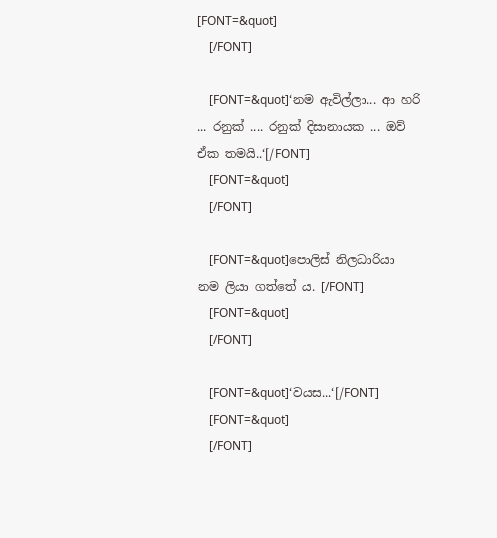[FONT=&quot]
    [/FONT]

    [FONT=&quot]‘නම ඇවිල්ලා... ආ හරි ... රනුක් .... රනුක් දිසානායක ... ඔව් ඒක තමයි..‘[/FONT]
    [FONT=&quot]
    [/FONT]

    [FONT=&quot]පොලිස් නිලධාරියා නම ලියා ගත්තේ ය. [/FONT]
    [FONT=&quot]
    [/FONT]

    [FONT=&quot]‘වයස...‘[/FONT]
    [FONT=&quot]
    [/FONT]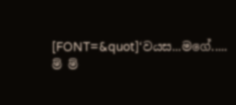[FONT=&quot]‘වයස...මගේ..... ම් ම්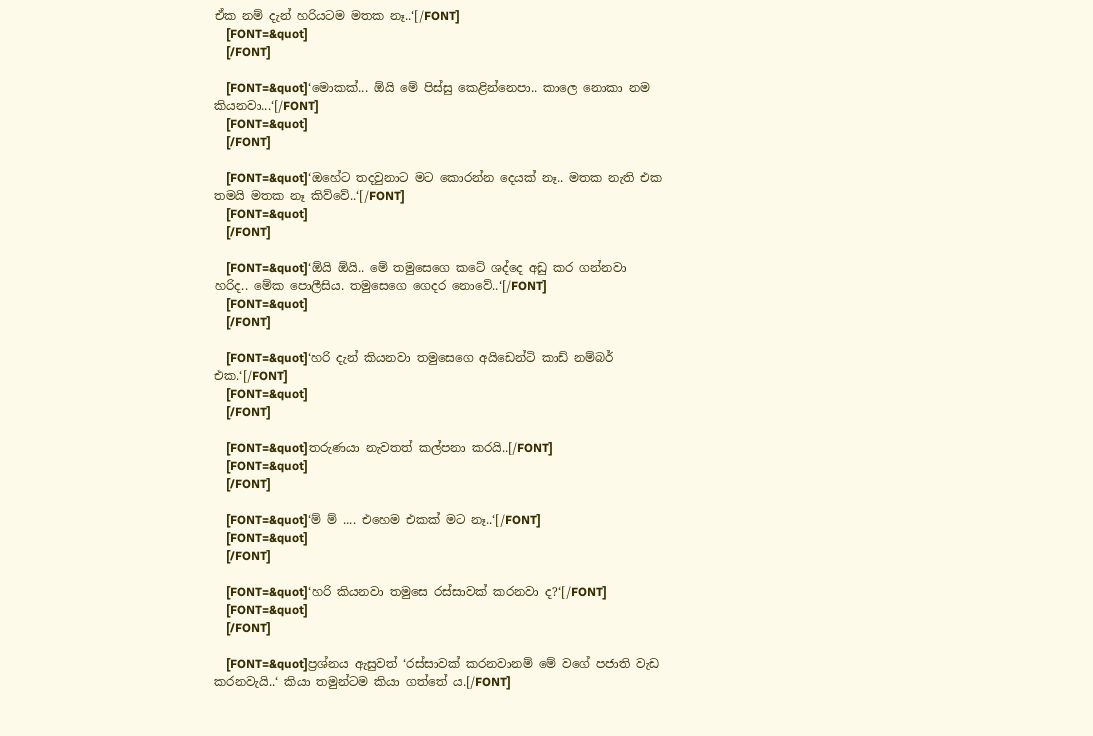ඒක නම් දැන් හරියටම මතක නෑ..‘[/FONT]
    [FONT=&quot]
    [/FONT]

    [FONT=&quot]‘මොකක්... ඕයි මේ පිස්සු කෙළින්නෙපා.. කාලෙ නොකා නම කියනවා...‘[/FONT]
    [FONT=&quot]
    [/FONT]

    [FONT=&quot]‘ඔහේට තදවුනාට මට කොරන්න දෙයක් නෑ.. මතක නැති එක තමයි මතක නෑ කිව්වේ..‘[/FONT]
    [FONT=&quot]
    [/FONT]

    [FONT=&quot]‘ඕයි ඕයි.. මේ තමුසෙගෙ කටේ ශද්දෙ අඩු කර ගන්නවා හරිද.. මේක පොලීසිය. තමුසෙගෙ ගෙදර නොවේ..‘[/FONT]
    [FONT=&quot]
    [/FONT]

    [FONT=&quot]‘හරි දැන් කියනවා තමුසෙගෙ අයිඩෙන්ටි කාඩ් නම්බර් එක.‘[/FONT]
    [FONT=&quot]
    [/FONT]

    [FONT=&quot]තරුණයා නැවතත් කල්පනා කරයි..[/FONT]
    [FONT=&quot]
    [/FONT]

    [FONT=&quot]‘ම් ම් .... එහෙම එකක් මට නෑ..‘[/FONT]
    [FONT=&quot]
    [/FONT]

    [FONT=&quot]‘හරි කියනවා තමුසෙ රස්සාවක් කරනවා ද?‘[/FONT]
    [FONT=&quot]
    [/FONT]

    [FONT=&quot]ප්‍රශ්නය ඇසුවත් ‘රස්සාවක් කරනවානම් මේ වගේ පජාති වැඩ කරනවැයි..‘ කියා තමුන්ටම කියා ගත්තේ ය.[/FONT]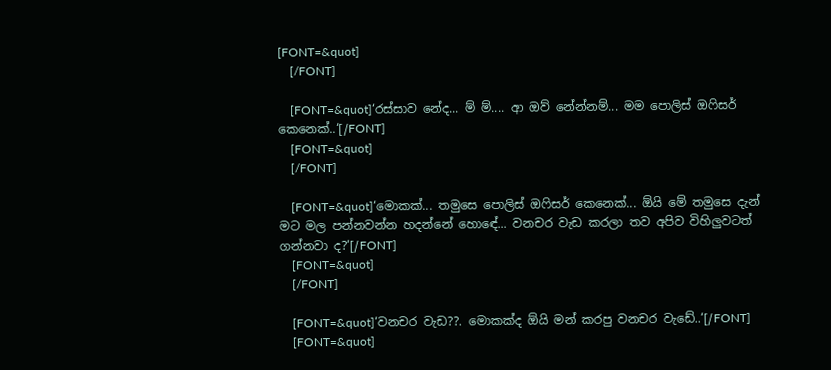[FONT=&quot]
    [/FONT]

    [FONT=&quot]‘රස්සාව නේද... ම් ම්.... ආ ඔව් නේන්නම්... මම පොලිස් ඔෆිසර් කෙනෙක්..‘[/FONT]
    [FONT=&quot]
    [/FONT]

    [FONT=&quot]‘මොකක්... තමුසෙ පොලිස් ඔෆිසර් කෙනෙක්... ඕයි මේ තමුසෙ දැන් මට මල පන්නවන්න හදන්නේ හොඳේ... වනචර වැඩ කරලා තව අපිව විහිලුවටත් ගන්නවා ද?‘[/FONT]
    [FONT=&quot]
    [/FONT]

    [FONT=&quot]‘වනචර වැඩ??. මොකක්ද ඕයි මන් කරපු වනචර වැඩේ..‘[/FONT]
    [FONT=&quot]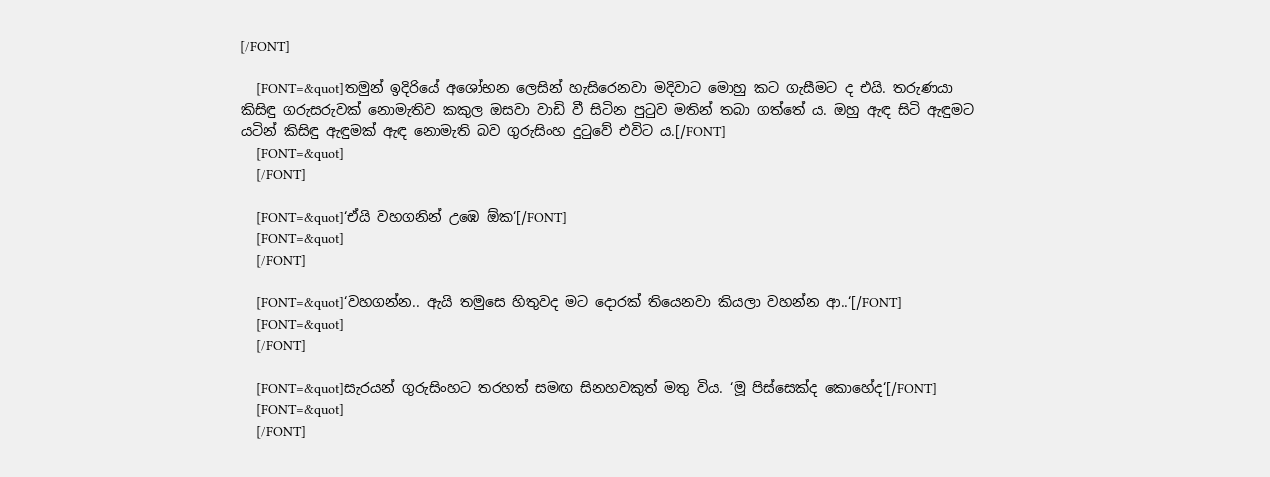[/FONT]

    [FONT=&quot]තමුන් ඉදිරියේ අශෝභන ලෙසින් හැසිරෙනවා මදිවාට මොහු කට ගැසීමට ද එයි. තරුණයා කිසිඳු ගරුසරුවක් නොමැතිව කකුල ඔසවා වාඩි වී සිටින පුටුව මතින් තබා ගත්තේ ය. ඔහු ඇඳ සිටි ඇඳුමට යටින් කිසිඳු ඇඳුමක් ඇඳ නොමැති බව ගුරුසිංහ දුටුවේ එවිට ය.[/FONT]
    [FONT=&quot]
    [/FONT]

    [FONT=&quot]‘ඒයි වහගනින් උඹෙ ඕක‘[/FONT]
    [FONT=&quot]
    [/FONT]

    [FONT=&quot]‘වහගන්න.. ඇයි තමුසෙ හිතුවද මට දොරක් තියෙනවා කියලා වහන්න ආ..‘[/FONT]
    [FONT=&quot]
    [/FONT]

    [FONT=&quot]සැරයන් ගුරුසිංහට තරහත් සමඟ සිනහවකුත් මතු විය. ‘මූ පිස්සෙක්ද කොහේද‘[/FONT]
    [FONT=&quot]
    [/FONT]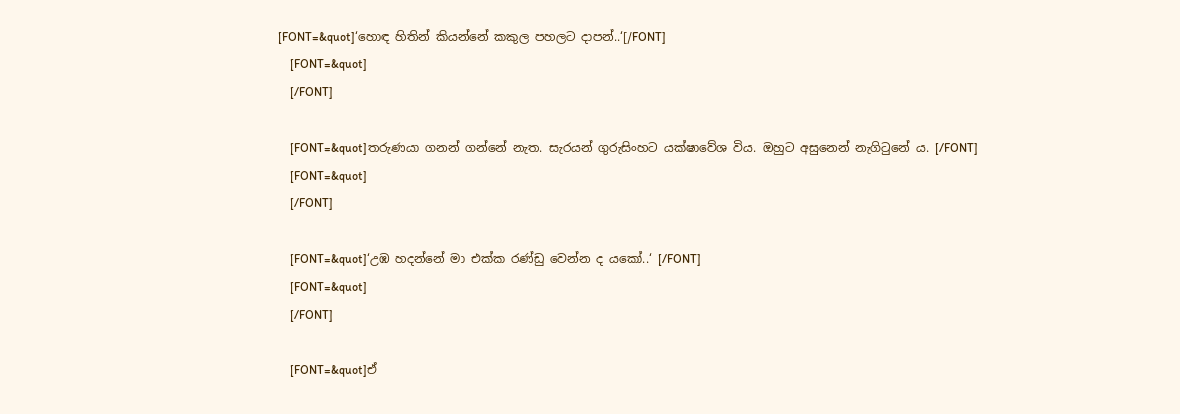[FONT=&quot]‘හොඳ හිතින් කියන්නේ කකුල පහලට දාපන්..‘[/FONT]
    [FONT=&quot]
    [/FONT]

    [FONT=&quot]තරුණයා ගනන් ගන්නේ නැත. සැරයන් ගුරුසිංහට යක්ෂාවේශ විය. ඔහුට අසුනෙන් නැගිටුනේ ය. [/FONT]
    [FONT=&quot]
    [/FONT]

    [FONT=&quot]‘උඹ හදන්නේ මා එක්ක රණ්ඩු වෙන්න ද යකෝ..‘ [/FONT]
    [FONT=&quot]
    [/FONT]

    [FONT=&quot]ඒ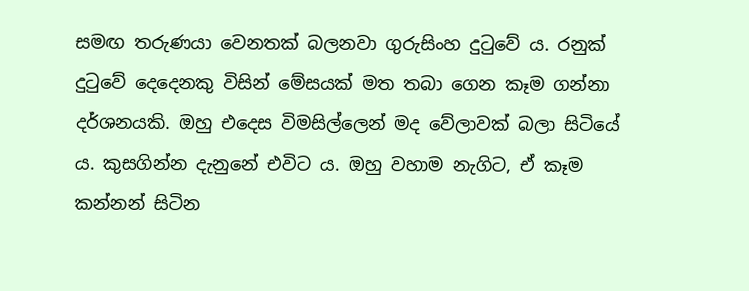සමඟ තරුණයා වෙනතක් බලනවා ගුරුසිංහ දුටුවේ ය. රනුක් දුටුවේ දෙදෙනකු විසින් මේසයක් මත තබා ගෙන කෑම ගන්නා දර්ශනයකි. ඔහු එදෙස විමසිල්ලෙන් මද වේලාවක් බලා සිටියේ ය. කුසගින්න දැනුනේ එවිට ය. ඔහු වහාම නැගිට, ඒ කෑම කන්නන් සිටින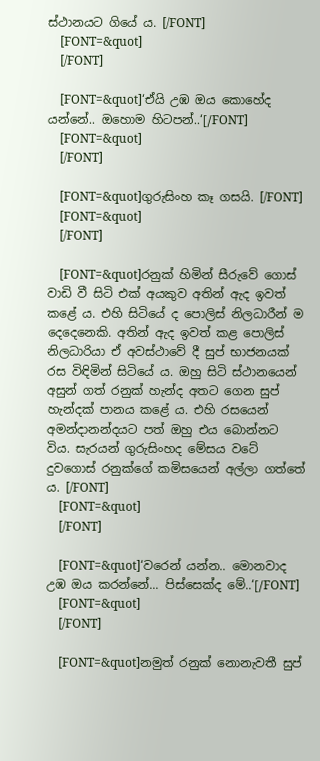ස්ථානයට ගියේ ය. [/FONT]
    [FONT=&quot]
    [/FONT]

    [FONT=&quot]‘ඒයි උඹ ඔය කොහේද යන්නේ.. ඔහොම හිටපන්..‘[/FONT]
    [FONT=&quot]
    [/FONT]

    [FONT=&quot]ගුරුසිංහ කෑ ගසයි. [/FONT]
    [FONT=&quot]
    [/FONT]

    [FONT=&quot]රනුක් හිමින් සීරුවේ ගොස් වාඩි වී සිටි එක් අයකුව අතින් ඇද ඉවත් කළේ ය. එහි සිටියේ ද පොලිස් නිලධාරීන් ම දෙදෙනෙකි. අතින් ඇද ඉවත් කළ පොලිස් නිලධාරියා ඒ අවස්ථාවේ දී සුප් භාජනයක් රස විඳිමින් සිටියේ ය. ඔහු සිටි ස්ථානයෙන් අසුන් ගත් රනුක් හැන්ද අතට ගෙන සුප් හැන්දක් පානය කළේ ය. එහි රසයෙන් අමන්දානන්දයට පත් ඔහු එය බොන්නට විය. සැරයන් ගුරුසිංහද මේසය වටේ දුවගොස් රනුක්ගේ කමිසයෙන් අල්ලා ගත්තේ ය. [/FONT]
    [FONT=&quot]
    [/FONT]

    [FONT=&quot]‘වරෙන් යන්න.. මොනවාද උඹ ඔය කරන්නේ... පිස්සෙක්ද මේ..‘[/FONT]
    [FONT=&quot]
    [/FONT]

    [FONT=&quot]නමුත් රනුක් නොනැවතී සුප්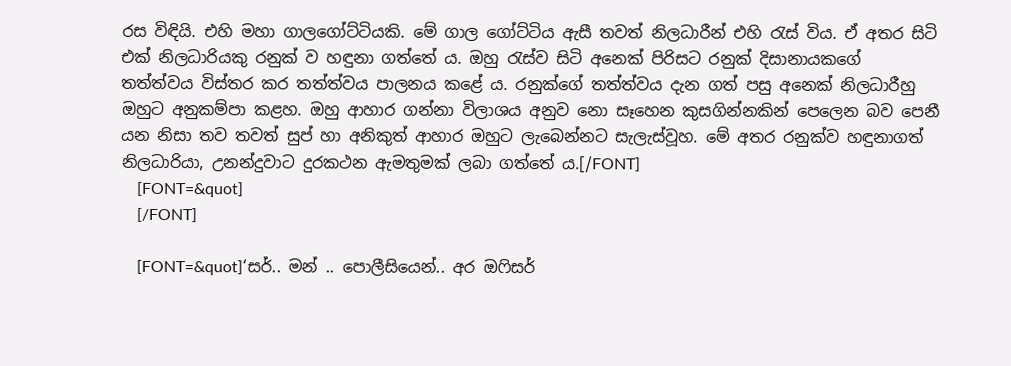රස විඳියි. එහි මහා ගාලගෝට්ටියකි. මේ ගාල ගෝට්ටිය ඇසී තවත් නිලධාරීන් එහි රැස් විය. ඒ අතර සිටි එක් නිලධාරියකු රනුක් ව හඳුනා ගත්තේ ය. ඔහු රැස්ව සිටි අනෙක් පිරිසට රනුක් දිසානායකගේ තත්ත්වය විස්තර කර තත්ත්වය පාලනය කළේ ය. රනුක්ගේ තත්ත්වය දැන ගත් පසු අනෙක් නිලධාරීහු ඔහුට අනුකම්පා කළහ. ඔහු ආහාර ගන්නා විලාශය අනුව නො සෑහෙන කුසගින්නකින් පෙලෙන බව පෙනී යන නිසා තව තවත් සුප් හා අනිකුත් ආහාර ඔහුට ලැබෙන්නට සැලැස්වූහ. මේ අතර රනුක්ව හඳුනාගත් නිලධාරියා, උනන්දුවාට දුරකථන ඇමතුමක් ලබා ගත්තේ ය.[/FONT]
    [FONT=&quot]
    [/FONT]

    [FONT=&quot]‘සර්.. මන් .. පොලීසියෙන්.. අර ඔෆිසර්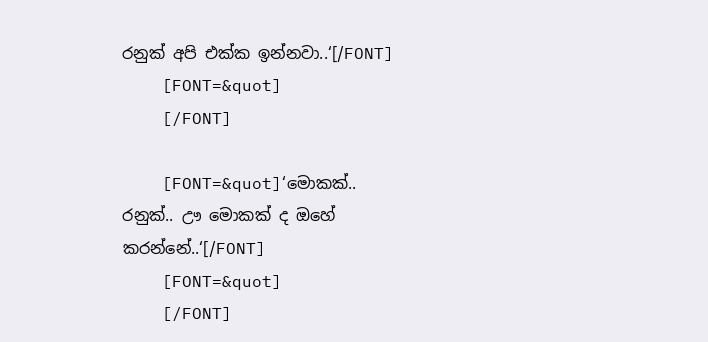රනුක් අපි එක්ක ඉන්නවා..‘[/FONT]
    [FONT=&quot]
    [/FONT]

    [FONT=&quot]‘මොකක්.. රනුක්.. ඌ මොකක් ද ඔහේ කරන්නේ..‘[/FONT]
    [FONT=&quot]
    [/FONT]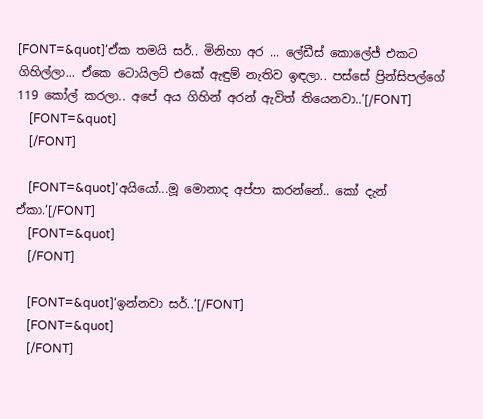[FONT=&quot]‘ඒක තමයි සර්.. මිනිහා අර ... ලේඩීස් කොලේජ් එකට ගිහිල්ලා... ඒකෙ ටොයිලට් එකේ ඇඳුම් නැතිව ඉඳලා.. පස්සේ ප්‍රින්සිපල්ගේ 119 කෝල් කරලා.. අපේ අය ගිහින් අරන් ඇවිත් තියෙනවා..‘[/FONT]
    [FONT=&quot]
    [/FONT]

    [FONT=&quot]‘අයියෝ...මූ මොනාද අප්පා කරන්නේ.. කෝ දැන් ඒකා.‘[/FONT]
    [FONT=&quot]
    [/FONT]

    [FONT=&quot]‘ඉන්නවා සර්..‘[/FONT]
    [FONT=&quot]
    [/FONT]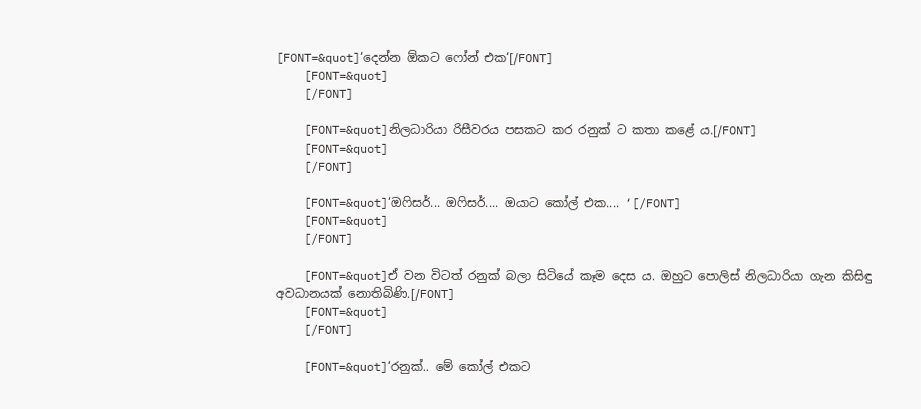[FONT=&quot]‘දෙන්න ඕකට ෆෝන් එක‘[/FONT]
    [FONT=&quot]
    [/FONT]

    [FONT=&quot]නිලධාරියා රිසීවරය පසකට කර රනුක් ට කතා කළේ ය.[/FONT]
    [FONT=&quot]
    [/FONT]

    [FONT=&quot]‘ඔෆිසර්... ඔෆිසර්.... ඔයාට කෝල් එක.... ‘[/FONT]
    [FONT=&quot]
    [/FONT]

    [FONT=&quot]ඒ වන විටත් රනුක් බලා සිටියේ කෑම දෙස ය. ඔහුට පොලිස් නිලධාරියා ගැන කිසිඳු අවධානයක් නොතිබිණි.[/FONT]
    [FONT=&quot]
    [/FONT]

    [FONT=&quot]‘රනුක්.. මේ කෝල් එකට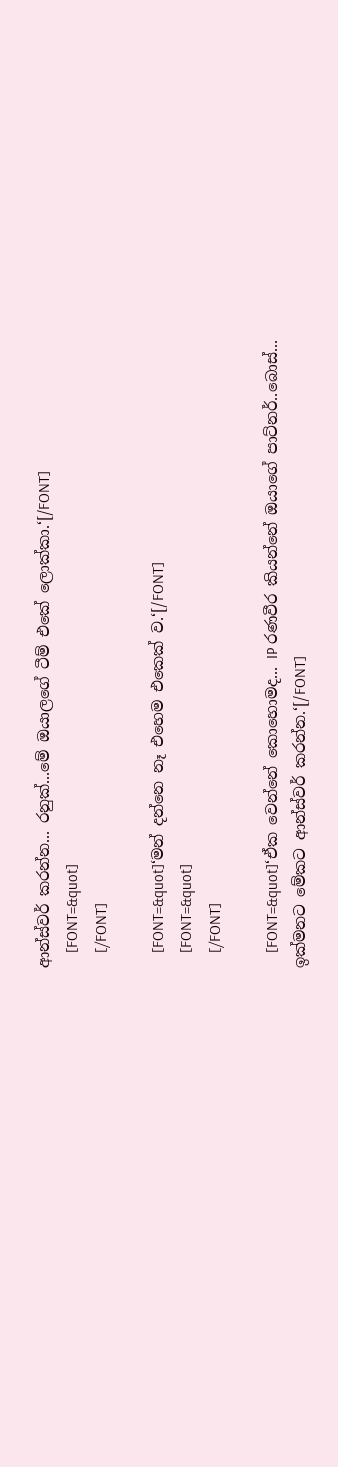ආන්ස්වර් කරන්න... රනුක්...මේ ඔයාලගේ ටීම් එකේ ලොක්කා.‘[/FONT]
    [FONT=&quot]
    [/FONT]

    [FONT=&quot]‘මන් දන්නෙ නෑ එහෙම එකෙක් ව.‘[/FONT]
    [FONT=&quot]
    [/FONT]

    [FONT=&quot]‘ඒක වෙන්නේ කොහොමද... IP රණවීර කියන්නේ ඔයාගේ පාට්නර්..බොස්... ඉක්මනට මේකට ආන්ස්වර් කරන්න.‘[/FONT]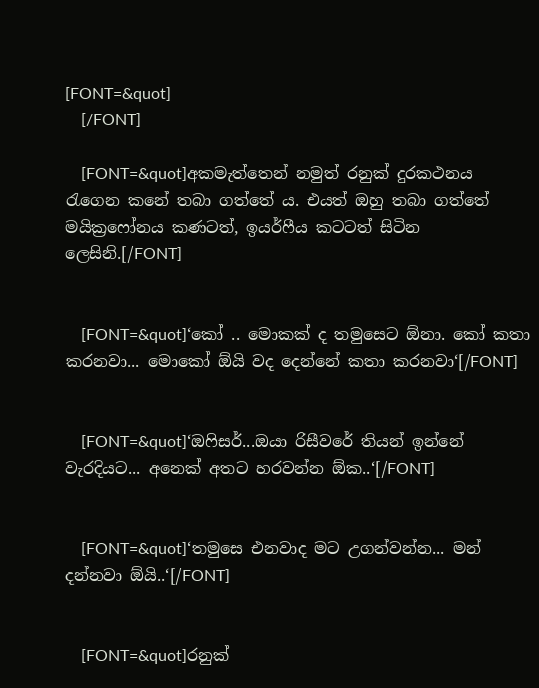[FONT=&quot]
    [/FONT]

    [FONT=&quot]අකමැත්තෙන් නමුත් රනුක් දුරකථනය රැගෙන කනේ තබා ගත්තේ ය. එයත් ඔහු තබා ගත්තේ මයික්‍රෆෝනය කණටත්, ඉයර්ෆීය කටටත් සිටින ලෙසිනි.[/FONT]


    [FONT=&quot]‘කෝ .. මොකක් ද තමුසෙට ඕනා. කෝ කතා කරනවා... මොකෝ ඕයි වද දෙන්නේ කතා කරනවා‘[/FONT]


    [FONT=&quot]‘ඔෆිසර්...ඔයා රිසීවරේ තියන් ඉන්නේ වැරදියට... අනෙක් අතට හරවන්න ඕක..‘[/FONT]


    [FONT=&quot]‘තමුසෙ එනවාද මට උගන්වන්න... මන් දන්නවා ඕයි..‘[/FONT]


    [FONT=&quot]රනුක්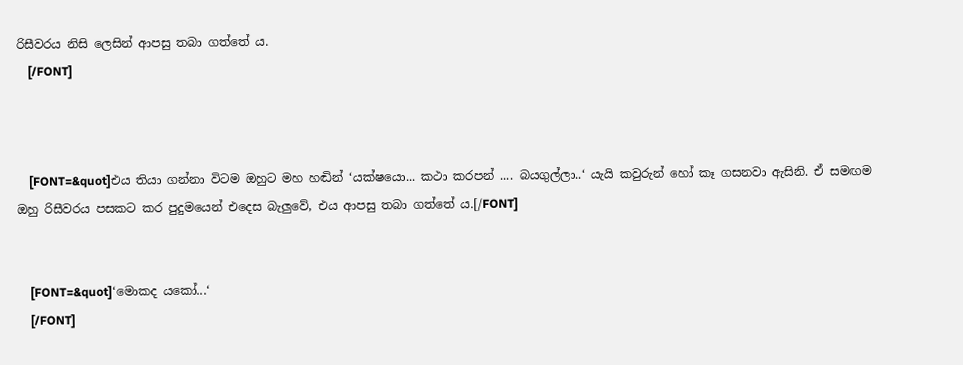රිසීවරය නිසි ලෙසින් ආපසු තබා ගත්තේ ය.
    [/FONT]



    [FONT=&quot]එය තියා ගන්නා විටම ඔහුට මහ හඬින් ‘යක්ෂයො... කථා කරපන් .... බයගුල්ලා..‘ යැයි කවුරුන් හෝ කෑ ගසනවා ඇසිනි. ඒ සමඟම ඔහු රිසීවරය පසකට කර පුදුමයෙන් එදෙස බැලුවේ, එය ආපසු තබා ගත්තේ ය.[/FONT]


    [FONT=&quot]‘මොකද යකෝ...‘
    [/FONT]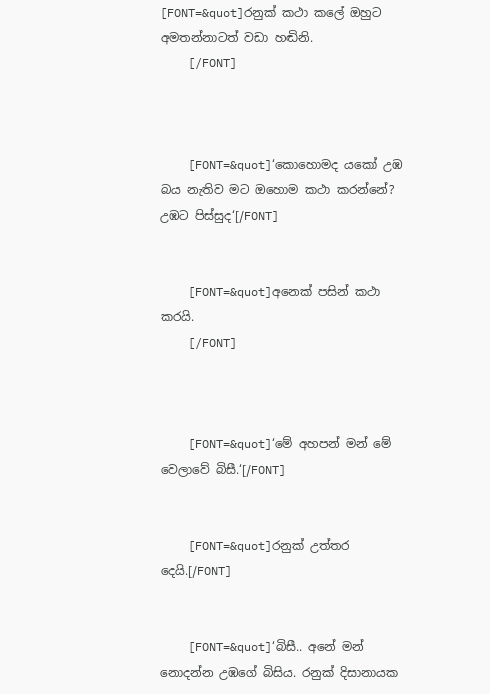[FONT=&quot]රනුක් කථා කලේ ඔහුට අමතන්නාටත් වඩා හඬිනි.
    [/FONT]



    [FONT=&quot]‘කොහොමද යකෝ උඹ බය නැතිව මට ඔහොම කථා කරන්නේ? උඹට පිස්සුද‘[/FONT]


    [FONT=&quot]අනෙක් පසින් කථා කරයි.
    [/FONT]



    [FONT=&quot]‘මේ අහපන් මන් මේ වෙලාවේ බිසී.‘[/FONT]


    [FONT=&quot]රනුක් උත්තර දෙයි.[/FONT]


    [FONT=&quot]‘බිසී.. අනේ මන් නොදන්න උඹගේ බිසිය. රනුක් දිසානායක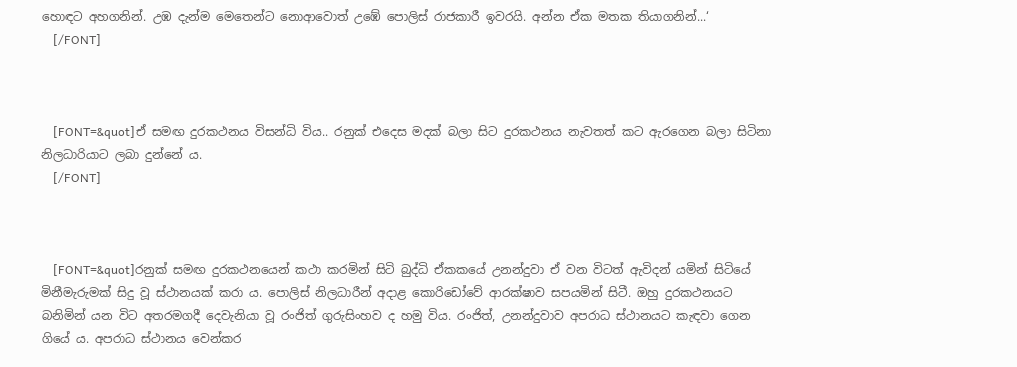හොඳට අහගනින්. උඹ දැන්ම මෙතෙන්ට නොආවොත් උඹේ පොලිස් රාජකාරී ඉවරයි. අන්න ඒක මතක තියාගනින්...‘
    [/FONT]



    [FONT=&quot]ඒ සමඟ දුරකථනය විසන්ධි විය.. රනුක් එදෙස මදක් බලා සිට දුරකථනය නැවතත් කට ඇරගෙන බලා සිටිනා නිලධාරියාට ලබා දුන්නේ ය.
    [/FONT]



    [FONT=&quot]රනුක් සමඟ දුරකථනයෙන් කථා කරමින් සිටි බුද්ධි ඒකකයේ උනන්දුවා ඒ වන විටත් ඇවිදන් යමින් සිටියේ මිනීමැරුමක් සිදු වූ ස්ථානයක් කරා ය. පොලිස් නිලධාරීන් අදාළ කොරිඩෝවේ ආරක්ෂාව සපයමින් සිටී. ඔහු දුරකථනයට බනිමින් යන විට අතරමගදී දෙවැනියා වූ රංජිත් ගුරුසිංහව ද හමු විය. රංජිත්, උනන්දුවාව අපරාධ ස්ථානයට කැඳවා ගෙන ගියේ ය. අපරාධ ස්ථානය වෙන්කර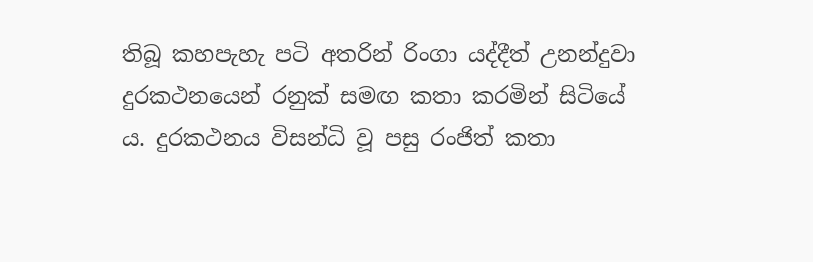තිබූ කහපැහැ පටි අතරින් රිංගා යද්දීත් උනන්දුවා දුරකථනයෙන් රනුක් සමඟ කතා කරමින් සිටියේ ය. දුරකථනය විසන්ධි වූ පසු රංජිත් කතා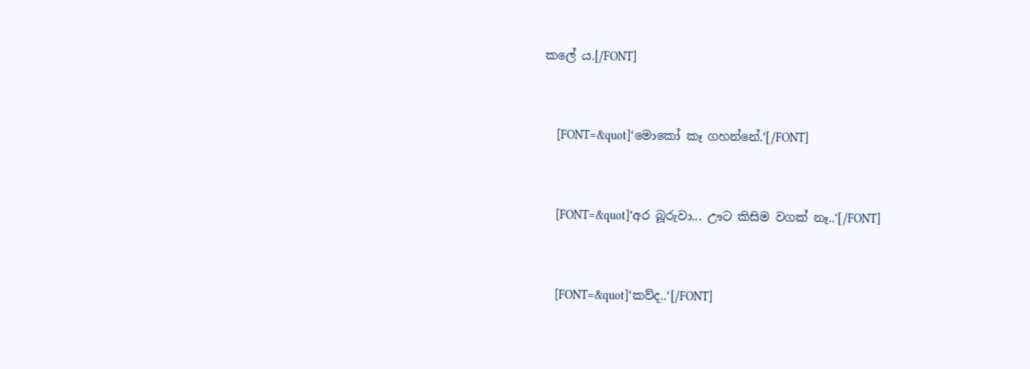කලේ ය.[/FONT]


    [FONT=&quot]‘මොකෝ කෑ ගහන්නේ.‘[/FONT]


    [FONT=&quot]‘අර බූරුවා... ඌට කිසිම වගක් නෑ..‘[/FONT]


    [FONT=&quot]‘කව්ද..‘[/FONT]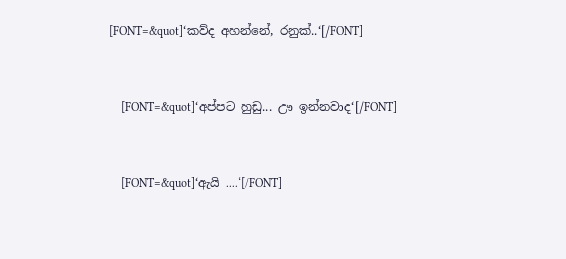[FONT=&quot]‘කව්ද අහන්නේ, රනුක්..‘[/FONT]


    [FONT=&quot]‘අප්පට හුඩු... ඌ ඉන්නවාද‘[/FONT]


    [FONT=&quot]‘ඇයි ....‘[/FONT]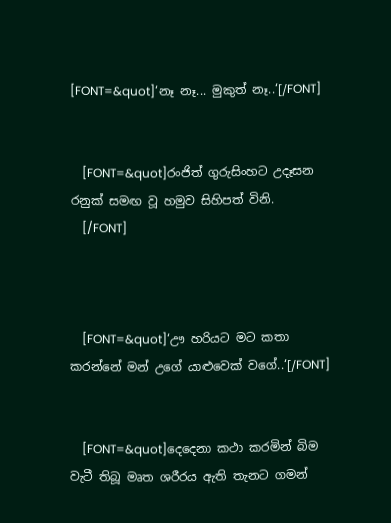[FONT=&quot]‘නෑ නෑ... මුකුත් නෑ..‘[/FONT]


    [FONT=&quot]රංජිත් ගුරුසිංහට උදෑසන රනුක් සමඟ වූ හමුව සිහිපත් විනි.
    [/FONT]



    [FONT=&quot]‘ඌ හරියට මට කතා කරන්නේ මන් උගේ යාළුවෙක් වගේ..‘[/FONT]


    [FONT=&quot]දෙදෙනා කථා කරමින් බිම වැටී තිබූ මෘත ශරීරය ඇති තැනට ගමන්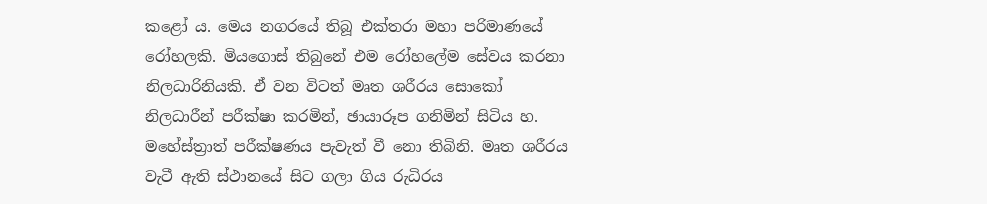කළෝ ය. මෙය නගරයේ තිබූ එක්තරා මහා පරිමාණයේ රෝහලකි. මියගොස් තිබුනේ එම රෝහලේම සේවය කරනා නිලධාරිනියකි. ඒ වන විටත් මෘත ශරීරය සොකෝ නිලධාරීන් පරීක්ෂා කරමින්, ඡායාරූප ගනිමින් සිටිය හ. මහේස්ත්‍රාත් පරීක්ෂණය පැවැත් වී නො තිබිනි. මෘත ශරීරය වැටී ඇති ස්ථානයේ සිට ගලා ගිය රුධිරය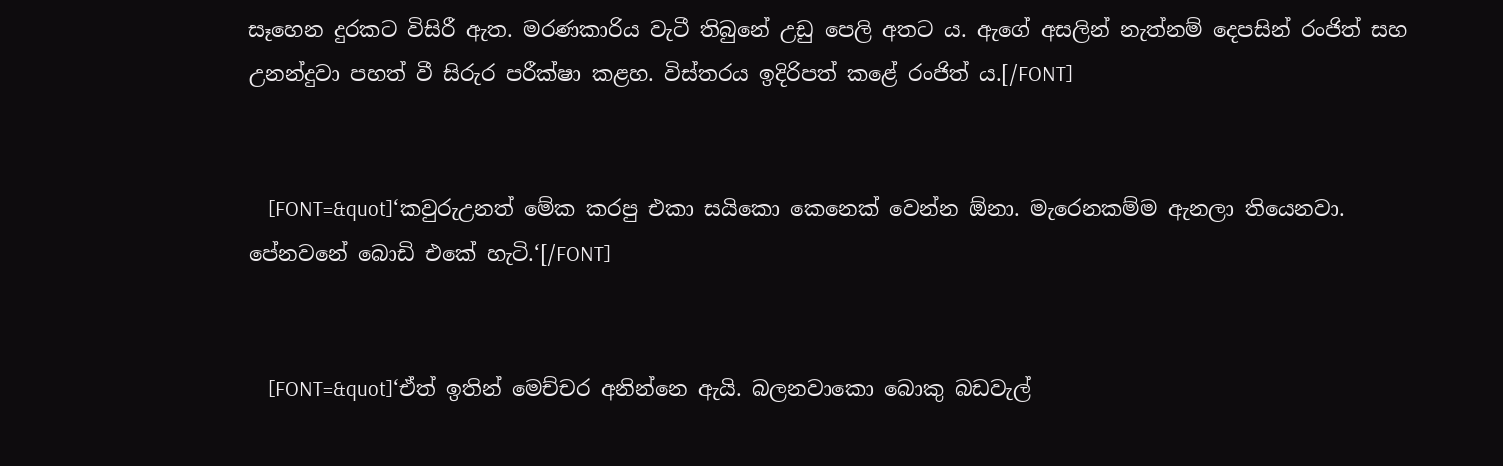සෑහෙන දුරකට විසිරී ඇත. මරණකාරිය වැටී තිබුනේ උඩු පෙලි අතට ය. ඇගේ අසලින් නැත්නම් දෙපසින් රංජිත් සහ උනන්දුවා පහත් වී සිරුර පරීක්ෂා කළහ. විස්තරය ඉදිරිපත් කළේ රංජිත් ය.[/FONT]


    [FONT=&quot]‘කවුරුඋනත් මේක කරපු එකා සයිකො කෙනෙක් වෙන්න ඕනා. මැරෙනකම්ම ඇනලා තියෙනවා. පේනවනේ බොඩි එකේ හැටි.‘[/FONT]


    [FONT=&quot]‘ඒත් ඉතින් මෙච්චර අනින්නෙ ඇයි. බලනවාකො බොකු බඩවැල්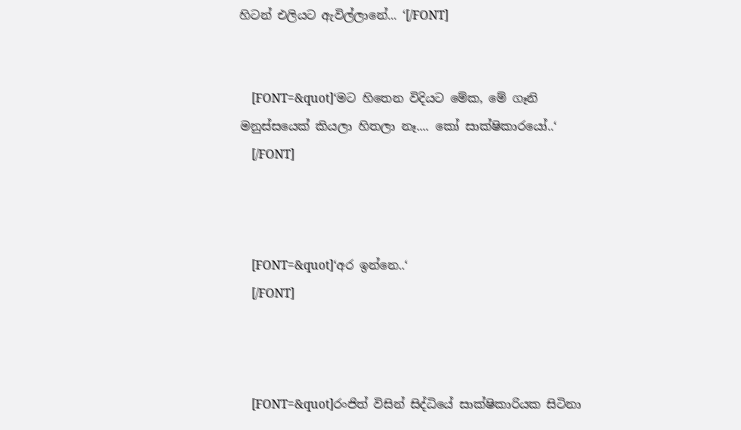හිටන් එලියට ඇවිල්ලානේ... ‘[/FONT]


    [FONT=&quot]‘මට හිතෙන විදියට මේක, මේ ගෑනි මනුස්සයෙක් කියලා හිතලා නෑ.... කෝ සාක්ෂිකාරයෝ..‘
    [/FONT]



    [FONT=&quot]‘අර ඉන්නෙ..‘
    [/FONT]



    [FONT=&quot]රංජිත් විසින් සිද්ධියේ සාක්ෂිකාරියක සිටිනා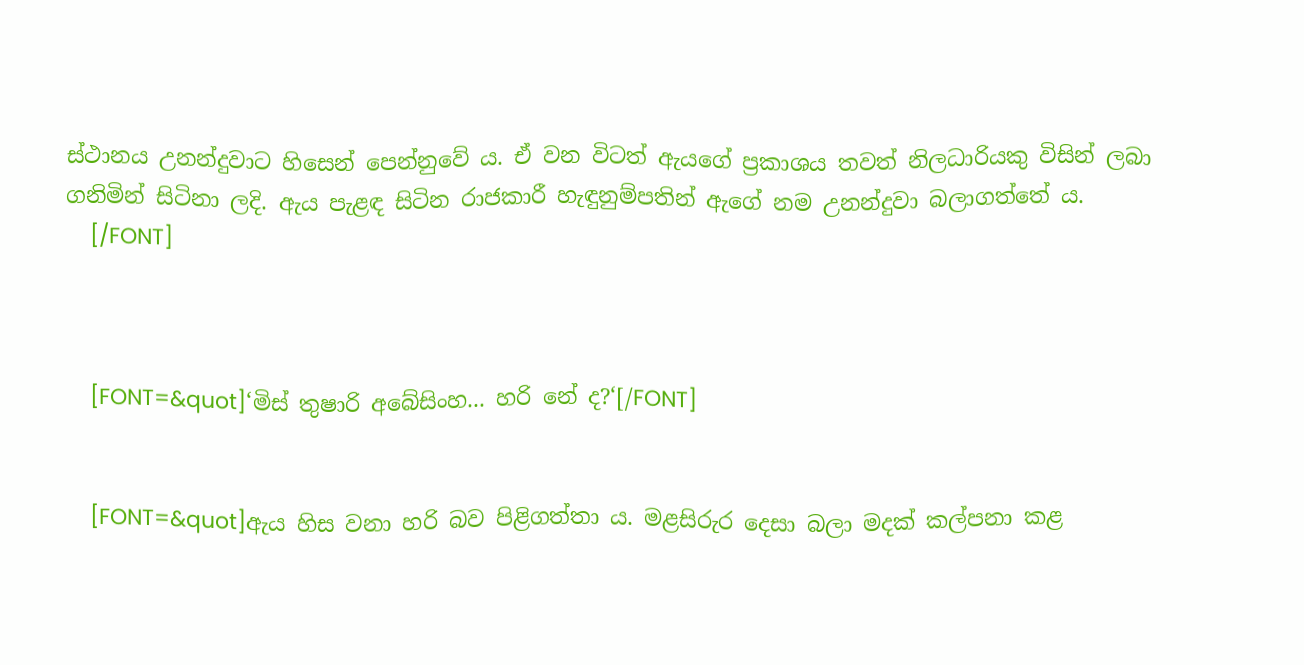ස්ථානය උනන්දුවාට හිසෙන් පෙන්නුවේ ය. ඒ වන විටත් ඇයගේ ප්‍රකාශය තවත් නිලධාරියකු විසින් ලබා ගනිමින් සිටිනා ලදි. ඇය පැළඳ සිටින රාජකාරී හැඳුනුම්පතින් ඇගේ නම උනන්දුවා බලාගත්තේ ය.
    [/FONT]



    [FONT=&quot]‘මිස් තුෂාරි අබේසිංහ... හරි නේ ද?‘[/FONT]


    [FONT=&quot]ඇය හිස වනා හරි බව පිළිගත්තා ය. මළසිරුර දෙසා බලා මදක් කල්පනා කළ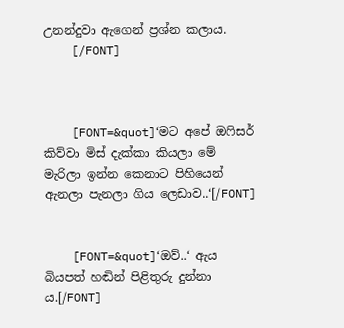උනන්දුවා ඇගෙන් ප්‍රශ්න කලාය.
    [/FONT]



    [FONT=&quot]‘මට අපේ ඔෆිසර් කිව්වා මිස් දැක්කා කියලා මේ මැරිලා ඉන්න කෙනාට පිහියෙන් ඇනලා පැනලා ගිය ලෙඩාව..‘[/FONT]


    [FONT=&quot]‘ඔව්..‘ ඇය බියපත් හඬින් පිළිතුරු දුන්නා ය.[/FONT]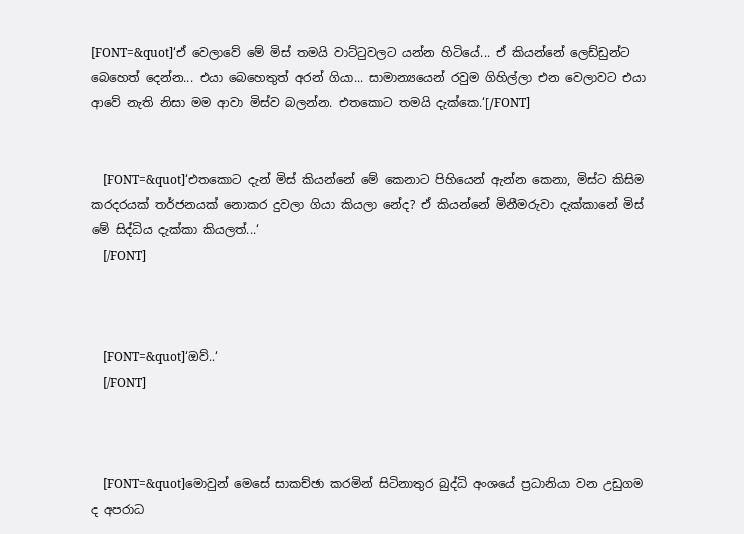[FONT=&quot]‘ඒ වෙලාවේ මේ මිස් තමයි වාට්ටුවලට යන්න හිටියේ... ඒ කියන්නේ ලෙඩ්ඩුන්ට බෙහෙත් දෙන්න... එයා බෙහෙතුත් අරන් ගියා... සාමාන්‍යයෙන් රවුම ගිහිල්ලා එන වෙලාවට එයා ආවේ නැති නිසා මම ආවා මිස්ව බලන්න. එතකොට තමයි දැක්කෙ.‘[/FONT]


    [FONT=&quot]‘එතකොට දැන් මිස් කියන්නේ මේ කෙනාට පිහියෙන් ඇන්න කෙනා, මිස්ට කිසිම කරදරයක් තර්ජනයක් නොකර දුවලා ගියා කියලා නේද? ඒ කියන්නේ මිනීමරුවා දැක්කානේ මිස් මේ සිද්ධිය දැක්කා කියලත්...‘
    [/FONT]



    [FONT=&quot]‘ඔව්..‘
    [/FONT]



    [FONT=&quot]මොවුන් මෙසේ සාකච්ඡා කරමින් සිටිනාතුර බුද්ධි අංශයේ ප්‍රධානියා වන උඩුගම ද අපරාධ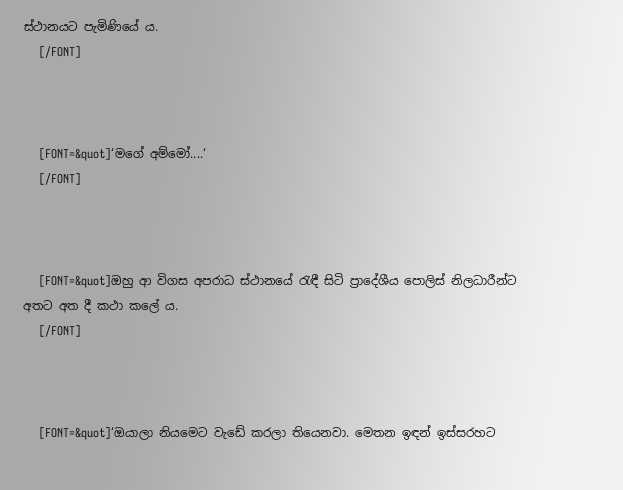ස්ථානයට පැමිණියේ ය.
    [/FONT]



    [FONT=&quot]‘මගේ අම්මෝ....‘
    [/FONT]



    [FONT=&quot]ඔහු ආ විගස අපරාධ ස්ථානයේ රැඳී සිටි ප්‍රාදේශීය පොලිස් නිලධාරීන්ට අතට අත දී කථා කලේ ය.
    [/FONT]



    [FONT=&quot]‘ඔයාලා නියමෙට වැඩේ කරලා තියෙනවා. මෙතන ඉඳන් ඉස්සරහට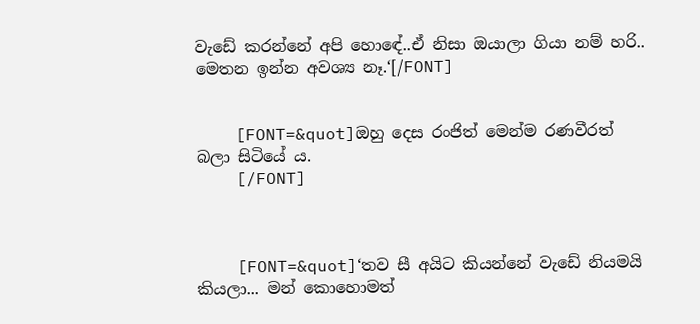වැඩේ කරන්නේ අපි හොඳේ..ඒ නිසා ඔයාලා ගියා නම් හරි.. මෙතන ඉන්න අවශ්‍ය නෑ.‘[/FONT]


    [FONT=&quot]ඔහු දෙස රංජිත් මෙන්ම රණවීරත් බලා සිටියේ ය.
    [/FONT]



    [FONT=&quot]‘තව සී අයිට කියන්නේ වැඩේ නියමයි කියලා... මන් කොහොමත්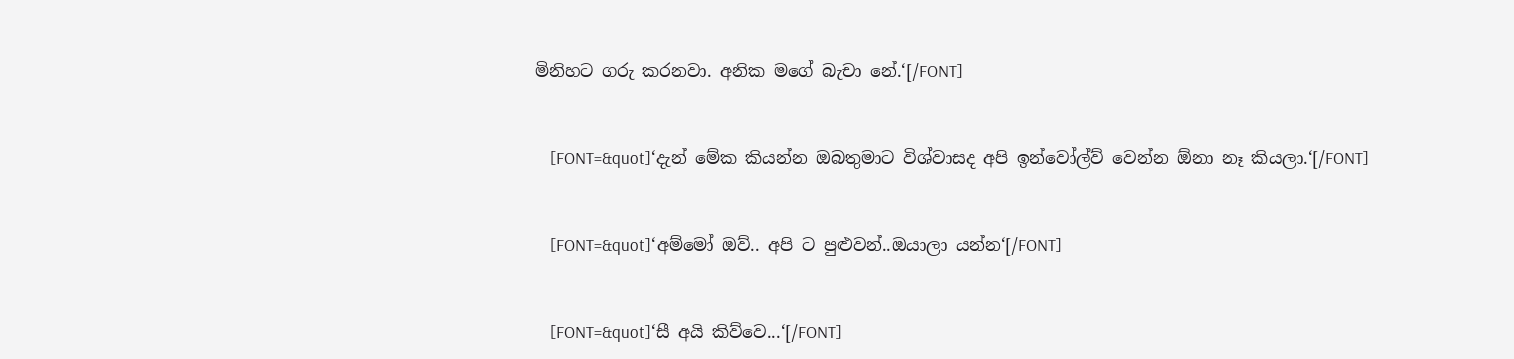මිනිහට ගරු කරනවා. අනික මගේ බැචා නේ.‘[/FONT]


    [FONT=&quot]‘දැන් මේක කියන්න ඔබතුමාට විශ්වාසද අපි ඉන්වෝල්ව් වෙන්න ඕනා නෑ කියලා.‘[/FONT]


    [FONT=&quot]‘අම්මෝ ඔව්.. අපි ට පුළුවන්..ඔයාලා යන්න‘[/FONT]


    [FONT=&quot]‘සී අයි කිව්වෙ...‘[/FONT]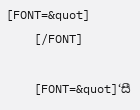[FONT=&quot]
    [/FONT]

    [FONT=&quot]‘සී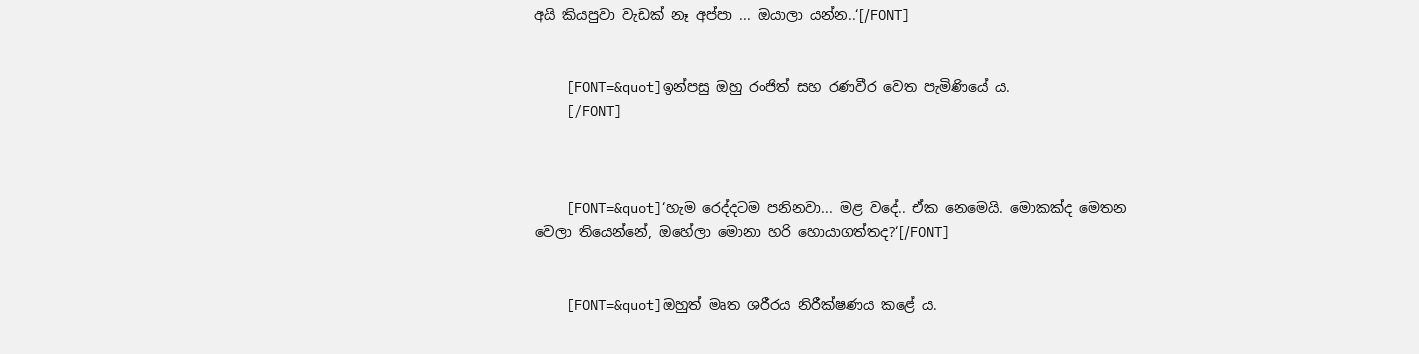අයි කියපුවා වැඩක් නෑ අප්පා ... ඔයාලා යන්න..‘[/FONT]


    [FONT=&quot]ඉන්පසු ඔහු රංජිත් සහ රණවීර වෙත පැමිණියේ ය.
    [/FONT]



    [FONT=&quot]‘හැම රෙද්දටම පනිනවා... මළ වදේ.. ඒක නෙමෙයි. මොකක්ද මෙතන වෙලා තියෙන්නේ, ඔහේලා මොනා හරි හොයාගත්තද?‘[/FONT]


    [FONT=&quot]ඔහුත් මෘත ශරීරය නිරීක්ෂණය කළේ ය.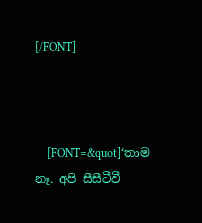[/FONT]



    [FONT=&quot]‘තාම නෑ. අපි සීසීටීවී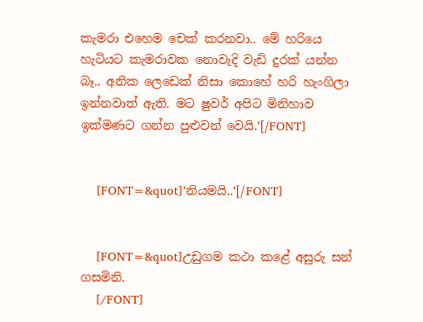කැමරා එහෙම චෙක් කරනවා.. මේ හරියෙ හැටියට කැමරාවක නොවැදි වැඩි දුරක් යන්න බෑ.. අනික ලෙඩෙක් නිසා කොහේ හරි හැංගිලා ඉන්නවාත් ඇති. මට ෂුවර් අපිට මිනිහාව ඉක්මණට ගන්න පුළුවන් වෙයි.‘[/FONT]


    [FONT=&quot]‘නියමයි..‘[/FONT]


    [FONT=&quot]උඩුගම කථා කළේ අසුරු සන් ගසමිනි.
    [/FONT]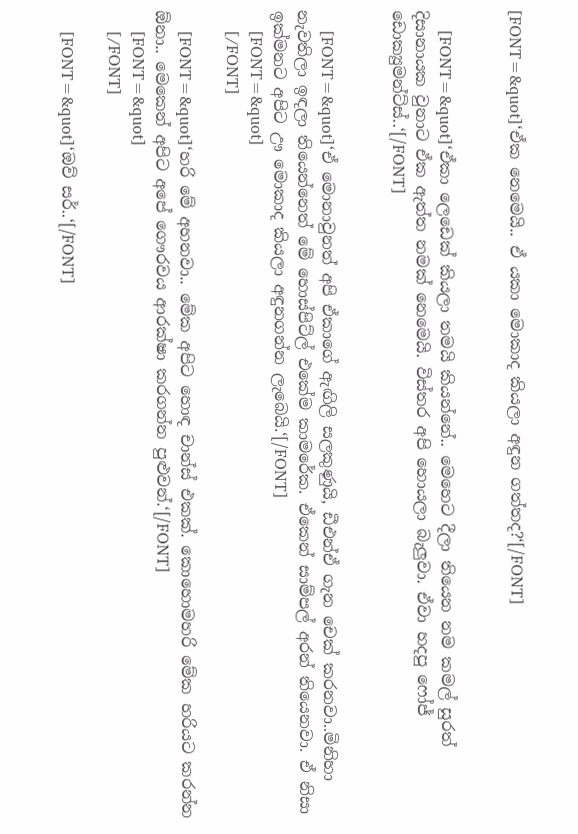[FONT=&quot]‘ඒක නෙමෙයි.. ඒ යකා මොකාද කියලා අඳුන ගත්තද?‘[/FONT]


    [FONT=&quot]‘ඒකා ලෙඩෙක් කියලා තමයි කියන්නේ.. මෙහෙට දීලා තියෙන නම කමල් සුරත් දිසානායක වුනාට ඒක ඇත්ත නමක් නෙමෙයි. විස්තර අපි හොයලා බැලුවා. ඒවා හදපු ෆෝජ් ඩොක්‍යුමන්ට්ස්..‘[/FONT]


    [FONT=&quot]‘ඒ මොනාවුනත් අපි ඒකාගේ ඇඟිලි සලකුණුයි, ඩීඑන්ඒ ගැන චෙක් කරනවා..මිනිහා නැවතිලා ඉඳලා තියෙන්නෙත් මේ හොස්පිට්ල් එකේම කාමරේක. ඒකෙන් සාම්පල් අරන් තියෙනවා. ඒ නිසා ඉක්මනට අපිට ඌ මොකාද කියලා අඳුනගන්න ලැබෙයි.‘[/FONT]
    [FONT=&quot]
    [/FONT]

    [FONT=&quot]‘හරි මේ අහනවා.. මේක අපිට හොඳ චාන්ස් එකක්. කොහොමහරි මේක හරියට කරන්න ඕනා.. මෙකෙන් අපිට අපේ ගෞරවය ආරක්ෂා කරගන්න පුළුවන්.‘[/FONT]
    [FONT=&quot]
    [/FONT]

    [FONT=&quot]‘ඔව් සර්..‘[/FONT]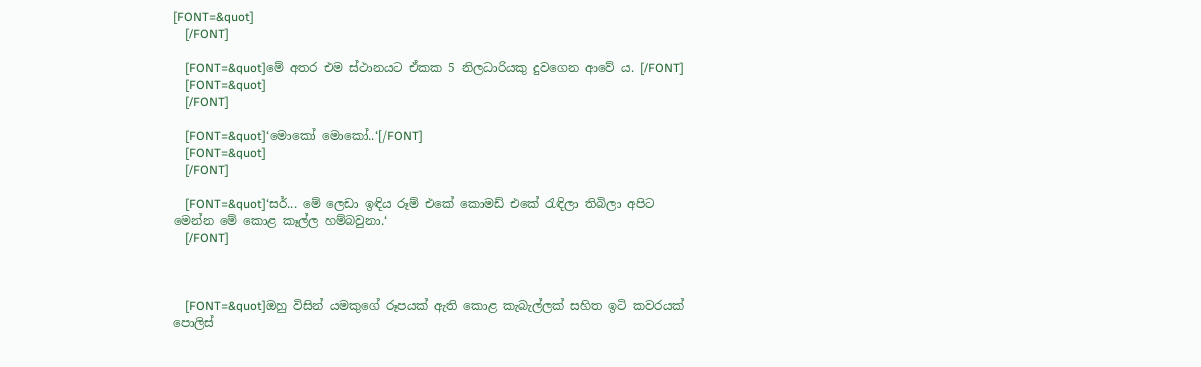[FONT=&quot]
    [/FONT]

    [FONT=&quot]මේ අතර එම ස්ථානයට ඒකක 5 නිලධාරියකු දුවගෙන ආවේ ය. [/FONT]
    [FONT=&quot]
    [/FONT]

    [FONT=&quot]‘මොකෝ මොකෝ..‘[/FONT]
    [FONT=&quot]
    [/FONT]

    [FONT=&quot]‘සර්... මේ ලෙඩා ඉඳිය රූම් එකේ කොමඩ් එකේ රැඳිලා තිබිලා අපිට මෙන්න මේ කොළ කෑල්ල හම්බවුනා.‘
    [/FONT]



    [FONT=&quot]ඔහු විසින් යමකුගේ රූපයක් ඇති කොළ කැබැල්ලක් සහිත ඉටි කවරයක් පොලිස්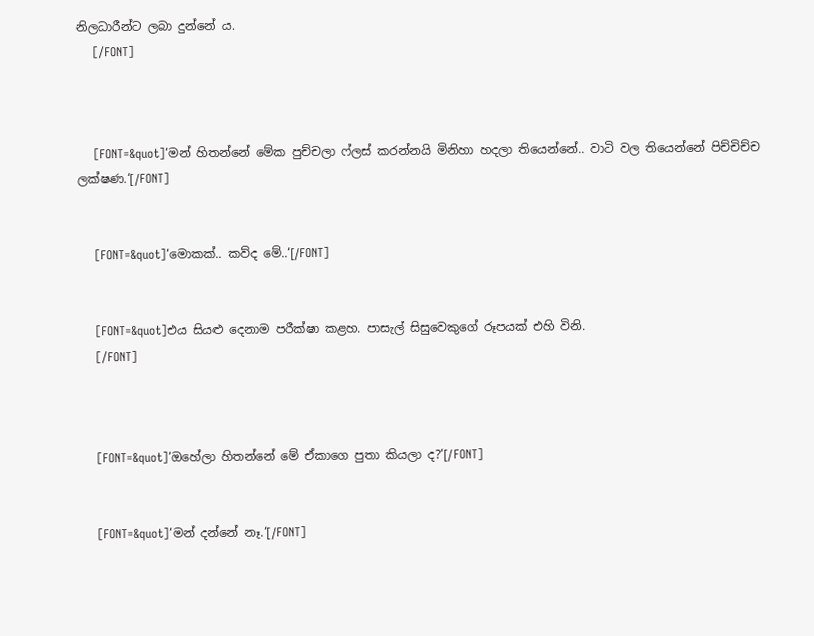නිලධාරීන්ට ලබා දුන්නේ ය.
    [/FONT]



    [FONT=&quot]‘මන් හිතන්නේ මේක පුච්චලා ෆ්ලස් කරන්නයි මිනිහා හදලා තියෙන්නේ.. වාටි වල තියෙන්නේ පිච්චිච්ච ලක්ෂණ.‘[/FONT]


    [FONT=&quot]‘මොකක්.. කව්ද මේ..‘[/FONT]


    [FONT=&quot]එය සියළු දෙනාම පරීක්ෂා කළහ. පාසැල් සිසුවෙකුගේ රූපයක් එහි විනි.
    [/FONT]



    [FONT=&quot]‘ඔහේලා හිතන්නේ මේ ඒකාගෙ පුතා කියලා ද?‘[/FONT]


    [FONT=&quot]‘මන් දන්නේ නෑ.‘[/FONT]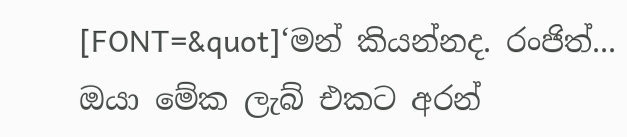[FONT=&quot]‘මන් කියන්නද. රංජිත්... ඔයා මේක ලැබ් එකට අරන්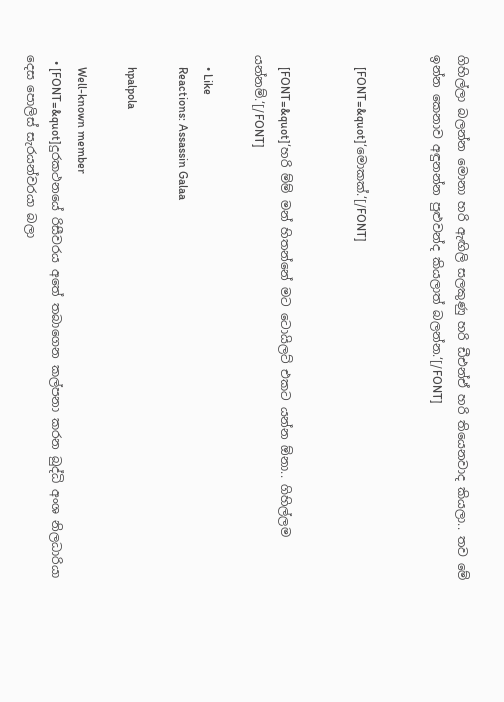ගිහිල්ලා බලන්න මොනා හරි ඇඟිලි සලකුණු හරි ඩීඑන්ඒ හරි තියෙනවාද කියලා.. තව මේ ඉන්න කෙනාව අඳුනන්න පුළුවන්ද කියලාත් බලන්න.‘[/FONT]


    [FONT=&quot]‘මොකක්.‘[/FONT]


    [FONT=&quot]‘හරි ම්ම් මන් හිතන්නේ මට ටොයිලට් එකට යන්න ඕනා.. ගිහිල්ලම යන්නම්.‘[/FONT]

    • Like
    Reactions: Assassin Galaa

    hpalpola

    Well-known member
  • [FONT=&quot]දුරකථනයේ රිසීවරය අතේ තබාගෙන කල්පනා කරන බුද්ධි අංශ නිලධාරියා දෙස පොලිස් සැරයන්වරයා බලා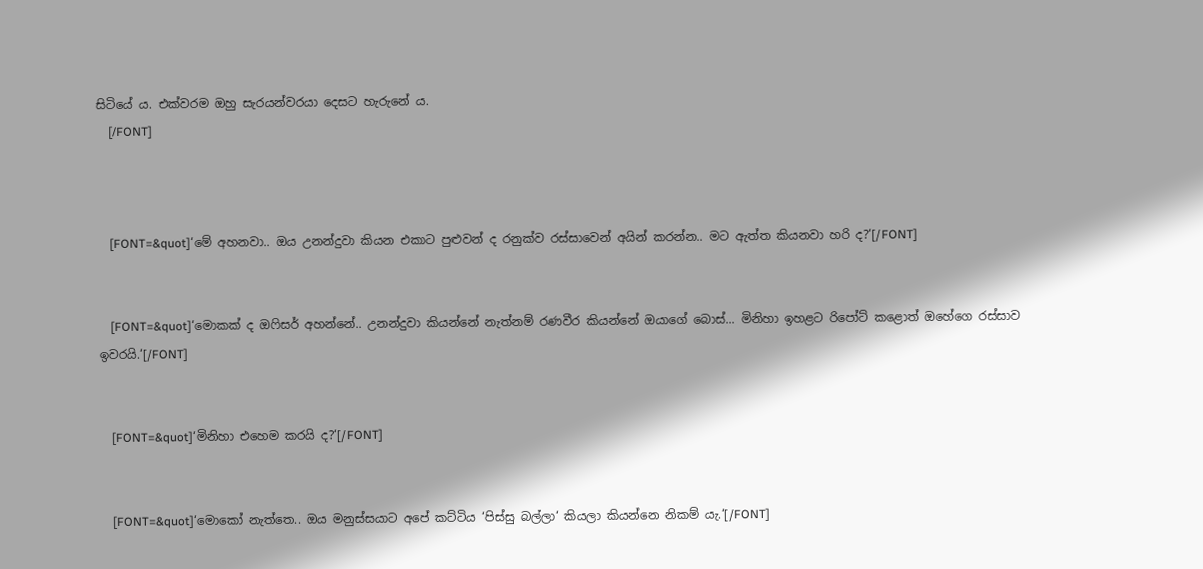සිටියේ ය. එක්වරම ඔහු සැරයන්වරයා දෙසට හැරුනේ ය.
    [/FONT]



    [FONT=&quot]‘මේ අහනවා.. ඔය උනන්දුවා කියන එකාට පුළුවන් ද රනුක්ව රස්සාවෙන් අයින් කරන්න.. මට ඇත්ත කියනවා හරි ද?‘[/FONT]


    [FONT=&quot]‘මොකක් ද ඔෆිසර් අහන්නේ.. උනන්දුවා කියන්නේ නැත්නම් රණවීර කියන්නේ ඔයාගේ බොස්... මිනිහා ඉහළට රිපෝට් කළොත් ඔහේගෙ රස්සාව ඉවරයි.‘[/FONT]


    [FONT=&quot]‘මිනිහා එහෙම කරයි ද?‘[/FONT]


    [FONT=&quot]‘මොකෝ නැත්තෙ.. ඔය මනුස්සයාට අපේ කට්ටිය ‘පිස්සු බල්ලා‘ කියලා කියන්නෙ නිකම් යැ.‘[/FONT]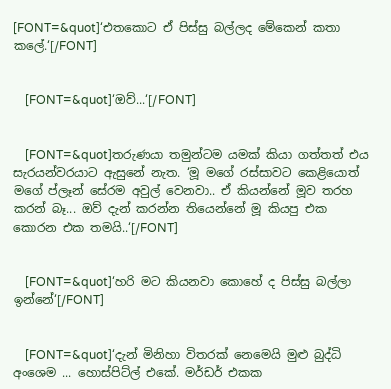[FONT=&quot]‘එතකොට ඒ පිස්සු බල්ලද මේකෙන් කතා කලේ.‘[/FONT]


    [FONT=&quot]‘ඔව්...‘[/FONT]


    [FONT=&quot]තරුණයා තමුන්ටම යමක් කියා ගත්තත් එය සැරයන්වරයාට ඇසුනේ නැත. ‘මූ මගේ රස්සාවට කෙළියොත් මගේ ප්ලෑන් සේරම අවුල් වෙනවා.. ඒ කියන්නේ මූව තරහ කරන් බෑ... ඔව් දැන් කරන්න තියෙන්නේ මූ කියපු එක කොරන එක තමයි..‘[/FONT]


    [FONT=&quot]‘හරි මට කියනවා කොහේ ද පිස්සු බල්ලා ඉන්නේ‘[/FONT]


    [FONT=&quot]‘දැන් මිනිහා විතරක් නෙමෙයි මුළු බුද්ධි අංශෙම ... හොස්පිට්ල් එකේ. මර්ඩර් එකක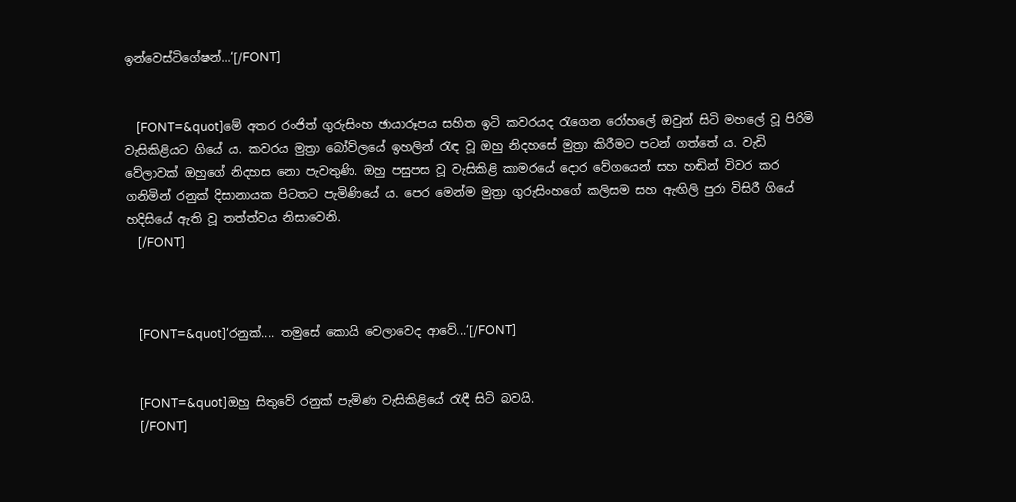ඉන්වෙස්ටිගේෂන්...‘[/FONT]


    [FONT=&quot]මේ අතර රංජිත් ගුරුසිංහ ඡායාරූපය සහිත ඉටි කවරයද රැගෙන රෝහලේ ඔවුන් සිටි මහලේ වූ පිරිමි වැසිකිළියට ගියේ ය. කවරය මුත්‍රා බෝව්ලයේ ඉහලින් රැඳ වූ ඔහු නිදහසේ මුත්‍රා කිරීමට පටන් ගත්තේ ය. වැඩි වේලාවක් ඔහුගේ නිදහස නො පැවතුණි. ඔහු පසුපස වූ වැසිකිළි කාමරයේ දොර වේගයෙන් සහ හඬින් විවර කර ගනිමින් රනුක් දිසානායක පිටතට පැමිණියේ ය. පෙර මෙන්ම මුත්‍රා ගුරුසිංහගේ කලිසම සහ ඇඟිලි පුරා විසිරී ගියේ හදිසියේ ඇති වූ තත්ත්වය නිසාවෙනි.
    [/FONT]



    [FONT=&quot]‘රනුක්.... තමුසේ කොයි වෙලාවෙද ආවේ...‘[/FONT]


    [FONT=&quot]ඔහු සිතුවේ රනුක් පැමිණ වැසිකිළියේ රැඳී සිටි බවයි.
    [/FONT]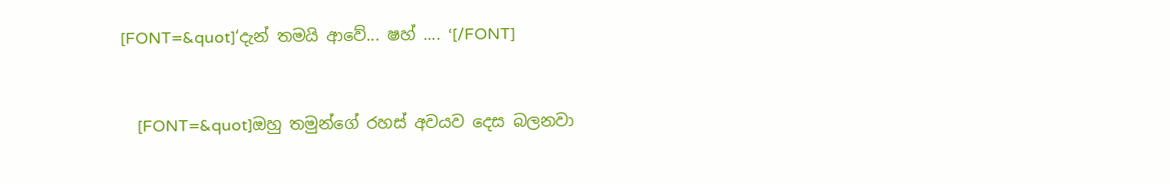[FONT=&quot]‘දැන් තමයි ආවේ... ෂහ් .... ‘[/FONT]


    [FONT=&quot]ඔහු තමුන්ගේ රහස් අවයව දෙස බලනවා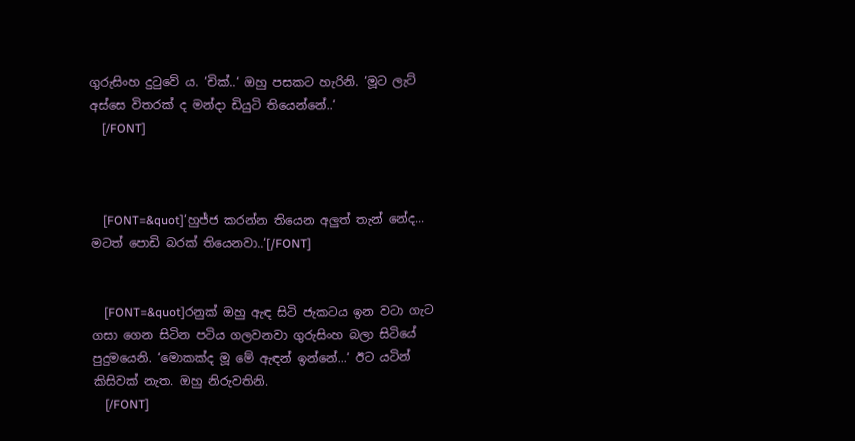ගුරුසිංහ දුටුවේ ය. ‘චික්..‘ ඔහු පසකට හැරිනි. ‘මූට ලැට් අස්සෙ විතරක් ද මන්දා ඩියුටි තියෙන්නේ..‘
    [/FONT]



    [FONT=&quot]‘හුජ්ජ කරන්න තියෙන අලුත් තැන් නේද... මටත් පොඩි බරක් තියෙනවා..‘[/FONT]


    [FONT=&quot]රනුක් ඔහු ඇඳ සිටි ජැකටය ඉන වටා ගැට ගසා ගෙන සිටින පටිය ගලවනවා ගුරුසිංහ බලා සිටියේ පුදුමයෙනි. ‘මොකක්ද මූ මේ ඇඳන් ඉන්නේ...‘ ඊට යටින් කිසිවක් නැත. ඔහු නිරුවතිනි.
    [/FONT]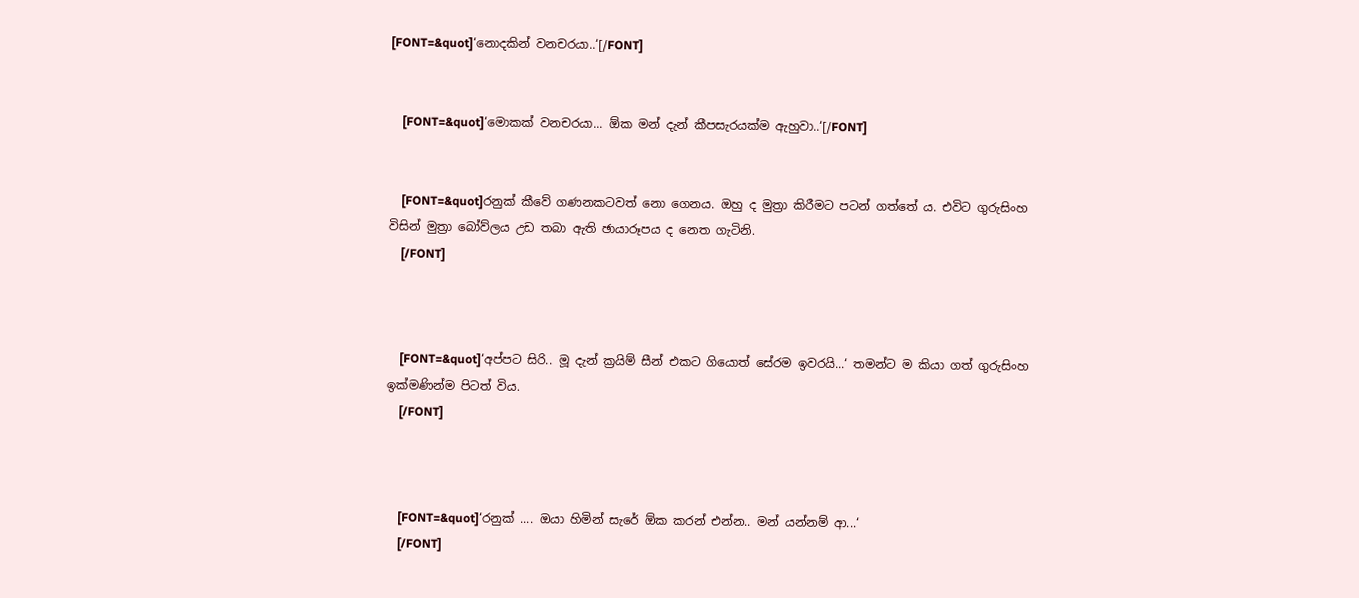[FONT=&quot]‘නොදකින් වනචරයා..‘[/FONT]


    [FONT=&quot]‘මොකක් වනචරයා... ඕක මන් දැන් කීපසැරයක්ම ඇහුවා..‘[/FONT]


    [FONT=&quot]රනුක් කීවේ ගණනකටවත් නො ගෙනය. ඔහු ද මුත්‍රා කිරීමට පටන් ගත්තේ ය. එවිට ගුරුසිංහ විසින් මුත්‍රා බෝව්ලය උඩ තබා ඇති ඡායාරූපය ද නෙත ගැටිනි.
    [/FONT]



    [FONT=&quot]‘අප්පට සිරි.. මූ දැන් ක්‍රයිම් සීන් එකට ගියොත් සේරම ඉවරයි...‘ තමන්ට ම කියා ගත් ගුරුසිංහ ඉක්මණින්ම පිටත් විය.
    [/FONT]



    [FONT=&quot]‘රනුක් .... ඔයා හිමින් සැරේ ඕක කරන් එන්න.. මන් යන්නම් ආ...‘
    [/FONT]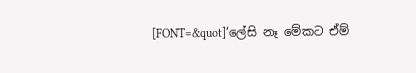[FONT=&quot]‘ලේසි නෑ මේකට ඒම්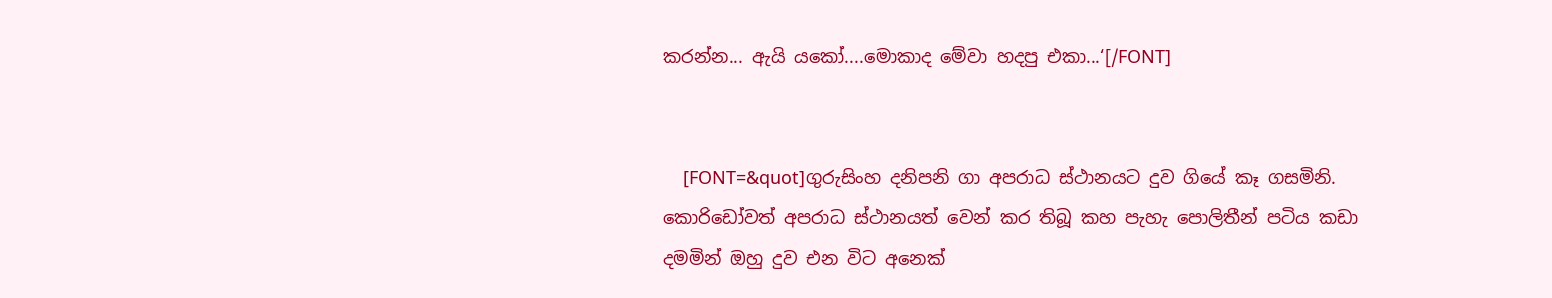කරන්න... ඇයි යකෝ....මොකාද මේවා හදපු එකා...‘[/FONT]


    [FONT=&quot]ගුරුසිංහ දනිපනි ගා අපරාධ ස්ථානයට දුව ගියේ කෑ ගසමිනි. කොරිඩෝවත් අපරාධ ස්ථානයත් වෙන් කර තිබූ කහ පැහැ පොලිතීන් පටිය කඩා දමමින් ඔහු දුව එන විට අනෙක්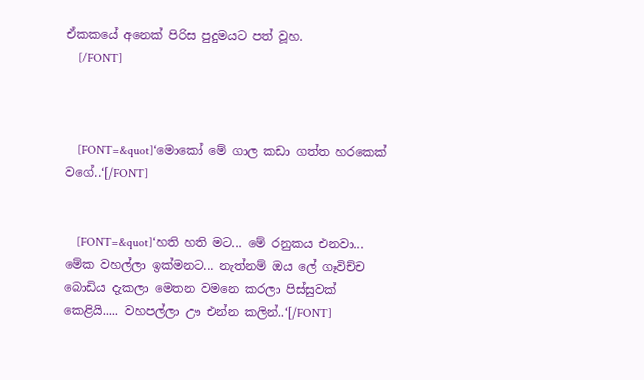ඒකකයේ අනෙක් පිරිස පුදුමයට පත් වූහ.
    [/FONT]



    [FONT=&quot]‘මොකෝ මේ ගාල කඩා ගත්ත හරකෙක් වගේ..‘[/FONT]


    [FONT=&quot]‘හති හති මට... මේ රනුකය එනවා... මේක වහල්ලා ඉක්මනට... නැත්නම් ඔය ලේ ගෑවිච්ච බොඩිය දැකලා මෙතන වමනෙ කරලා පිස්සුවක් කෙළියි..... වහපල්ලා ඌ එන්න කලින්..‘[/FONT]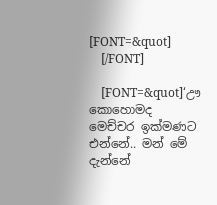[FONT=&quot]
    [/FONT]

    [FONT=&quot]‘ඌ කොහොමද මෙච්චර ඉක්මණට එන්නේ.. මන් මේ දැන්නේ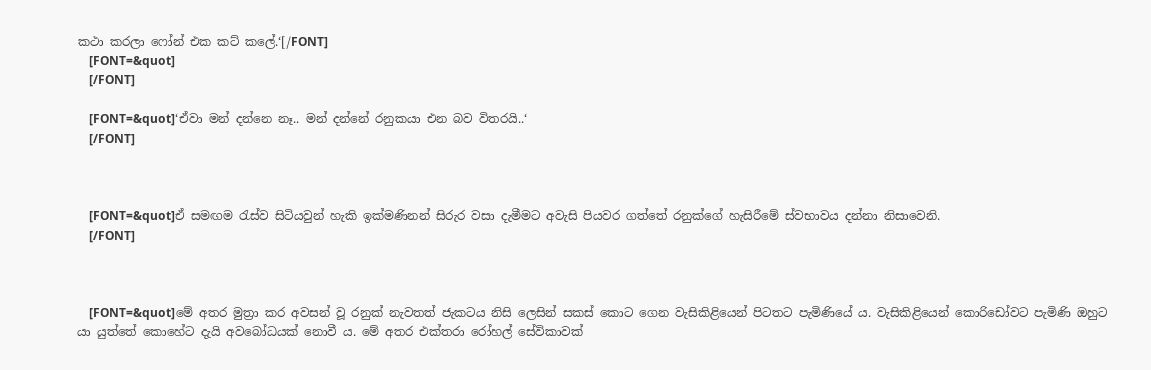කථා කරලා ෆෝන් එක කට් කලේ.‘[/FONT]
    [FONT=&quot]
    [/FONT]

    [FONT=&quot]‘ඒවා මන් දන්නෙ නෑ.. මන් දන්නේ රනුකයා එන බව විතරයි..‘
    [/FONT]



    [FONT=&quot]ඒ සමඟම රැස්ව සිටියවුන් හැකි ඉක්මණිනන් සිරුර වසා දැමීමට අවැසි පියවර ගත්තේ රනුක්ගේ හැසිරීමේ ස්වභාවය දන්නා නිසාවෙනි.
    [/FONT]



    [FONT=&quot]මේ අතර මුත්‍රා කර අවසන් වූ රනුක් නැවතත් ජැකටය නිසි ලෙසින් සකස් කොට ගෙන වැසිකිළියෙන් පිටතට පැමිණියේ ය. වැසිකිළියෙන් කොරිඩෝවට පැමිණි ඔහුට යා යුත්තේ කොහේට දැයි අවබෝධයක් නොවී ය. මේ අතර එක්තරා රෝහල් සේවිකාවක්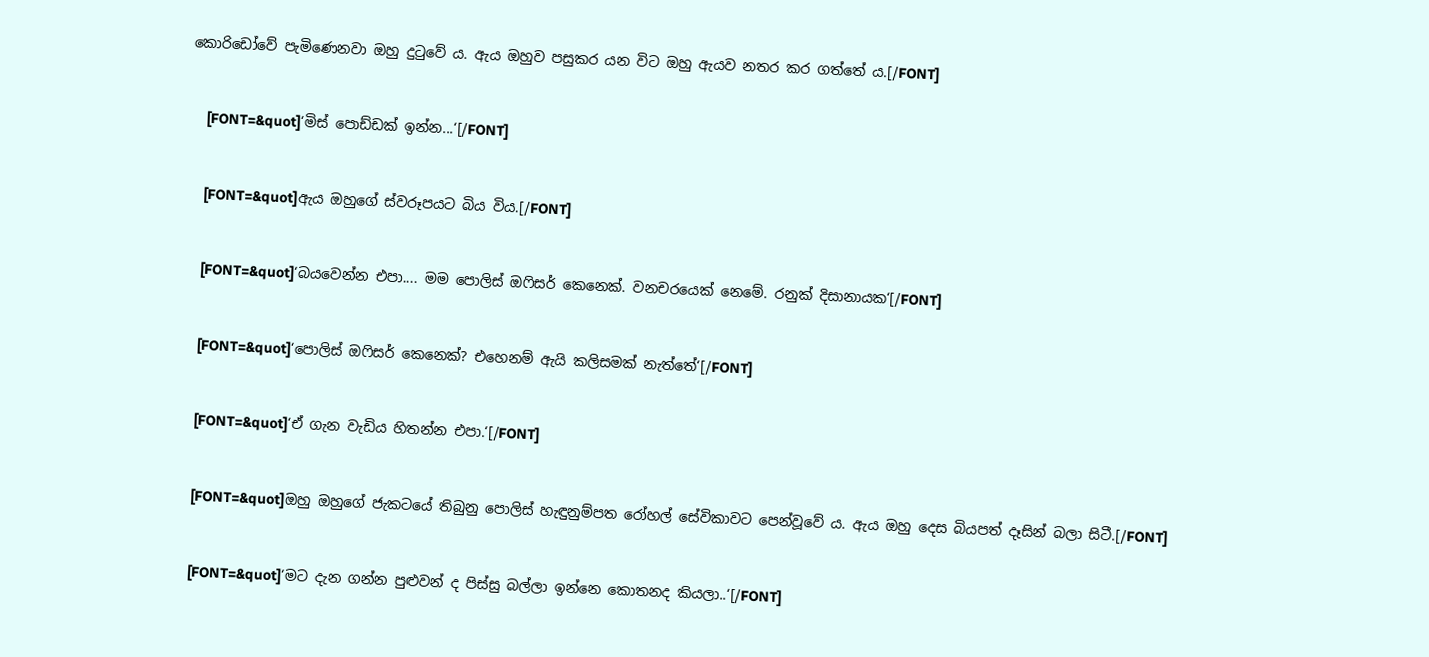කොරිඩෝවේ පැමිණෙනවා ඔහු දුටුවේ ය. ඇය ඔහුව පසුකර යන විට ඔහු ඇයව නතර කර ගත්තේ ය.[/FONT]


    [FONT=&quot]‘මිස් පොඩ්ඩක් ඉන්න...‘[/FONT]


    [FONT=&quot]ඇය ඔහුගේ ස්වරූපයට බිය විය.[/FONT]


    [FONT=&quot]‘බයවෙන්න එපා.... මම පොලිස් ඔෆිසර් කෙනෙක්. වනචරයෙක් නෙමේ. රනුක් දිසානායක‘[/FONT]


    [FONT=&quot]‘පොලිස් ඔෆිසර් කෙනෙක්? එහෙනම් ඇයි කලිසමක් නැත්තේ‘[/FONT]


    [FONT=&quot]‘ඒ ගැන වැඩිය හිතන්න එපා.‘[/FONT]


    [FONT=&quot]ඔහු ඔහුගේ ජැකටයේ තිබුනු පොලිස් හැඳුනුම්පත රෝහල් සේවිකාවට පෙන්වූවේ ය. ඇය ඔහු දෙස බියපත් දෑසින් බලා සිටී.[/FONT]


    [FONT=&quot]‘මට දැන ගන්න පුළුවන් ද පිස්සු බල්ලා ඉන්නෙ කොතනද කියලා..‘[/FONT]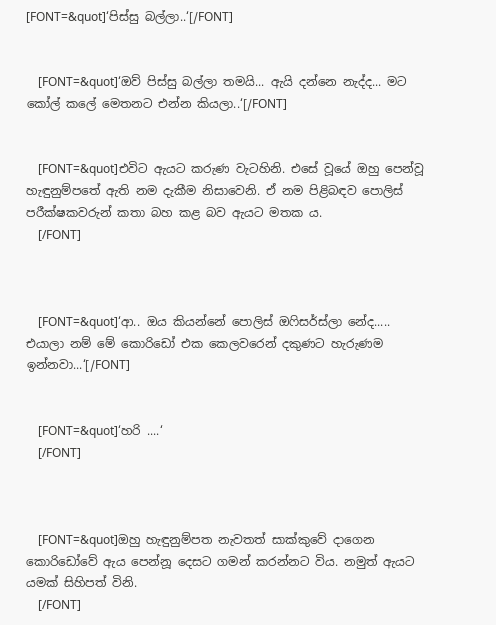[FONT=&quot]‘පිස්සු බල්ලා..‘[/FONT]


    [FONT=&quot]‘ඔව් පිස්සු බල්ලා තමයි... ඇයි දන්නෙ නැද්ද... මට කෝල් කලේ මෙතනට එන්න කියලා..‘[/FONT]


    [FONT=&quot]එවිට ඇයට කරුණ වැටහිනි. එසේ වූයේ ඔහු පෙන්වූ හැඳුනුම්පතේ ඇති නම දැකීම නිසාවෙනි. ඒ නම පිළිබඳව පොලිස් පරීක්ෂකවරුන් කතා බහ කළ බව ඇයට මතක ය.
    [/FONT]



    [FONT=&quot]‘ආ.. ඔය කියන්නේ පොලිස් ඔෆිසර්ස්ලා නේද..... එයාලා නම් මේ කොරිඩෝ එක කෙලවරෙන් දකුණට හැරුණම ඉන්නවා...‘[/FONT]


    [FONT=&quot]‘හරි ....‘
    [/FONT]



    [FONT=&quot]ඔහු හැඳුනුම්පත නැවතත් සාක්කුවේ දාගෙන කොරිඩෝවේ ඇය පෙන්නූ දෙසට ගමන් කරන්නට විය. නමුත් ඇයට යමක් සිහිපත් විනි.
    [/FONT]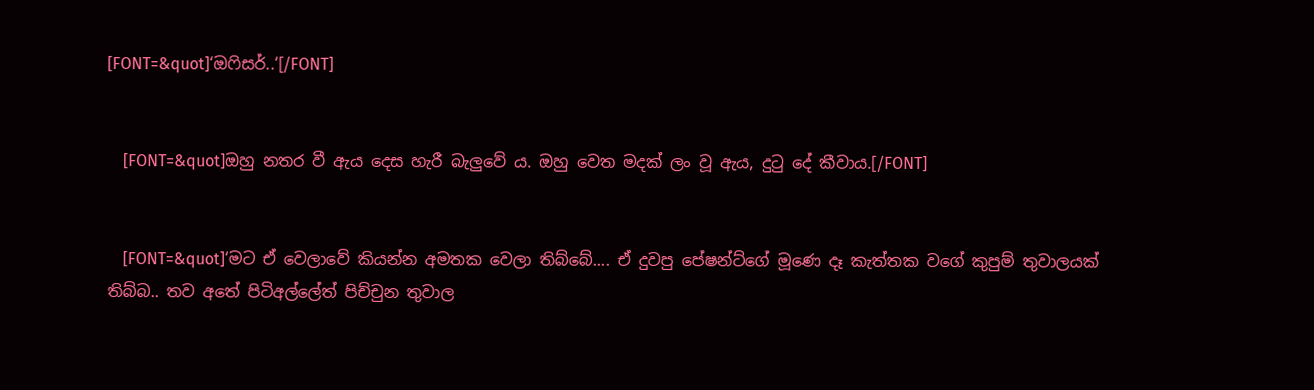[FONT=&quot]‘ඔෆිසර්..‘[/FONT]


    [FONT=&quot]ඔහු නතර වී ඇය දෙස හැරී බැලුවේ ය. ඔහු වෙත මදක් ලං වූ ඇය, දුටු දේ කීවාය.[/FONT]


    [FONT=&quot]‘මට ඒ වෙලාවේ කියන්න අමතක වෙලා තිබ්බේ.... ඒ දුවපු පේෂන්ට්ගේ මූණෙ දෑ කැත්තක වගේ කුපුම් තුවාලයක් තිබ්බ.. තව අතේ පිටිඅල්ලේත් පිච්චුන තුවාල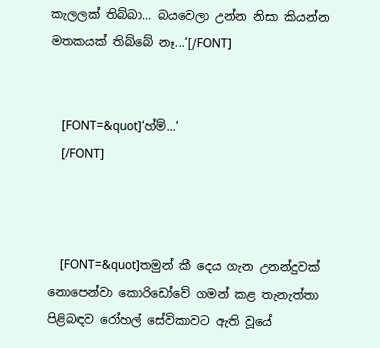කැලලක් තිබ්බා... බයවෙලා උන්න නිසා කියන්න මතකයක් තිබ්බේ නෑ...‘[/FONT]


    [FONT=&quot]‘හ්ම්...‘
    [/FONT]



    [FONT=&quot]තමුන් කී දෙය ගැන උනන්දුවක් නොපෙන්වා කොරිඩෝවේ ගමන් කළ තැනැත්තා පිළිබඳව රෝහල් සේවිකාවට ඇති වූයේ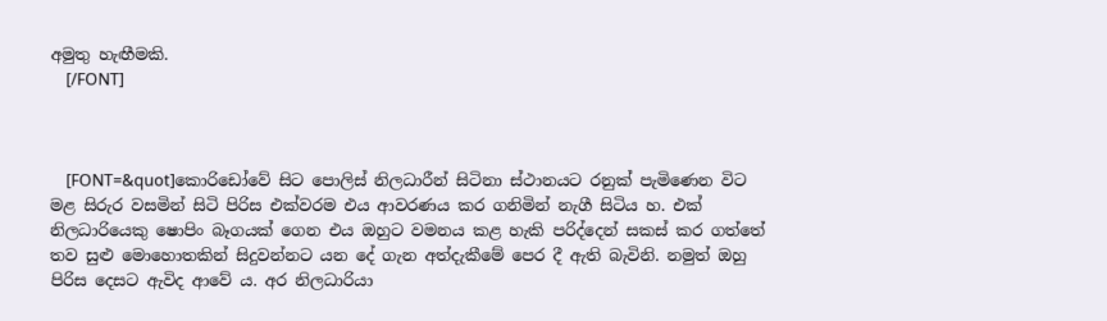අමුතු හැඟීමකි.
    [/FONT]



    [FONT=&quot]කොරිඩෝවේ සිට පොලිස් නිලධාරීන් සිටිනා ස්ථානයට රනුක් පැමිණෙන විට මළ සිරුර වසමින් සිටි පිරිස එක්වරම එය ආවරණය කර ගනිමින් නැගී සිටිය හ. එක් නිලධාරියෙකු ෂොපිං බෑගයක් ගෙන එය ඔහුට වමනය කළ හැකි පරිද්දෙන් සකස් කර ගත්තේ තව සුළු මොහොතකින් සිදුවන්නට යන දේ ගැන අත්දැකීමේ පෙර දී ඇති බැවිනි. නමුත් ඔහු පිරිස දෙසට ඇවිද ආවේ ය. අර නිලධාරියා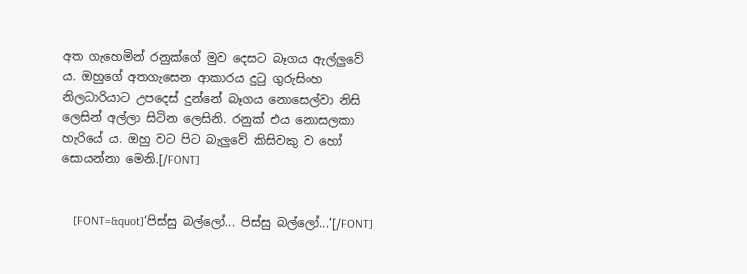අත ගැහෙමින් රනුක්ගේ මුව දෙසට බෑගය ඇල්ලුවේ ය. ඔහුගේ අතගැසෙන ආකාරය දුටු ගුරුසිංහ නිලධාරියාට උපදෙස් දුන්නේ බෑගය නොසෙල්වා නිසි ලෙසින් අල්ලා සිටින ලෙසිනි. රනුක් එය නොසලකා හැරියේ ය. ඔහු වට පිට බැලුවේ කිසිවකු ව හෝ සොයන්නා මෙනි.[/FONT]


    [FONT=&quot]‘පිස්සු බල්ලෝ... පිස්සු බල්ලෝ...‘[/FONT]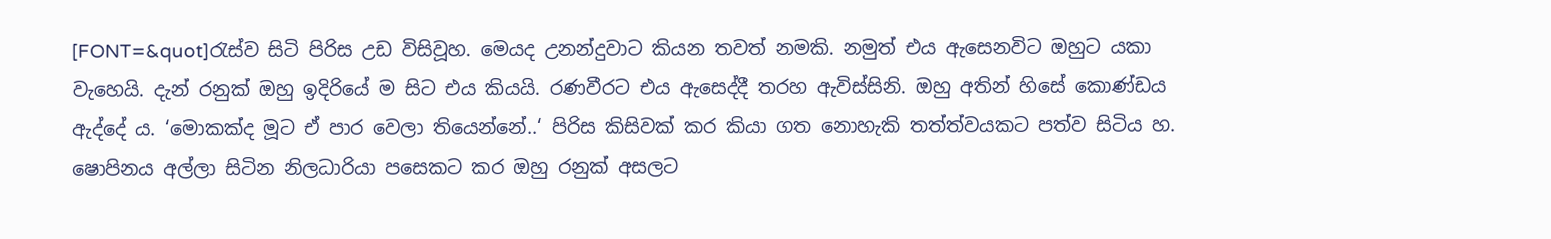[FONT=&quot]රැස්ව සිටි පිරිස උඩ විසිවූහ. මෙයද උනන්දුවාට කියන තවත් නමකි. නමුත් එය ඇසෙනවිට ඔහුට යකා වැහෙයි. දැන් රනුක් ඔහු ඉදිරියේ ම සිට එය කියයි. රණවීරට එය ඇසෙද්දී තරහ ඇවිස්සිනි. ඔහු අතින් හිසේ කොණ්ඩය ඇද්දේ ය. ‘මොකක්ද මූට ඒ පාර වෙලා තියෙන්නේ..‘ පිරිස කිසිවක් කර කියා ගත නොහැකි තත්ත්වයකට පත්ව සිටිය හ. ෂොපිනය අල්ලා සිටින නිලධාරියා පසෙකට කර ඔහු රනුක් අසලට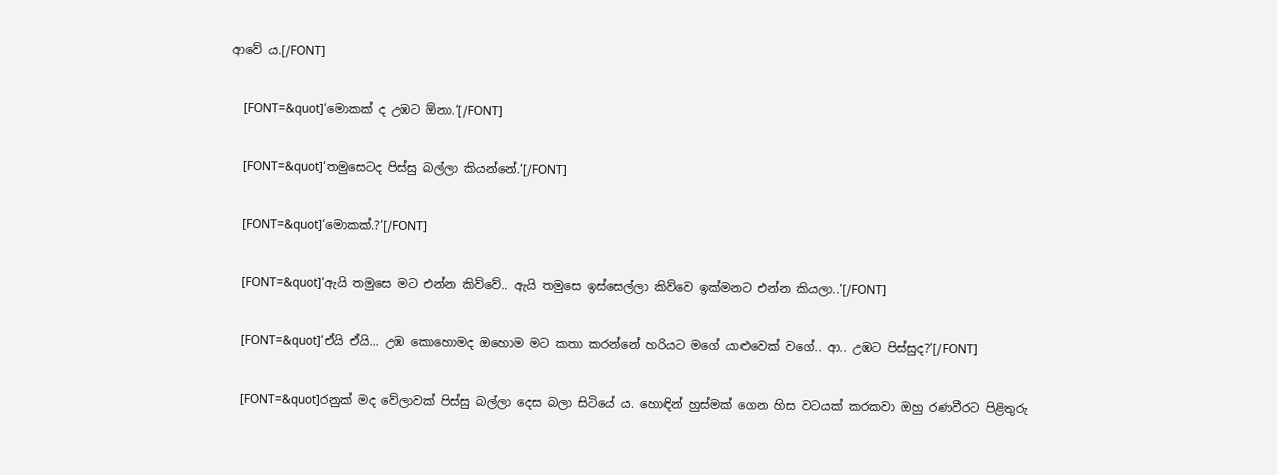ආවේ ය.[/FONT]


    [FONT=&quot]‘මොකක් ද උඹට ඕනා.‘[/FONT]


    [FONT=&quot]‘තමුසෙටද පිස්සු බල්ලා කියන්නේ.‘[/FONT]


    [FONT=&quot]‘මොකක්.?‘[/FONT]


    [FONT=&quot]‘ඇයි තමුසෙ මට එන්න කිව්වේ.. ඇයි තමුසෙ ඉස්සෙල්ලා කිව්වෙ ඉක්මනට එන්න කියලා..‘[/FONT]


    [FONT=&quot]‘ඒයි ඒයි... උඹ කොහොමද ඔහොම මට කතා කරන්නේ හරියට මගේ යාළුවෙක් වගේ.. ආ.. උඹට පිස්සුද?‘[/FONT]


    [FONT=&quot]රනුක් මද වේලාවක් පිස්සු බල්ලා දෙස බලා සිටියේ ය. හොඳින් හුස්මක් ගෙන හිස වටයක් කරකවා ඔහු රණවීරට පිළිතුරු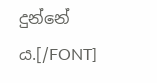දුන්නේ ය.[/FONT]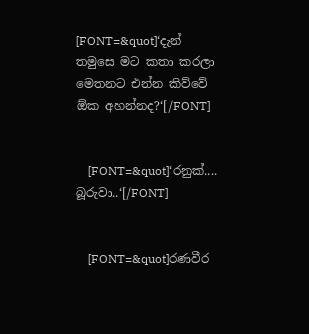[FONT=&quot]‘දැන් තමුසෙ මට කතා කරලා මෙතනට එන්න කිව්වේ ඕක අහන්නද?‘[/FONT]


    [FONT=&quot]‘රනුක්.... බූරුවා..‘[/FONT]


    [FONT=&quot]රණවීර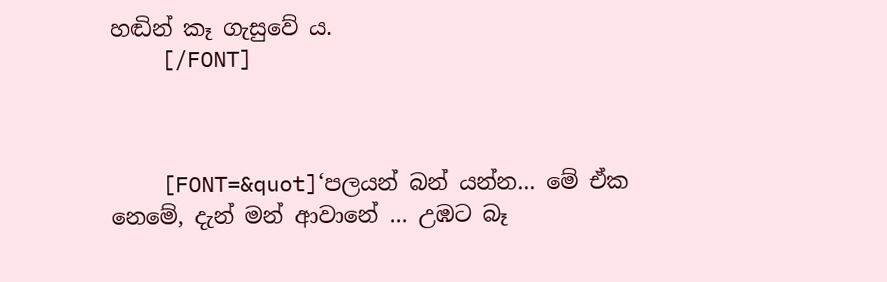හඬින් කෑ ගැසුවේ ය.
    [/FONT]



    [FONT=&quot]‘පලයන් බන් යන්න... මේ ඒක නෙමේ, දැන් මන් ආවානේ ... උඹට බෑ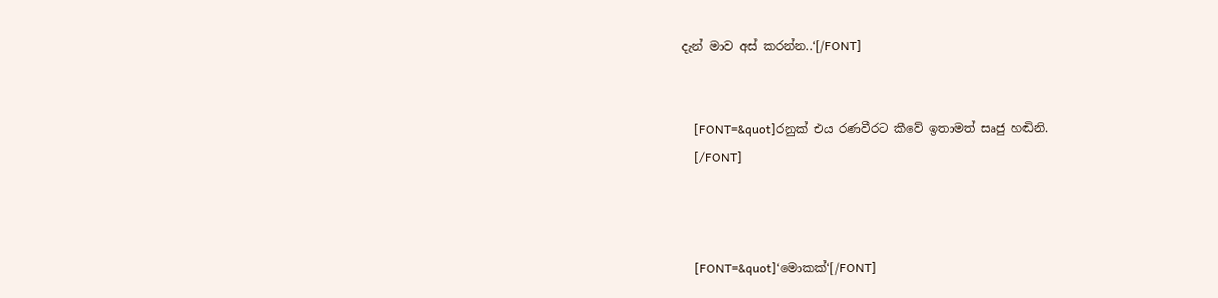දැන් මාව අස් කරන්න..‘[/FONT]


    [FONT=&quot]රනුක් එය රණවීරට කීවේ ඉතාමත් සෘජු හඬිනි.
    [/FONT]



    [FONT=&quot]‘මොකක්‘[/FONT]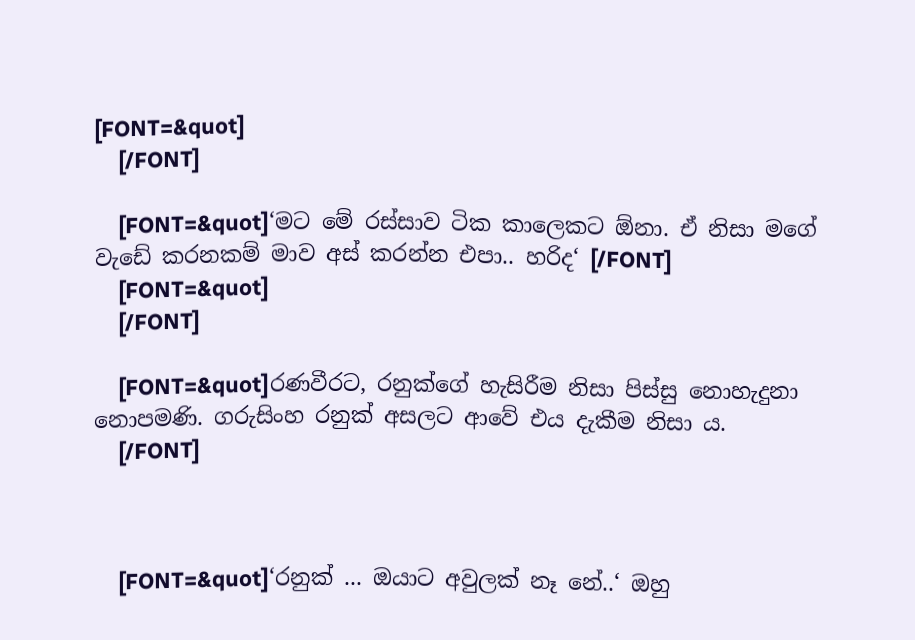[FONT=&quot]
    [/FONT]

    [FONT=&quot]‘මට මේ රස්සාව ටික කාලෙකට ඕනා. ඒ නිසා මගේ වැඩේ කරනකම් මාව අස් කරන්න එපා.. හරිද‘ [/FONT]
    [FONT=&quot]
    [/FONT]

    [FONT=&quot]රණවීරට, රනුක්ගේ හැසිරීම නිසා පිස්සු නොහැදුනා නොපමණි. ගරුසිංහ රනුක් අසලට ආවේ එය දැකීම නිසා ය.
    [/FONT]



    [FONT=&quot]‘රනුක් ... ඔයාට අවුලක් නෑ නේ..‘ ඔහු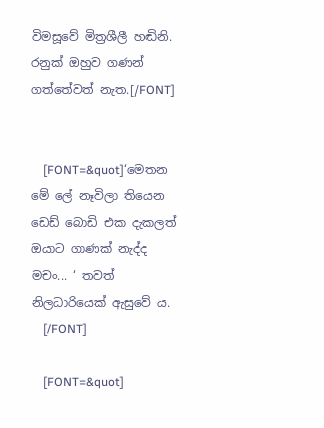විමසූවේ මිත්‍රශීලී හඬිනි. රනුක් ඔහුව ගණන් ගත්තේවත් නැත.[/FONT]


    [FONT=&quot]‘මෙතන මේ ලේ නෑවිලා තියෙන ඩෙඩ් බොඩි එක දැකලත් ඔයාට ගාණක් නැද්ද මචං... ‘ තවත් නිලධාරියෙක් ඇසුවේ ය.
    [/FONT]

    [FONT=&quot]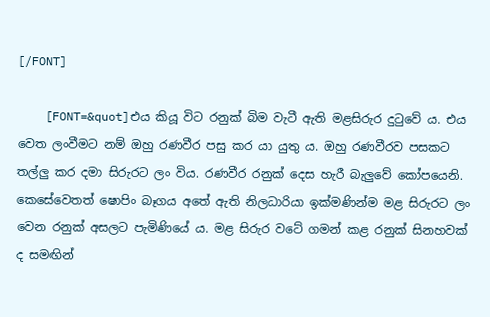[/FONT]

    [FONT=&quot]එය කියූ විට රනුක් බිම වැටී ඇති මළසිරුර දුටුවේ ය. එය වෙත ලංවීමට නම් ඔහු රණවීර පසු කර යා යුතු ය. ඔහු රණවීරව පසකට තල්ලු කර දමා සිරුරට ලං විය. රණවීර රනුක් දෙස හැරී බැලුවේ කෝපයෙනි. කෙසේවෙතත් ෂොපිං බෑගය අතේ ඇති නිලධාරියා ඉක්මණින්ම මළ සිරුරට ලං වෙන රනුක් අසලට පැමිණියේ ය. මළ සිරුර වටේ ගමන් කළ රනුක් සිනහවක් ද සමඟින්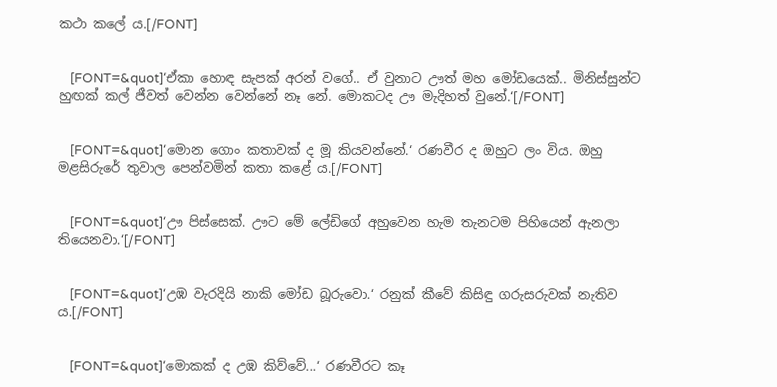කථා කලේ ය.[/FONT]


    [FONT=&quot]‘ඒකා හොඳ සැපක් අරන් වගේ.. ඒ වුනාට ඌත් මහ මෝඩයෙක්.. මිනිස්සුන්ට හුඟක් කල් ජීවත් වෙන්න වෙන්නේ නෑ නේ. මොකටද ඌ මැදිහත් වුනේ.‘[/FONT]


    [FONT=&quot]‘මොන ගොං කතාවක් ද මූ කියවන්නේ.‘ රණවීර ද ඔහුට ලං විය. ඔහු මළසිරුරේ තුවාල පෙන්වමින් කතා කළේ ය.[/FONT]


    [FONT=&quot]‘ඌ පිස්සෙක්. ඌට මේ ලේඩිගේ අහුවෙන හැම තැනටම පිහියෙන් ඇනලා තියෙනවා.‘[/FONT]


    [FONT=&quot]‘උඹ වැරදියි නාකි මෝඩ බූරුවො.‘ රනුක් කීවේ කිසිඳු ගරුසරුවක් නැතිව ය.[/FONT]


    [FONT=&quot]‘මොකක් ද උඹ කිව්වේ...‘ රණවීරට කෑ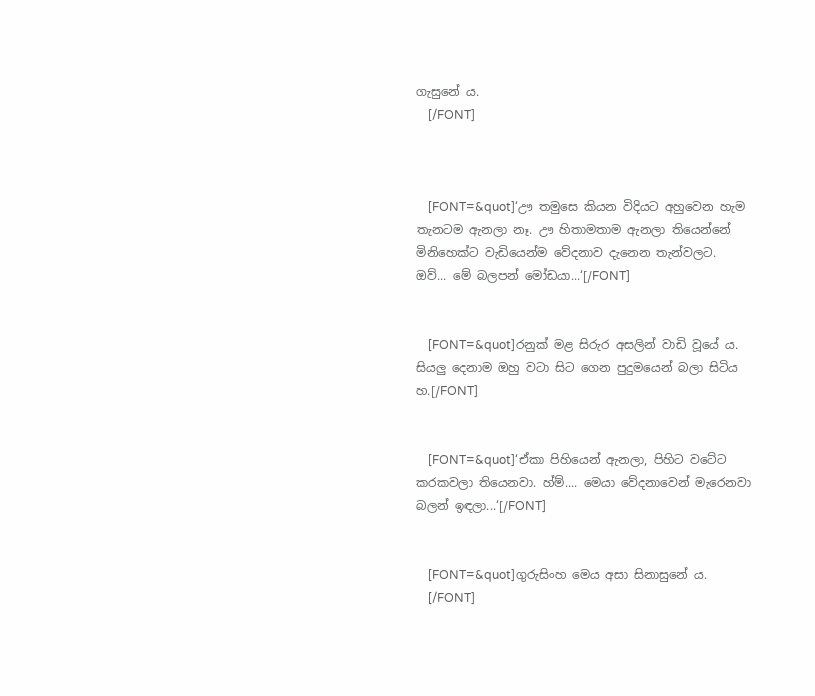ගැසුනේ ය.
    [/FONT]



    [FONT=&quot]‘ඌ තමුසෙ කියන විදියට අහුවෙන හැම තැනටම ඇනලා නෑ. ඌ හිතාමතාම ඇනලා තියෙන්නේ මිනිහෙක්ට වැඩියෙන්ම වේදනාව දැනෙන තැන්වලට. ඔව්... මේ බලපන් මෝඩයා...‘[/FONT]


    [FONT=&quot]රනුක් මළ සිරුර අසලින් වාඩි වූයේ ය. සියලු දෙනාම ඔහු වටා සිට ගෙන පුදුමයෙන් බලා සිටිය හ.[/FONT]


    [FONT=&quot]‘ඒකා පිහියෙන් ඇනලා, පිහිට වටේට කරකවලා තියෙනවා. හ්ම්.... මෙයා වේදනාවෙන් මැරෙනවා බලන් ඉඳලා...‘[/FONT]


    [FONT=&quot]ගුරුසිංහ මෙය අසා සිනාසුනේ ය.
    [/FONT]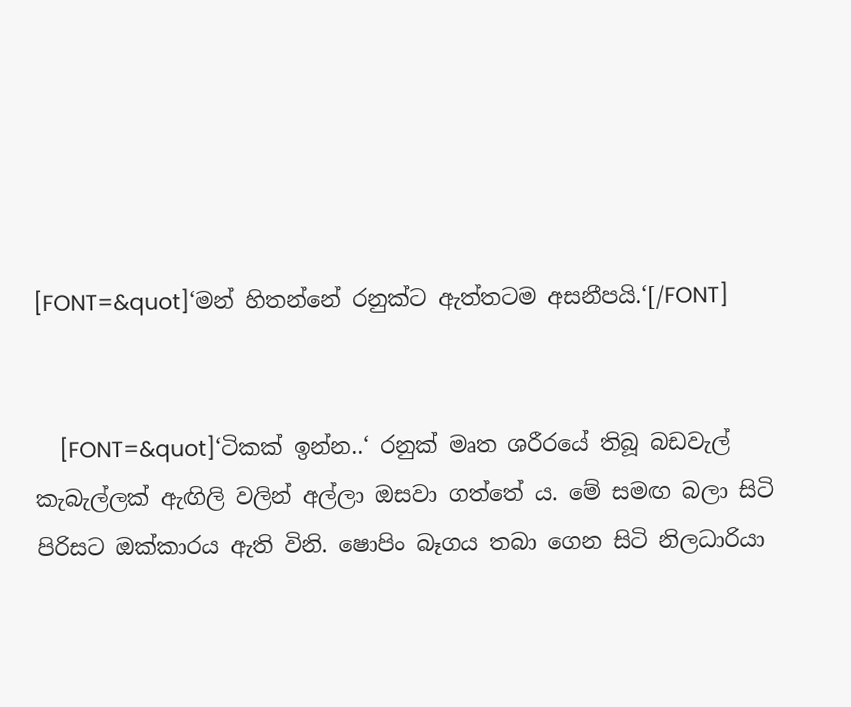[FONT=&quot]‘මන් හිතන්නේ රනුක්ට ඇත්තටම අසනීපයි.‘[/FONT]


    [FONT=&quot]‘ටිකක් ඉන්න..‘ රනුක් මෘත ශරීරයේ තිබූ බඩවැල් කැබැල්ලක් ඇඟිලි වලින් අල්ලා ඔසවා ගත්තේ ය. මේ සමඟ බලා සිටි පිරිසට ඔක්කාරය ඇති විනි. ෂොපිං බෑගය තබා ගෙන සිටි නිලධාරියා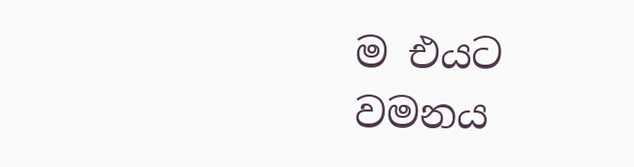ම එයට වමනය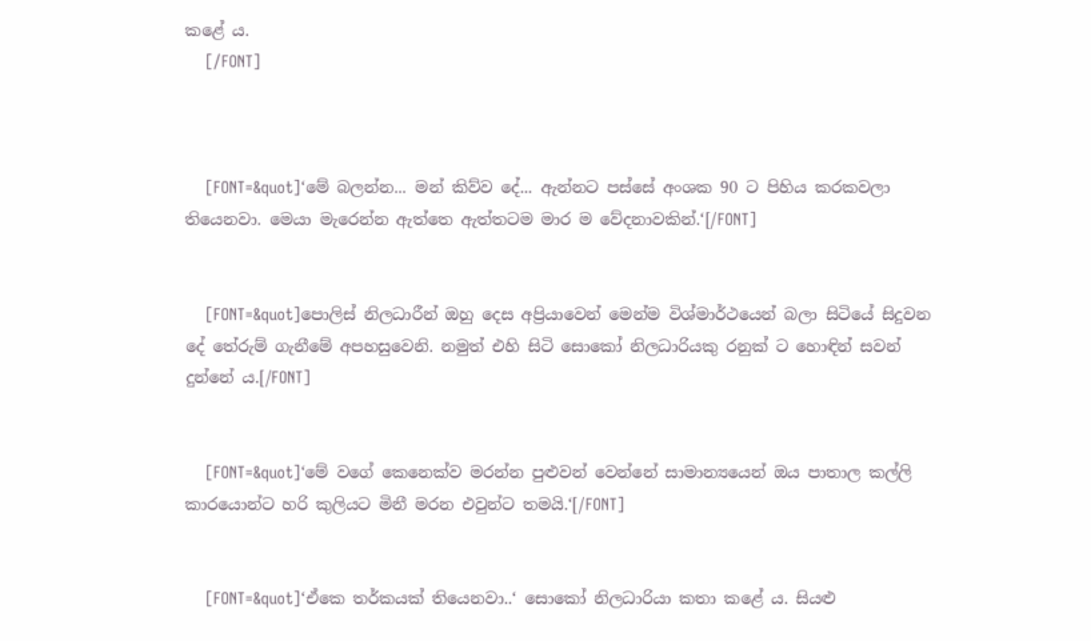කළේ ය.
    [/FONT]



    [FONT=&quot]‘මේ බලන්න... මන් කිව්ව දේ... ඇන්නට පස්සේ අංශක 90 ට පිහිය කරකවලා තියෙනවා. මෙයා මැරෙන්න ඇත්තෙ ඇත්තටම මාර ම වේදනාවකින්.‘[/FONT]


    [FONT=&quot]පොලිස් නිලධාරීන් ඔහු දෙස අප්‍රියාවෙන් මෙන්ම විශ්මාර්ථයෙන් බලා සිටියේ සිදුවන දේ තේරුම් ගැනීමේ අපහසුවෙනි. නමුත් එහි සිටි සොකෝ නිලධාරියකු රනුක් ට හොඳින් සවන් දුන්නේ ය.[/FONT]


    [FONT=&quot]‘මේ වගේ කෙනෙක්ව මරන්න පුළුවන් වෙන්නේ සාමාන්‍යයෙන් ඔය පාතාල කල්ලි කාරයොන්ට හරි කුලියට මිනී මරන එවුන්ට තමයි.‘[/FONT]


    [FONT=&quot]‘ඒකෙ තර්කයක් තියෙනවා..‘ සොකෝ නිලධාරියා කතා කළේ ය. සියළු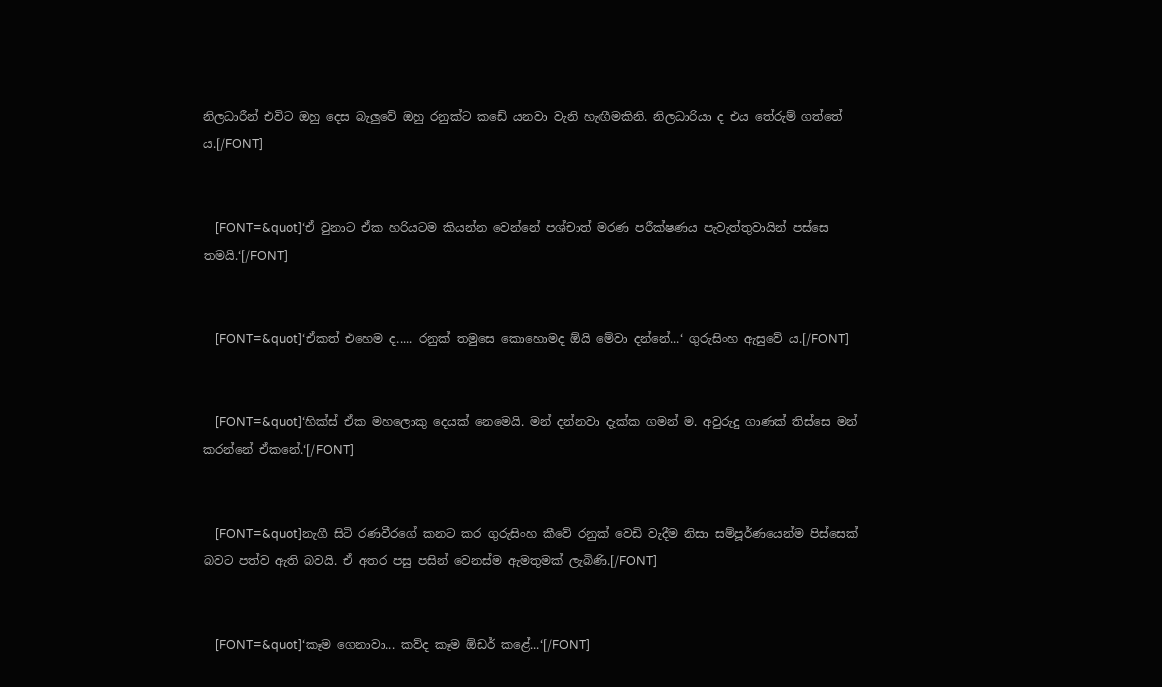නිලධාරීන් එවිට ඔහු දෙස බැලුවේ ඔහු රනුක්ට කඩේ යනවා වැනි හැඟීමකිනි. නිලධාරියා ද එය තේරුම් ගත්තේ ය.[/FONT]


    [FONT=&quot]‘ඒ වුනාට ඒක හරියටම කියන්න වෙන්නේ පශ්චාත් මරණ පරීක්ෂණය පැවැත්තුවායින් පස්සෙ තමයි.‘[/FONT]


    [FONT=&quot]‘ඒකත් එහෙම ද..... රනුක් තමුසෙ කොහොමද ඕයි මේවා දන්නේ...‘ ගුරුසිංහ ඇසුවේ ය.[/FONT]


    [FONT=&quot]‘හික්ස් ඒක මහලොකු දෙයක් නෙමෙයි. මන් දන්නවා දැක්ක ගමන් ම. අවුරුදු ගාණක් තිස්සෙ මන් කරන්නේ ඒකනේ.‘[/FONT]


    [FONT=&quot]නැගී සිටි රණවීරගේ කනට කර ගුරුසිංහ කීවේ රනුක් වෙඩි වැදීම නිසා සම්පූර්ණයෙන්ම පිස්සෙක් බවට පත්ව ඇති බවයි. ඒ අතර පසු පසින් වෙනස්ම ඇමතුමක් ලැබිණි.[/FONT]


    [FONT=&quot]‘කෑම ගෙනාවා... කව්ද කෑම ඕඩර් කළේ...‘[/FONT]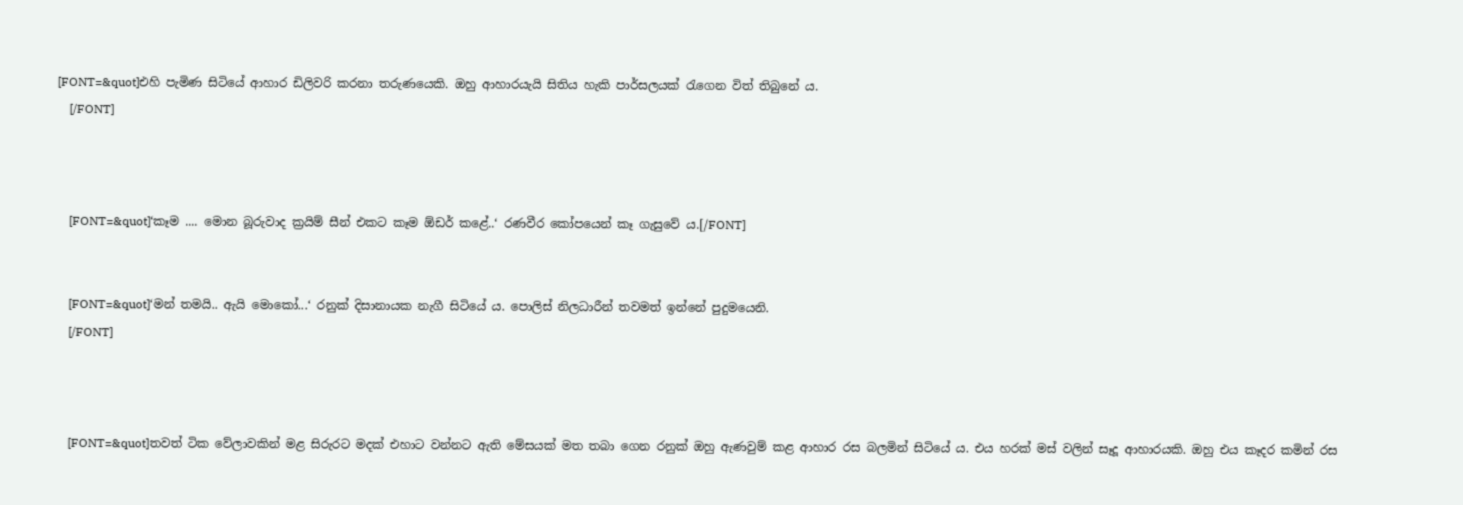[FONT=&quot]එහි පැමිණ සිටියේ ආහාර ඩිලිවරි කරනා තරුණයෙකි. ඔහු ආහාරයැයි සිතිය හැකි පාර්සලයක් රැගෙන විත් තිබුනේ ය.
    [/FONT]



    [FONT=&quot]‘කෑම .... මොන බූරුවාද ක්‍රයිම් සීන් එකට කෑම ඕඩර් කළේ..‘ රණවීර කෝපයෙන් කෑ ගැසුවේ ය.[/FONT]


    [FONT=&quot]‘මන් තමයි.. ඇයි මොකෝ...‘ රනුක් දිසානායක නැගී සිටියේ ය. පොලිස් නිලධාරීන් තවමත් ඉන්නේ පුදුමයෙනි.
    [/FONT]



    [FONT=&quot]තවත් ටික වේලාවකින් මළ සිරුරට මදක් එහාට වන්නට ඇති මේසයක් මත තබා ගෙන රනුක් ඔහු ඇණවුම් කළ ආහාර රස බලමින් සිටියේ ය. එය හරක් මස් වලින් සෑදූ ආහාරයකි. ඔහු එය කෑදර කමින් රස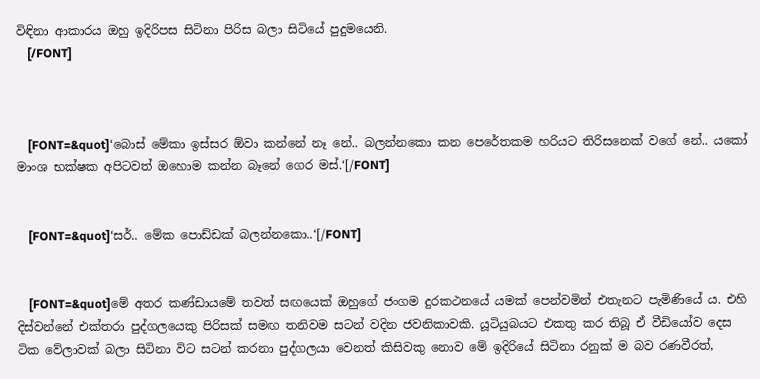විඳිනා ආකාරය ඔහු ඉදිරිපස සිටිනා පිරිස බලා සිටියේ පුදුමයෙනි.
    [/FONT]



    [FONT=&quot]‘බොස් මේකා ඉස්සර ඕවා කන්නේ නෑ නේ.. බලන්නකො කන පෙරේතකම හරියට තිරිසනෙක් වගේ නේ.. යකෝ මාංශ භක්ෂක අපිටවත් ඔහොම කන්න බෑනේ ගෙර මස්.‘[/FONT]


    [FONT=&quot]‘සර්.. මේක පොඩ්ඩක් බලන්නකො..‘[/FONT]


    [FONT=&quot]මේ අතර කණ්ඩායමේ තවත් සඟයෙක් ඔහුගේ ජංගම දුරකථනයේ යමක් පෙන්වමින් එතැනට පැමිණියේ ය. එහි දිස්වන්නේ එක්තරා පුද්ගලයෙකු පිරිසක් සමඟ තනිවම සටන් වදින ජවනිකාවකි. යූටියුබයට එකතු කර තිබූ ඒ වීඩියෝව දෙස ටික වේලාවක් බලා සිටිනා විට සටන් කරනා පුද්ගලයා වෙනත් කිසිවකු නොව මේ ඉදිරියේ සිටිනා රනුක් ම බව රණවීරත්,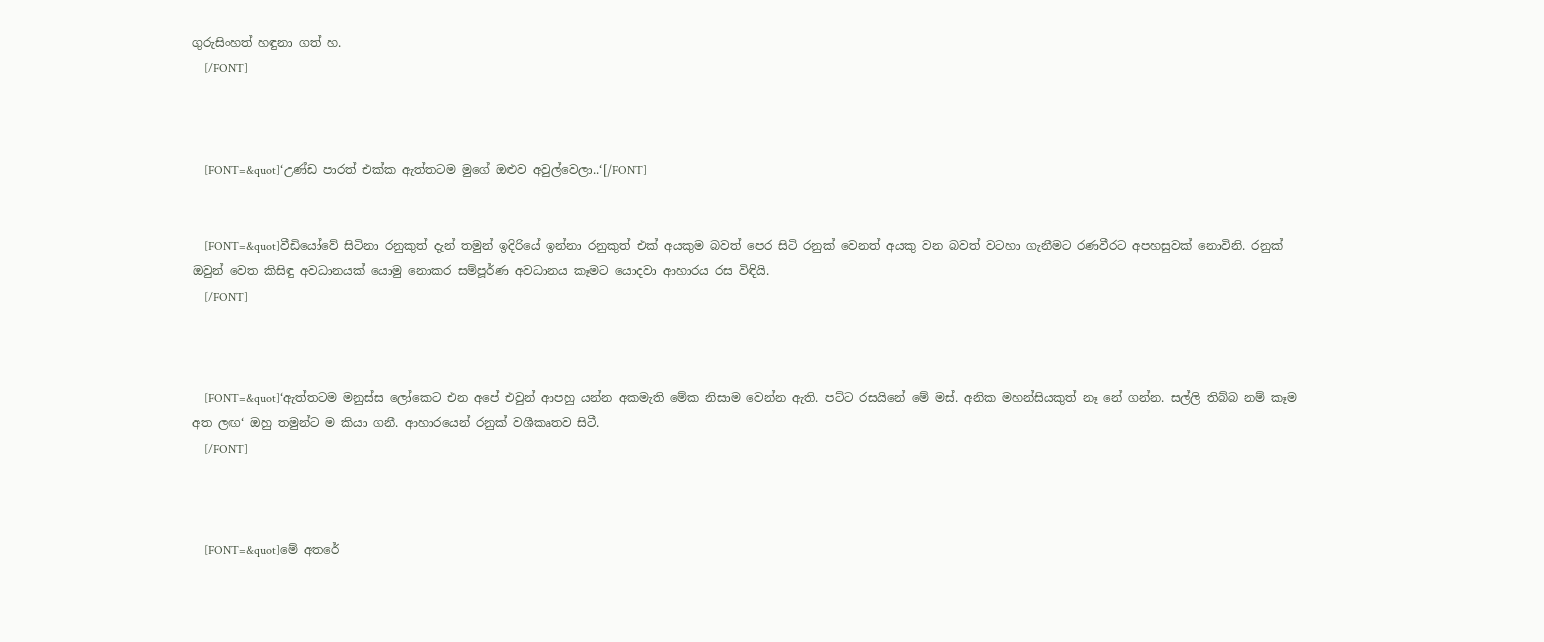ගුරුසිංහත් හඳුනා ගත් හ.
    [/FONT]



    [FONT=&quot]‘උණ්ඩ පාරත් එක්ක ඇත්තටම මුගේ ඔළුව අවුල්වෙලා..‘[/FONT]


    [FONT=&quot]වීඩියෝවේ සිටිනා රනුකුත් දැන් තමුන් ඉදිරියේ ඉන්නා රනුකුත් එක් අයකුම බවත් පෙර සිටි රනුක් වෙනත් අයකු වන බවත් වටහා ගැනීමට රණවීරට අපහසුවක් නොවිනි. රනුක් ඔවුන් වෙත කිසිඳු අවධානයක් යොමු නොකර සම්පූර්ණ අවධානය කෑමට යොදවා ආහාරය රස විඳියි.
    [/FONT]



    [FONT=&quot]‘ඇත්තටම මනුස්ස ලෝකෙට එන අපේ එවුන් ආපහු යන්න අකමැති මේක නිසාම වෙන්න ඇති. පට්ට රසයිනේ මේ මස්. අනික මහන්සියකුත් නෑ නේ ගන්න. සල්ලි තිබ්බ නම් කෑම අත ලඟ‘ ඔහු තමුන්ට ම කියා ගනී. ආහාරයෙන් රනුක් වශීකෘතව සිටී.
    [/FONT]



    [FONT=&quot]මේ අතරේ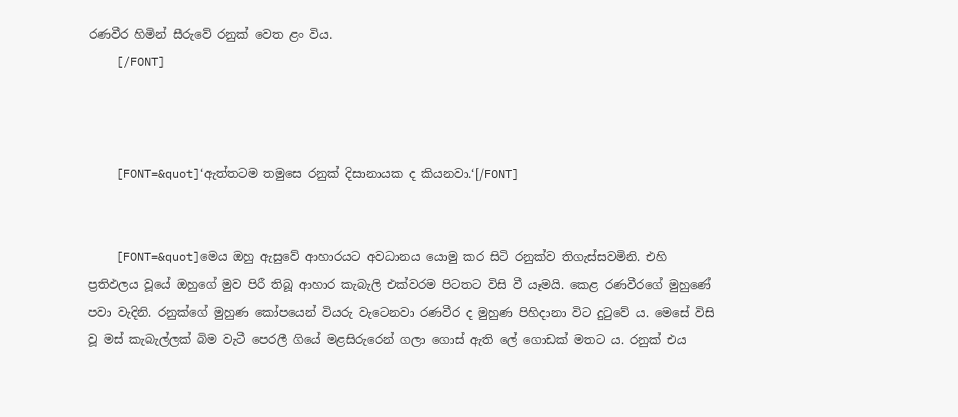රණවීර හිමින් සීරුවේ රනුක් වෙත ළං විය.
    [/FONT]



    [FONT=&quot]‘ඇත්තටම තමුසෙ රනුක් දිසානායක ද කියනවා.‘[/FONT]


    [FONT=&quot]මෙය ඔහු ඇසුවේ ආහාරයට අවධානය යොමු කර සිටි රනුක්ව තිගැස්සවමිනි. එහි ප්‍රතිඵලය වූයේ ඔහුගේ මුව පිරී තිබූ ආහාර කැබැලි එක්වරම පිටතට විසි වී යෑමයි. කෙළ රණවීරගේ මුහුණේ පවා වැදිනි. රනුක්ගේ මුහුණ කෝපයෙන් වියරු වැටෙනවා රණවීර ද මුහුණ පිහිදානා විට දුටුවේ ය. මෙසේ විසි වූ මස් කැබැල්ලක් බිම වැටී පෙරලී ගියේ මළසිරුරෙන් ගලා ගොස් ඇති ලේ ගොඩක් මතට ය. රනුක් එය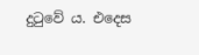දුටුවේ ය. එදෙස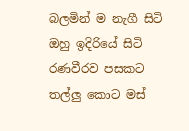බලමින් ම නැගී සිටි ඔහු ඉදිරියේ සිටි රණවීරව පසකට තල්ලු කොට මස්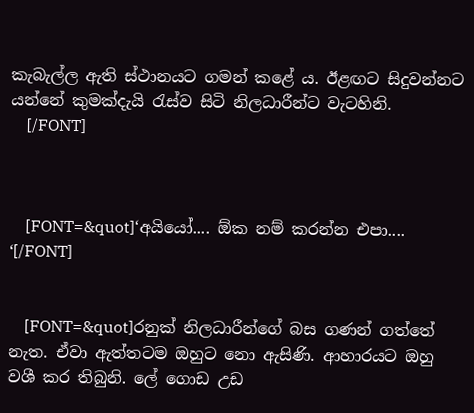කැබැල්ල ඇති ස්ථානයට ගමන් කළේ ය. ඊළඟට සිදුවන්නට යන්නේ කුමක්දැයි රැස්ව සිටි නිලධාරීන්ට වැටහිනි.
    [/FONT]



    [FONT=&quot]‘අයියෝ.... ඕක නම් කරන්න එපා.... ‘[/FONT]


    [FONT=&quot]රනුක් නිලධාරීන්ගේ බස ගණන් ගත්තේ නැත. ඒවා ඇත්තටම ඔහුට නො ඇසිණි. ආහාරයට ඔහු වශී කර තිබුනි. ලේ ගොඩ උඩ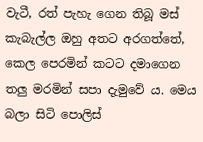වැටී, රත් පැහැ ගෙන තිබූ මස් කැබැල්ල ඔහු අතට අරගත්තේ, කෙල පෙරමින් කටට දමාගෙන තලු මරමින් සපා දැමුවේ ය. මෙය බලා සිටි පොලිස්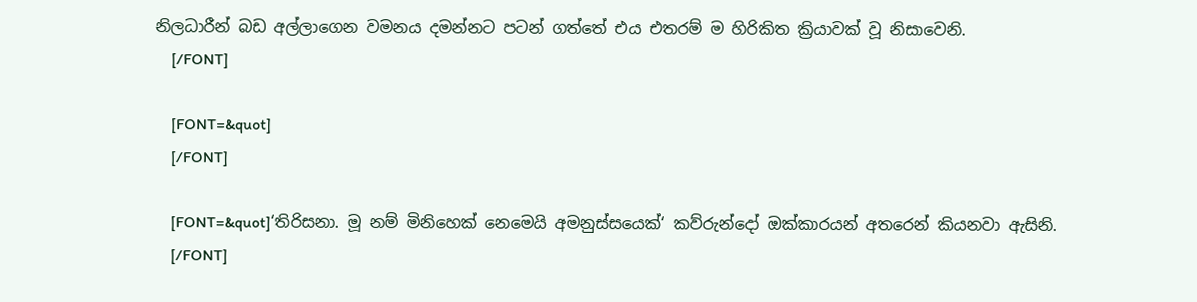නිලධාරීන් බඩ අල්ලාගෙන වමනය දමන්නට පටන් ගත්තේ එය එතරම් ම හිරිකිත ක්‍රියාවක් වූ නිසාවෙනි.
    [/FONT]

    [FONT=&quot]
    [/FONT]

    [FONT=&quot]‘තිරිසනා. මූ නම් මිනිහෙක් නෙමෙයි අමනුස්සයෙක්‘ කව්රුන්දෝ ඔක්කාරයන් අතරෙන් කියනවා ඇසිනි.
    [/FONT]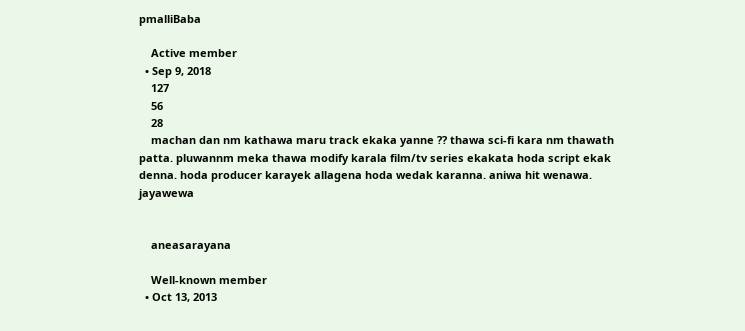pmalliBaba

    Active member
  • Sep 9, 2018
    127
    56
    28
    machan dan nm kathawa maru track ekaka yanne ?? thawa sci-fi kara nm thawath patta. pluwannm meka thawa modify karala film/tv series ekakata hoda script ekak denna. hoda producer karayek allagena hoda wedak karanna. aniwa hit wenawa. jayawewa


    aneasarayana

    Well-known member
  • Oct 13, 2013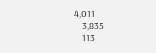4,011
    3,835
    113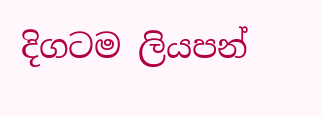දිගටම ලියපන්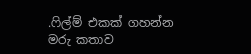.ෆිල්ම් එකක් ගහන්න මරු කතාව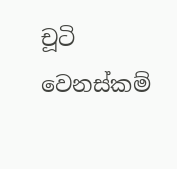චූටි වෙනස්කම්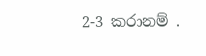2-3 කරානම් .